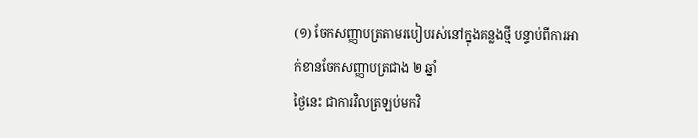(១) ចែកសញ្ញាបត្រតាមរបៀបរស់នៅក្នុងគន្លងថ្មី បន្ទាប់ពីការអាក់ខានចែកសញ្ញាបត្រជាង ២ ឆ្នាំ
ថ្ងៃនេះ ជាការវិលត្រឡប់មកវិ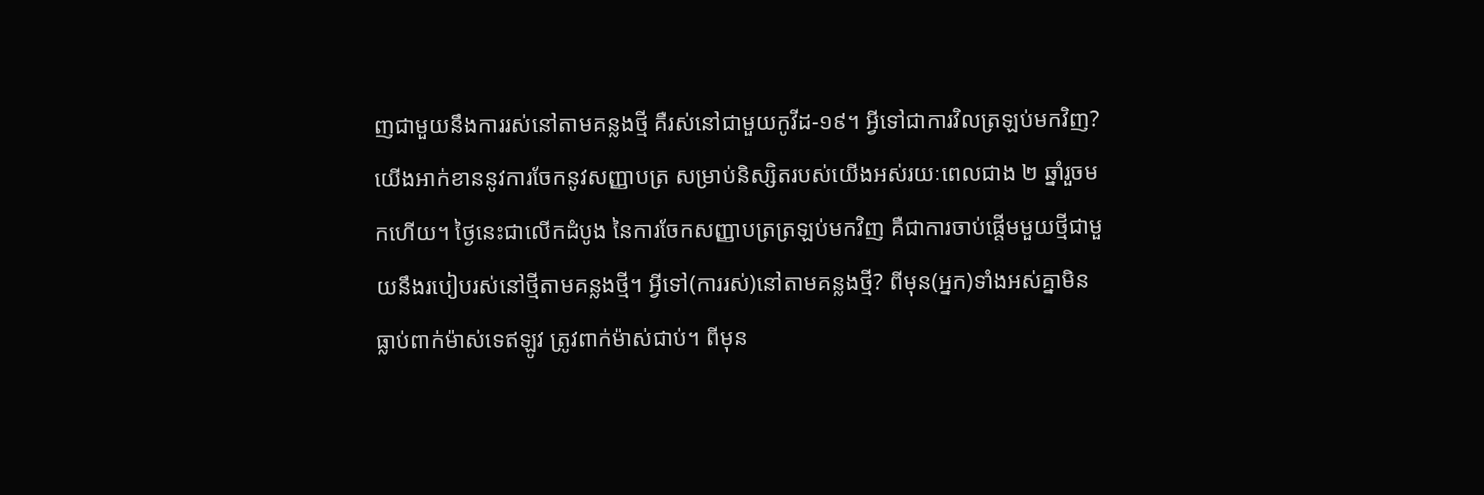ញជាមួយនឹងការរស់នៅតាមគន្លងថ្មី គឺរស់នៅជាមួយកូវីដ-១៩។ អ្វីទៅជាការវិលត្រឡប់មកវិញ? យើងអាក់ខាននូវការចែកនូវសញ្ញាបត្រ សម្រាប់និស្សិតរបស់យើងអស់រយៈពេលជាង ២ ឆ្នាំរួចមកហើយ។ ថ្ងៃនេះជាលើកដំបូង នៃការចែកសញ្ញាបត្រត្រឡប់មកវិញ គឺជាការចាប់ផ្ដើមមួយថ្មីជាមួយនឹងរបៀបរស់នៅថ្មីតាមគន្លងថ្មី។ អ្វីទៅ(ការរស់)នៅតាមគន្លងថ្មី? ពីមុន(អ្នក)ទាំងអស់គ្នាមិនធ្លាប់ពាក់ម៉ាស់ទេឥឡូវ ត្រូវពាក់ម៉ាស់ជាប់។ ពីមុន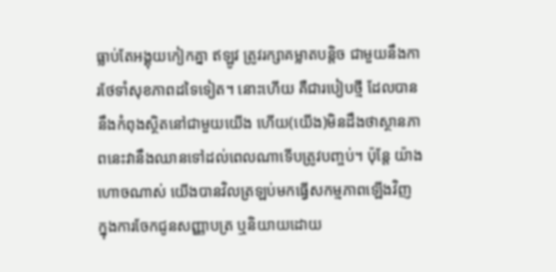ធ្លាប់តែអង្គុយកៀកគ្នា ឥឡូវ ត្រូវរក្សាគម្លាតបន្ដិច ជាមួយនឹងការថែទាំសុខភាពដទៃទៀត។ នោះហើយ គឺជារបៀបថ្មី ដែលបាននឹងកំពុងស្ថិតនៅជាមួយយើង ហើយ(យើង)មិនដឹងថាស្ថានភាពនេះវានឹងឈានទៅដល់ពេលណាទើបត្រូវបញ្ចប់។ ប៉ុន្ដែ យ៉ាងហោចណាស់ យើងបានវិលត្រឡប់មកធ្វើសកម្មភាពឡើងវិញ ក្នុងការចែកជូនសញ្ញាបត្រ ឬនិយាយដោយ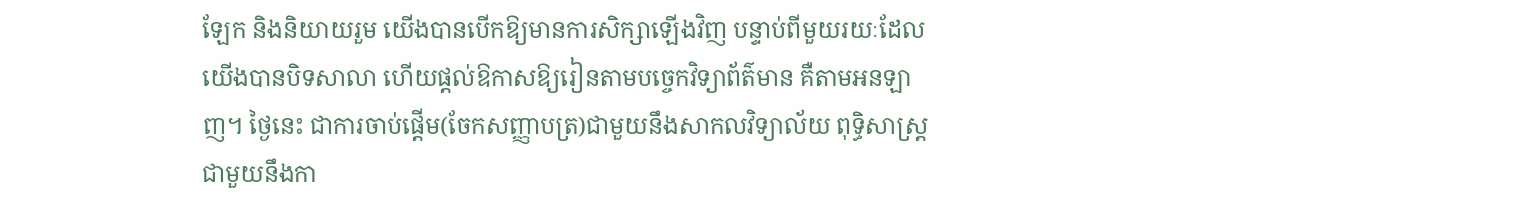ឡែក និងនិយាយរួម យើងបានបើកឱ្យមានការសិក្សាឡើងវិញ បន្ទាប់ពីមួយរយៈដែលយើងបានបិទសាលា ហើយផ្ដល់ឱកាសឱ្យរៀនតាមបច្ចេកវិទ្យាព័ត៌មាន គឺតាមអនឡាញ។ ថ្ងៃនេះ ជាការចាប់ផ្ដើម(ចែកសញ្ញាបត្រ)ជាមួយនឹងសាកលវិទ្យាល័យ ពុទ្ធិសាស្ដ្រ ជាមួយនឹងកា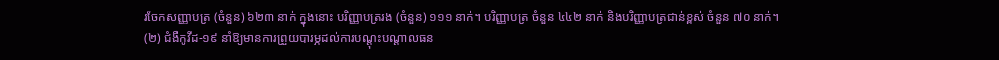រចែកសញ្ញាបត្រ (ចំនួន) ៦២៣ នាក់ ក្នុងនោះ បរិញ្ញាបត្ររង (ចំនួន) ១១១ នាក់។ បរិញ្ញាបត្រ ចំនួន ៤៤២ នាក់ និងបរិញ្ញាបត្រជាន់ខ្ពស់ ចំនួន ៧០ នាក់។
(២) ជំងឺកូវីដ-១៩ នាំឱ្យមានការព្រួយបារម្ភដល់ការបណ្តុះបណ្តាលធន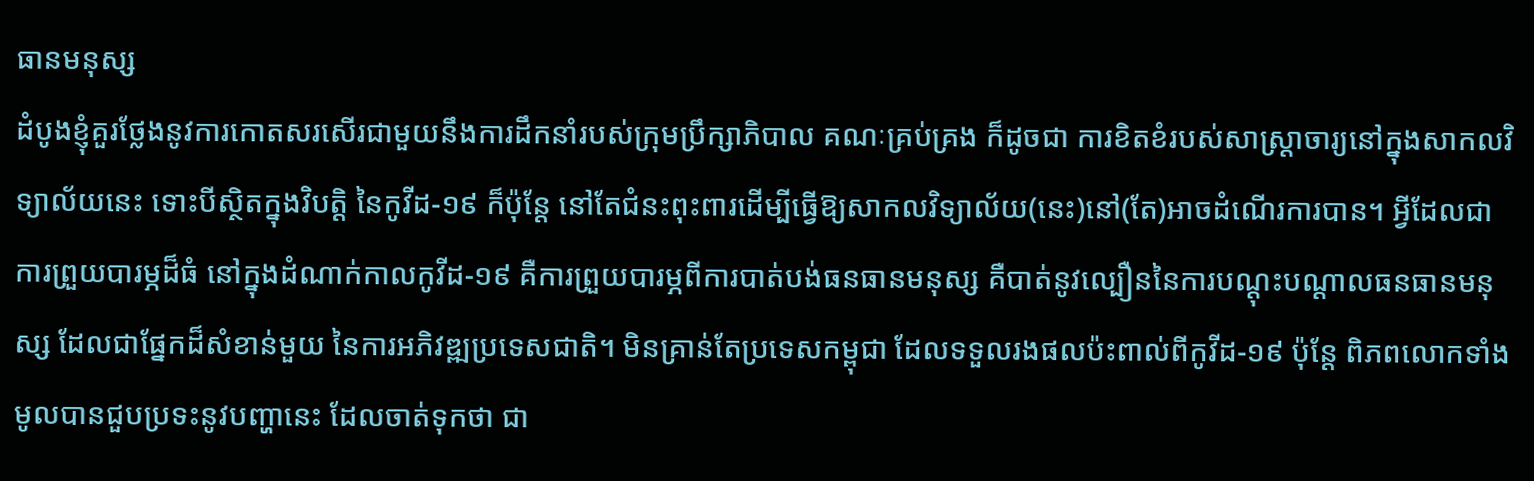ធានមនុស្ស
ដំបូងខ្ញុំគួរថ្លែងនូវការកោតសរសើរជាមួយនឹងការដឹកនាំរបស់ក្រុមប្រឹក្សាភិបាល គណៈគ្រប់គ្រង ក៏ដូចជា ការខិតខំរបស់សាស្ដ្រាចារ្យនៅក្នុងសាកលវិទ្យាល័យនេះ ទោះបីស្ថិតក្នុងវិបត្ដិ នៃកូវីដ-១៩ ក៏ប៉ុន្ដែ នៅតែជំនះពុះពារដើម្បីធ្វើឱ្យសាកលវិទ្យាល័យ(នេះ)នៅ(តែ)អាចដំណើរការបាន។ អ្វីដែលជាការព្រួយបារម្ភដ៏ធំ នៅក្នុងដំណាក់កាលកូវីដ-១៩ គឺការព្រួយបារម្ភពីការបាត់បង់ធនធានមនុស្ស គឺបាត់នូវល្បឿននៃការបណ្ដុះបណ្ដាលធនធានមនុស្ស ដែលជាផ្នែកដ៏សំខាន់មួយ នៃការអភិវឌ្ឍប្រទេសជាតិ។ មិនគ្រាន់តែប្រទេសកម្ពុជា ដែលទទួលរងផលប៉ះពាល់ពីកូវីដ-១៩ ប៉ុន្ដែ ពិភពលោកទាំងមូលបានជួបប្រទះនូវបញ្ហានេះ ដែលចាត់ទុកថា ជា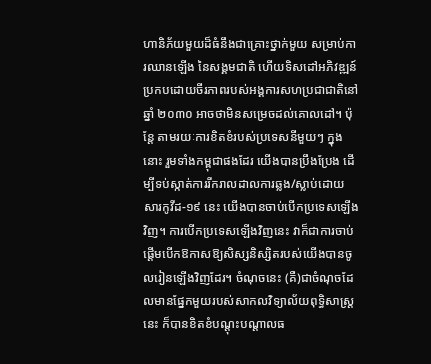ហានិភ័យមួយដ៏ធំនឹងជាគ្រោះថ្នាក់មួយ សម្រាប់ការឈានឡើង នៃសង្គមជាតិ ហើយទិសដៅអភិវឌ្ឍន៍ប្រកបដោយចីរភាពរបស់អង្គការសហប្រជាជាតិនៅឆ្នាំ ២០៣០ អាចថាមិនសម្រេចដល់គោលដៅ។ ប៉ុន្ដែ តាមរយៈការខិតខំរបស់ប្រទេសនីមួយៗ ក្នុងនោះ រួមទាំងកម្ពុជាផងដែរ យើងបានប្រឹងប្រែង ដើម្បីទប់ស្កាត់ការរីករាលដាលការឆ្លង/ស្លាប់ដោយសារកូវីដ-១៩ នេះ យើងបានចាប់បើកប្រទេសឡើងវិញ។ ការបើកប្រទេសឡើងវិញនេះ វាក៏ជាការចាប់ផ្ដើមបើកឱកាសឱ្យសិស្សនិស្សិតរបស់យើងបានចូលរៀនឡើងវិញដែរ។ ចំណុចនេះ (គឺ)ជាចំណុចដែលមានផ្នែកមួយរបស់សាកលវិទ្យាល័យពុទ្ធិសាស្ដ្រនេះ ក៏បានខិតខំបណ្ដុះបណ្ដាលធ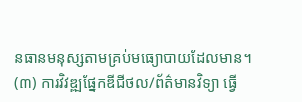នធានមនុស្សតាមគ្រប់មធ្យោបាយដែលមាន។
(៣) ការវិវឌ្ឍផ្នែកឌីជីថល/ព័ត៌មានវិទ្យា ធ្វើ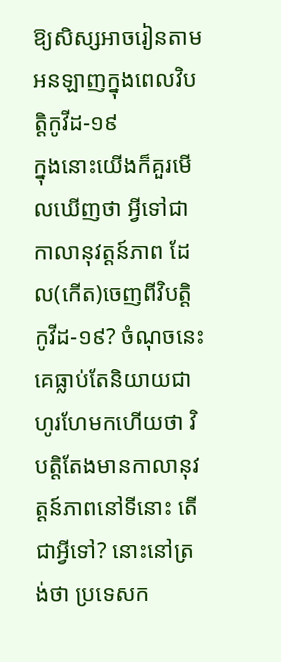ឱ្យសិស្សអាចរៀនតាមអនឡាញក្នុងពេលវិបត្តិកូវីដ-១៩
ក្នុងនោះយើងក៏គួរមើលឃើញថា អ្វីទៅជាកាលានុវត្ដន៍ភាព ដែល(កើត)ចេញពីវិបត្ដិកូវីដ-១៩? ចំណុចនេះគេធ្លាប់តែនិយាយជាហូរហែមកហើយថា វិបត្ដិតែងមានកាលានុវត្ដន៍ភាពនៅទីនោះ តើជាអ្វីទៅ? នោះនៅត្រង់ថា ប្រទេសក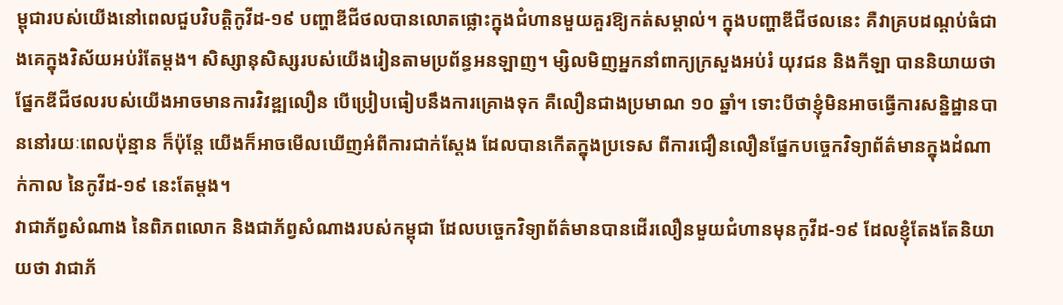ម្ពុជារបស់យើងនៅពេលជួបវិបត្ដិកូវីដ-១៩ បញ្ហាឌីជីថលបានលោតផ្លោះក្នុងជំហានមួយគួរឱ្យកត់សម្គាល់។ ក្នុងបញ្ហាឌីជីថលនេះ គឺវាគ្របដណ្ដប់ធំជាងគេក្នុងវិស័យអប់រំតែម្ដង។ សិស្សានុសិស្សរបស់យើងរៀនតាមប្រព័ន្ធអនឡាញ។ ម្សិលមិញអ្នកនាំពាក្យក្រសួងអប់រំ យុវជន និងកីឡា បាននិយាយថា ផ្នែកឌីជីថលរបស់យើងអាចមានការវិវឌ្ឍលឿន បើប្រៀបធៀបនឹងការគ្រោងទុក គឺលឿនជាងប្រមាណ ១០ ឆ្នាំ។ ទោះបីថាខ្ញុំមិនអាចធ្វើការសន្និដ្ឋានបាននៅរយៈពេលប៉ុន្មាន ក៏ប៉ុន្ដែ យើងក៏អាចមើលឃើញអំពីការជាក់ស្ដែង ដែលបានកើតក្នុងប្រទេស ពីការជឿនលឿនផ្នែកបច្ចេកវិទ្យាព័ត៌មានក្នុងដំណាក់កាល នៃកូវីដ-១៩ នេះតែម្ដង។
វាជាភ័ព្វសំណាង នៃពិភពលោក និងជាភ័ព្វសំណាងរបស់កម្ពុជា ដែលបច្ចេកវិទ្យាព័ត៌មានបានដើរលឿនមួយជំហានមុនកូវីដ-១៩ ដែលខ្ញុំតែងតែនិយាយថា វាជាភ័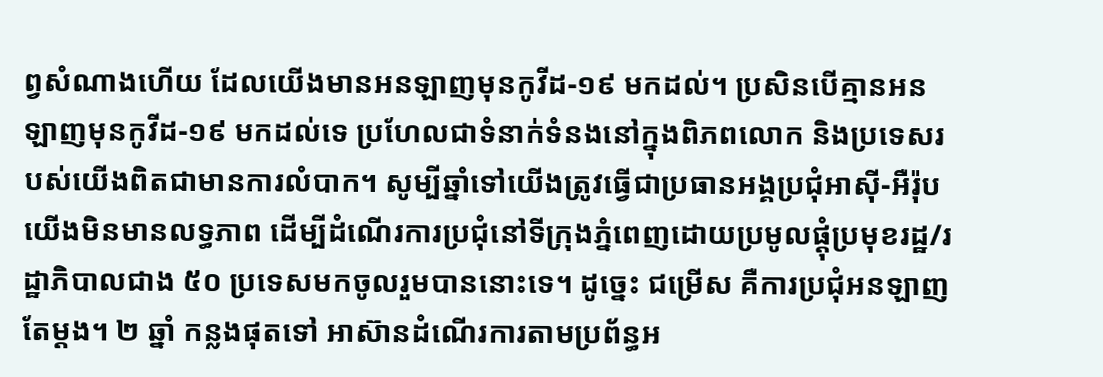ព្វសំណាងហើយ ដែលយើងមានអនឡាញមុនកូវីដ-១៩ មកដល់។ ប្រសិនបើគ្មានអនឡាញមុនកូវីដ-១៩ មកដល់ទេ ប្រហែលជាទំនាក់ទំនងនៅក្នុងពិភពលោក និងប្រទេសរបស់យើងពិតជាមានការលំបាក។ សូម្បីឆ្នាំទៅយើងត្រូវធ្វើជាប្រធានអង្គប្រជុំអាស៊ី-អឺរ៉ុប យើងមិនមានលទ្ធភាព ដើម្បីដំណើរការប្រជុំនៅទីក្រុងភ្នំពេញដោយប្រមូលផ្ដុំប្រមុខរដ្ឋ/រដ្ឋាភិបាលជាង ៥០ ប្រទេសមកចូលរួមបាននោះទេ។ ដូច្នេះ ជម្រើស គឺការប្រជុំអនឡាញតែម្ដង។ ២ ឆ្នាំ កន្លងផុតទៅ អាស៊ានដំណើរការតាមប្រព័ន្ធអ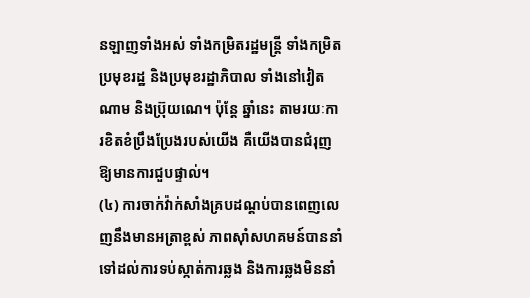នឡាញទាំងអស់ ទាំងកម្រិតរដ្ឋមន្ដ្រី ទាំងកម្រិតប្រមុខរដ្ឋ និងប្រមុខរដ្ឋាភិបាល ទាំងនៅវៀតណាម និងប្រ៊ុយណេ។ ប៉ុន្ដែ ឆ្នាំនេះ តាមរយៈការខិតខំប្រឹងប្រែងរបស់យើង គឺយើងបានជំរុញឱ្យមានការជួបផ្ទាល់។
(៤) ការចាក់វ៉ាក់សាំងគ្របដណ្ដប់បានពេញលេញនឹងមានអត្រាខ្ពស់ ភាពស៊ាំសហគមន៍បាននាំទៅដល់ការទប់ស្កាត់ការឆ្លង និងការឆ្លងមិននាំ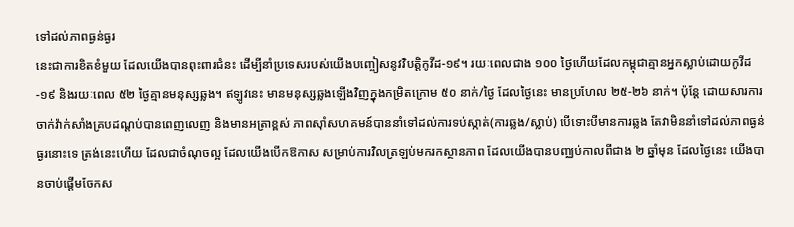ទៅដល់ភាពធ្ងន់ធ្ងរ
នេះជាការខិតខំមួយ ដែលយើងបានពុះពារជំនះ ដើម្បីនាំប្រទេសរបស់យើងបញ្ចៀសនូវវិបត្ដិកូវីដ-១៩។ រយៈពេលជាង ១០០ ថ្ងៃហើយដែលកម្ពុជាគ្មានអ្នកស្លាប់ដោយកូវីដ-១៩ និងរយៈពេល ៥២ ថ្ងៃគ្មានមនុស្សឆ្លង។ ឥឡូវនេះ មានមនុស្សឆ្លងឡើងវិញក្នុងកម្រិតក្រោម ៥០ នាក់/ថ្ងៃ ដែលថ្ងៃនេះ មានប្រហែល ២៥-២៦ នាក់។ ប៉ុន្ដែ ដោយសារការចាក់វ៉ាក់សាំងគ្របដណ្ដប់បានពេញលេញ និងមានអត្រាខ្ពស់ ភាពស៊ាំសហគមន៍បាននាំទៅដល់ការទប់ស្កាត់(ការឆ្លង/ស្លាប់) បើទោះបីមានការឆ្លង តែវាមិននាំទៅដល់ភាពធ្ងន់ធ្ងរនោះទេ ត្រង់នេះហើយ ដែលជាចំណុចល្អ ដែលយើងបើកឱកាស សម្រាប់ការវិលត្រឡប់មករកស្ថានភាព ដែលយើងបានបញ្ឈប់កាលពីជាង ២ ឆ្នាំមុន ដែលថ្ងៃនេះ យើងបានចាប់ផ្ដើមចែកស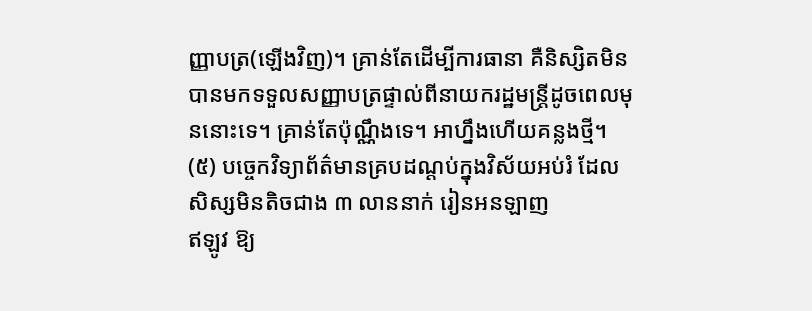ញ្ញាបត្រ(ឡើងវិញ)។ គ្រាន់តែដើម្បីការធានា គឺនិស្សិតមិនបានមកទទួលសញ្ញាបត្រផ្ទាល់ពីនាយករដ្ឋមន្ដ្រីដូចពេលមុននោះទេ។ គ្រាន់តែប៉ុណ្ណឹងទេ។ អាហ្នឹងហើយគន្លងថ្មី។
(៥) បច្ចេកវិទ្យាព័ត៌មានគ្របដណ្តប់ក្នុងវិស័យអប់រំ ដែលសិស្សមិនតិចជាង ៣ លាននាក់ រៀនអនឡាញ
ឥឡូវ ឱ្យ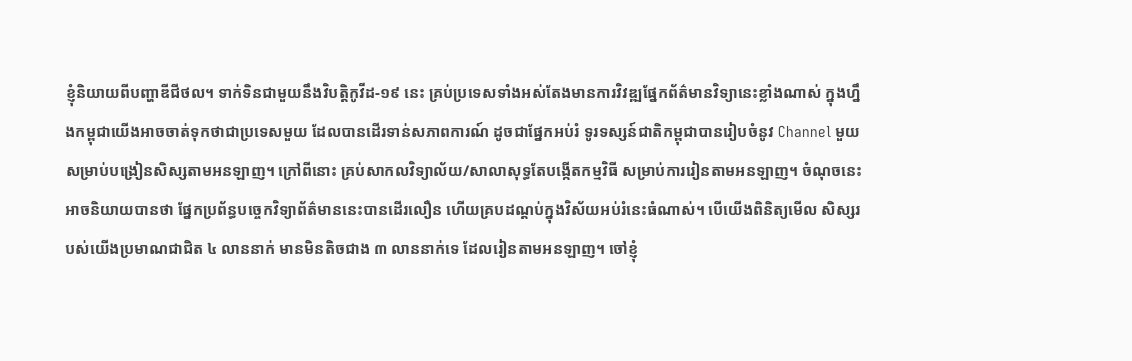ខ្ញុំនិយាយពីបញ្ហាឌីជីថល។ ទាក់ទិនជាមួយនឹងវិបត្ដិកូវីដ-១៩ នេះ គ្រប់ប្រទេសទាំងអស់តែងមានការវិវឌ្ឍផ្នែកព័ត៌មានវិទ្យានេះខ្លាំងណាស់ ក្នុងហ្នឹងកម្ពុជាយើងអាចចាត់ទុកថាជាប្រទេសមួយ ដែលបានដើរទាន់សភាពការណ៍ ដូចជាផ្នែកអប់រំ ទូរទស្សន៍ជាតិកម្ពុជាបានរៀបចំនូវ Channel មួយ សម្រាប់បង្រៀនសិស្សតាមអនឡាញ។ ក្រៅពីនោះ គ្រប់សាកលវិទ្យាល័យ/សាលាសុទ្ធតែបង្កើតកម្មវិធី សម្រាប់ការរៀនតាមអនឡាញ។ ចំណុចនេះ អាចនិយាយបានថា ផ្នែកប្រព័ន្ធបច្ចេកវិទ្យាព័ត៌មាននេះបានដើរលឿន ហើយគ្របដណ្តប់ក្នុងវិស័យអប់រំនេះធំណាស់។ បើយើងពិនិត្យមើល សិស្សរបស់យើងប្រមាណជាជិត ៤ លាននាក់ មានមិនតិចជាង ៣ លាននាក់ទេ ដែលរៀនតាមអនឡាញ។ ចៅខ្ញុំ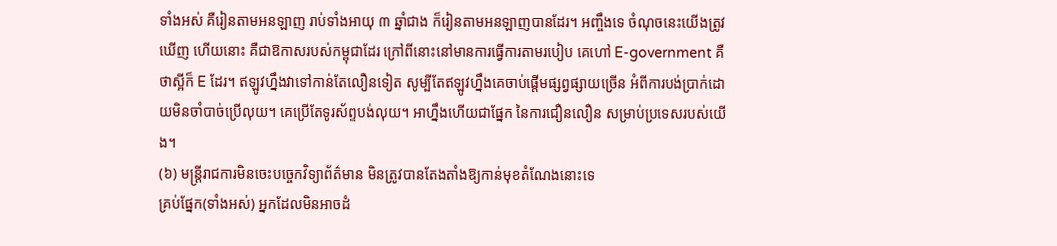ទាំងអស់ គឺរៀនតាមអនឡាញ រាប់ទាំងអាយុ ៣ ឆ្នាំជាង ក៏រៀនតាមអនឡាញបានដែរ។ អញ្ចឹងទេ ចំណុចនេះយើងត្រូវឃើញ ហើយនោះ គឺជាឱកាសរបស់កម្ពុជាដែរ ក្រៅពីនោះនៅមានការធ្វើការតាមរបៀប គេហៅ E-government គឺថាស្អីក៏ E ដែរ។ ឥឡូវហ្នឹងវាទៅកាន់តែលឿនទៀត សូម្បីតែឥឡូវហ្នឹងគេចាប់ផ្តើមផ្សព្វផ្សាយច្រើន អំពីការបង់ប្រាក់ដោយមិនចាំបាច់ប្រើលុយ។ គេប្រើតែទូរស័ព្ទបង់លុយ។ អាហ្នឹងហើយជាផ្នែក នៃការជឿនលឿន សម្រាប់ប្រទេសរបស់យើង។
(៦) មន្ត្រីរាជការមិនចេះបច្ចេកវិទ្យាព័ត៌មាន មិនត្រូវបានតែងតាំងឱ្យកាន់មុខតំណែងនោះទេ
គ្រប់ផ្នែក(ទាំងអស់) អ្នកដែលមិនអាចដំ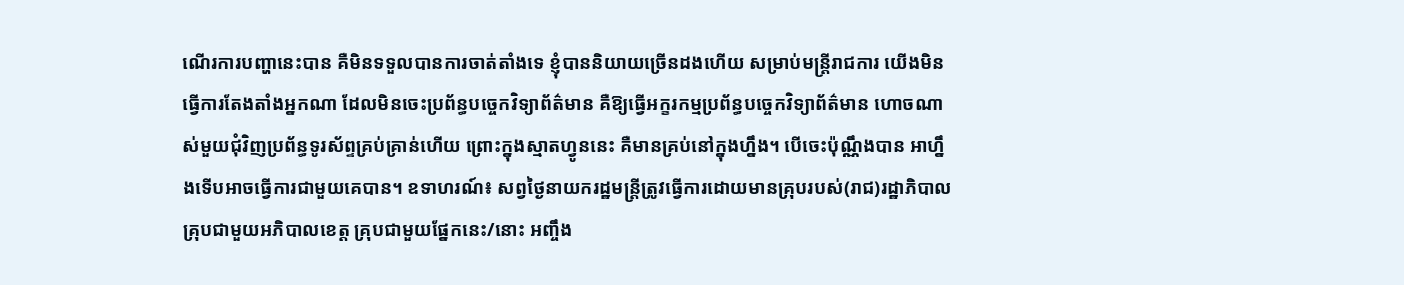ណើរការបញ្ហានេះបាន គឺមិនទទួលបានការចាត់តាំងទេ ខ្ញុំបាននិយាយច្រើនដងហើយ សម្រាប់មន្ត្រីរាជការ យើងមិនធ្វើការតែងតាំងអ្នកណា ដែលមិនចេះប្រព័ន្ធបច្ចេកវិទ្យាព័ត៌មាន គឺឱ្យធ្វើអក្ខរកម្មប្រព័ន្ធបច្ចេកវិទ្យាព័ត៌មាន ហោចណាស់មួយជុំវិញប្រព័ន្ធទូរស័ព្ទគ្រប់គ្រាន់ហើយ ព្រោះក្នុងស្មាតហ្វូននេះ គឺមានគ្រប់នៅក្នុងហ្នឹង។ បើចេះប៉ុណ្ណឹងបាន អាហ្នឹងទើបអាចធ្វើការជាមួយគេបាន។ ឧទាហរណ៍៖ សព្វថ្ងៃនាយករដ្ឋមន្ត្រីត្រូវធ្វើការដោយមានគ្រុបរបស់(រាជ)រដ្ឋាភិបាល គ្រុបជាមួយអភិបាលខេត្ត គ្រុបជាមួយផ្នែកនេះ/នោះ អញ្ចឹង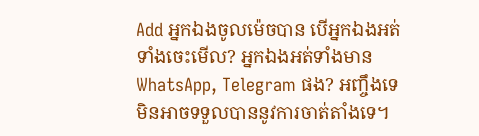Add អ្នកឯងចូលម៉េចបាន បើអ្នកឯងអត់ទាំងចេះមើល? អ្នកឯងអត់ទាំងមាន WhatsApp, Telegram ផង? អញ្ចឹងទេ មិនអាចទទួលបាននូវការចាត់តាំងទេ។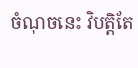ចំណុចនេះ វិបត្តិតែ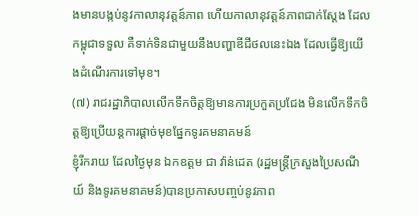ងមានបង្កប់នូវកាលានុវត្តន៍ភាព ហើយកាលានុវត្តន៍ភាពជាក់ស្តែង ដែលកម្ពុជាទទួល គឺទាក់ទិនជាមួយនឹងបញ្ហាឌីជីថលនេះឯង ដែលធ្វើឱ្យយើងដំណើរការទៅមុខ។
(៧) រាជរដ្ឋាភិបាលលើកទឹកចិត្តឱ្យមានការប្រកួតប្រជែង មិនលើកទឹកចិត្តឱ្យប្រើយន្តការផ្តាច់មុខផ្នែកទូរគមនាគមន៍
ខ្ញុំរីករាយ ដែលថ្ងៃមុន ឯកឧត្តម ជា វ៉ាន់ដេត (រដ្ឋមន្ត្រីក្រសួងប្រៃសណីយ៍ និងទូរគមនាគមន៍)បានប្រកាសបញ្ចប់នូវភាព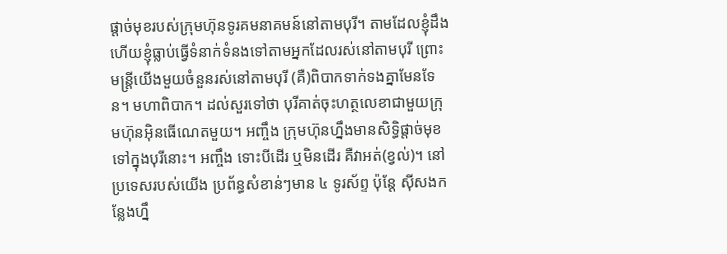ផ្តាច់មុខរបស់ក្រុមហ៊ុនទូរគមនាគមន៍នៅតាមបុរី។ តាមដែលខ្ញុំដឹង ហើយខ្ញុំធ្លាប់ធ្វើទំនាក់ទំនងទៅតាមអ្នកដែលរស់នៅតាមបុរី ព្រោះមន្រ្តីយើងមួយចំនួនរស់នៅតាមបុរី (គឺ)ពិបាកទាក់ទងគ្នាមែនទែន។ មហាពិបាក។ ដល់សួរទៅថា បុរីគាត់ចុះហត្ថលេខាជាមួយក្រុមហ៊ុនអ៊ិនធើណេតមួយ។ អញ្ចឹង ក្រុមហ៊ុនហ្នឹងមានសិទ្ធិផ្តាច់មុខទៅក្នុងបុរីនោះ។ អញ្ចឹង ទោះបីដើរ ឬមិនដើរ គឺវាអត់(ខ្វល់)។ នៅប្រទេសរបស់យើង ប្រព័ន្ធសំខាន់ៗមាន ៤ ទូរស័ព្ទ ប៉ុន្តែ ស៊ីសងកន្លែងហ្នឹ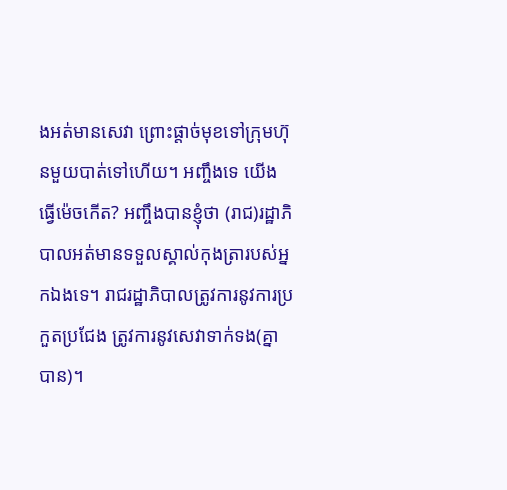ងអត់មានសេវា ព្រោះផ្តាច់មុខទៅក្រុមហ៊ុនមួយបាត់ទៅហើយ។ អញ្ចឹងទេ យើងធ្វើម៉េចកើត? អញ្ចឹងបានខ្ញុំថា (រាជ)រដ្ឋាភិបាលអត់មានទទួលស្គាល់កុងត្រារបស់អ្នកឯងទេ។ រាជរដ្ឋាភិបាលត្រូវការនូវការប្រកួតប្រជែង ត្រូវការនូវសេវាទាក់ទង(គ្នាបាន)។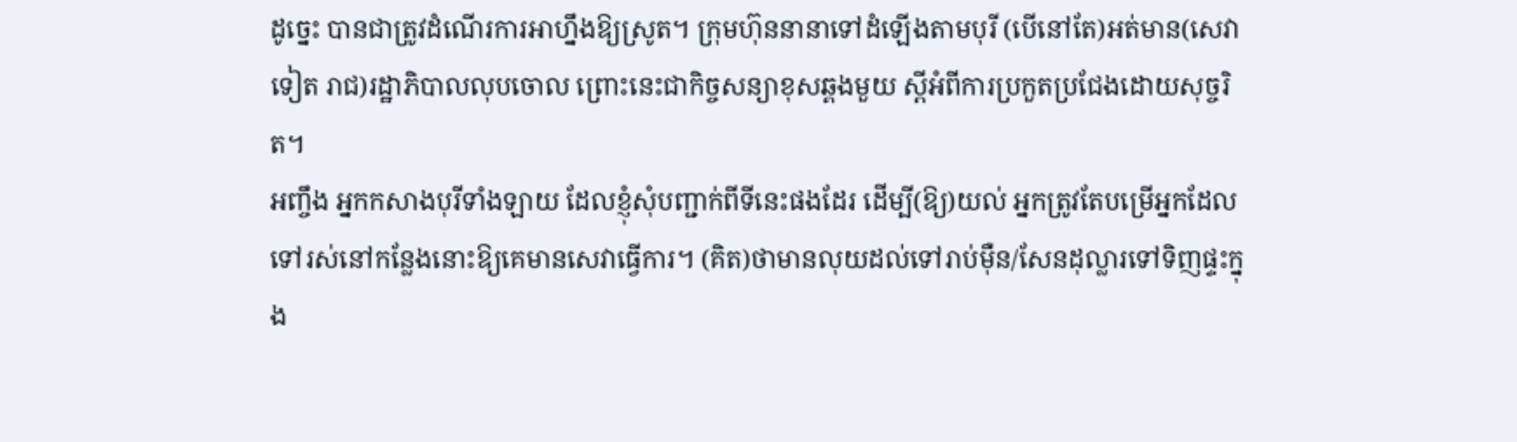ដូច្នេះ បានជាត្រូវដំណើរការអាហ្នឹងឱ្យស្រូត។ ក្រុមហ៊ុននានាទៅដំឡើងតាមបុរី (បើនៅតែ)អត់មាន(សេវាទៀត រាជ)រដ្ឋាភិបាលលុបចោល ព្រោះនេះជាកិច្ចសន្យាខុសឆ្គងមួយ ស្តីអំពីការប្រកួតប្រជែងដោយសុច្ចរិត។
អញ្ចឹង អ្នកកសាងបុរីទាំងឡាយ ដែលខ្ញុំសុំបញ្ជាក់ពីទីនេះផងដែរ ដើម្បី(ឱ្យ)យល់ អ្នកត្រូវតែបម្រើអ្នកដែលទៅរស់នៅកន្លែងនោះឱ្យគេមានសេវាធ្វើការ។ (គិត)ថាមានលុយដល់ទៅរាប់ម៉ឺន/សែនដុល្លារទៅទិញផ្ទះក្នុង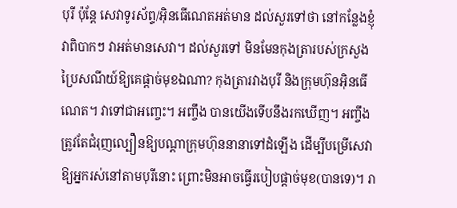បុរី ប៉ុន្តែ សេវាទូរស័ព្ទ/អ៊ិនធើណេតអត់មាន ដល់សួរទៅថា នៅកន្លែងខ្ញុំវាពិបាកៗ វាអត់មានសេវា។ ដល់សួរទៅ មិនមែនកុងត្រារបស់ក្រសួងប្រៃសណីយ៍ឱ្យគេផ្តាច់មុខឯណា? កុងត្រារវាងបុរី និងក្រុមហ៊ុនអ៊ិនធើណេត។ វាទៅជាអញ្ចេះ។ អញ្ចឹង បានយើងទើបនឹងរកឃើញ។ អញ្ចឹង ត្រូវតែជំរុញល្បឿនឱ្យបណ្តាក្រុមហ៊ុននានាទៅដំឡើង ដើម្បីបម្រើសេវាឱ្យអ្នករស់នៅតាមបុរីនោះ ព្រោះមិនអាចធ្វើរបៀបផ្តាច់មុខ(បានទេ)។ រា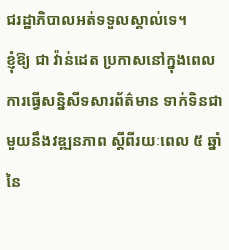ជរដ្ឋាភិបាលអត់ទទួលស្គាល់ទេ។
ខ្ញុំឱ្យ ជា វ៉ាន់ដេត ប្រកាសនៅក្នុងពេលការធ្វើសន្និសីទសារព័ត៌មាន ទាក់ទិនជាមួយនឹងវឌ្ឍនភាព ស្តីពីរយៈពេល ៥ ឆ្នាំ នៃ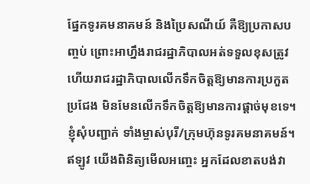ផ្នែកទូរគមនាគមន៍ និងប្រៃសណីយ៍ គឺឱ្យប្រកាសបញ្ចប់ ព្រោះអាហ្នឹងរាជរដ្ឋាភិបាលអត់ទទួលខុសត្រូវ ហើយរាជរដ្ឋាភិបាលលើកទឹកចិត្តឱ្យមានការប្រកួតប្រជែង មិនមែនលើកទឹកចិត្តឱ្យមានការផ្តាច់មុខទេ។ ខ្ញុំសុំបញ្ជាក់ ទាំងម្ចាស់បុរី/ក្រុមហ៊ុនទូរគមនាគមន៍។ ឥឡូវ យើងពិនិត្យមើលអញ្ចេះ អ្នកដែលខាតបង់វា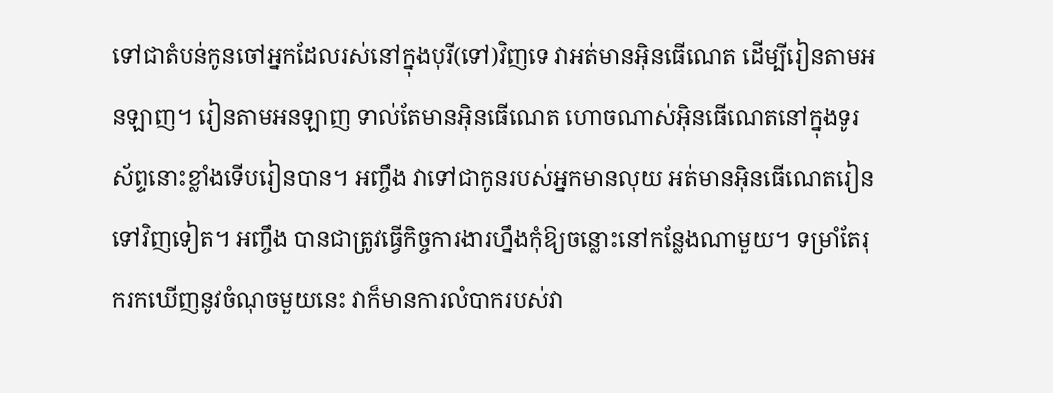ទៅជាតំបន់កូនចៅអ្នកដែលរស់នៅក្នុងបុរី(ទៅ)វិញទេ វាអត់មានអ៊ិនធើណេត ដើម្បីរៀនតាមអនឡាញ។ រៀនតាមអនឡាញ ទាល់តែមានអ៊ិនធើណេត ហោចណាស់អ៊ិនធើណេតនៅក្នុងទូរស័ព្ទនោះខ្លាំងទើបរៀនបាន។ អញ្ចឹង វាទៅជាកូនរបស់អ្នកមានលុយ អត់មានអ៊ិនធើណេតរៀនទៅវិញទៀត។ អញ្ចឹង បានជាត្រូវធ្វើកិច្ចការងារហ្នឹងកុំឱ្យចន្លោះនៅកន្លែងណាមួយ។ ទម្រាំតែរុករកឃើញនូវចំណុចមួយនេះ វាក៏មានការលំបាករបស់វា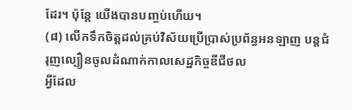ដែរ។ ប៉ុន្តែ យើងបានបញ្ចប់ហើយ។
(៨) លើកទឹកចិត្តដល់គ្រប់វិស័យប្រើប្រាស់ប្រព័ន្ធអនឡាញ បន្តជំរុញល្បឿនចូលដំណាក់កាលសេដ្ឋកិច្ចឌីជីថល
អ្វីដែល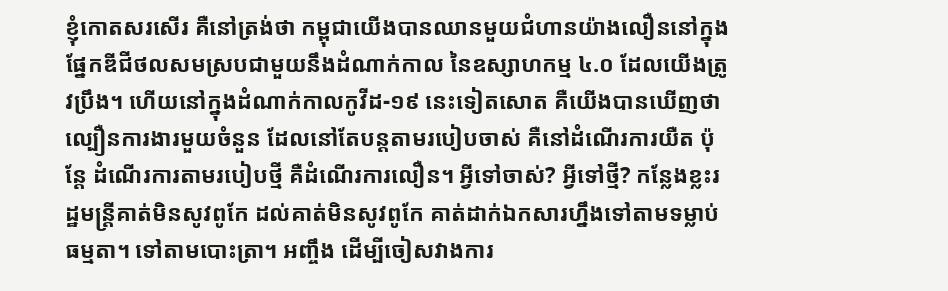ខ្ញុំកោតសរសើរ គឺនៅត្រង់ថា កម្ពុជាយើងបានឈានមួយជំហានយ៉ាងលឿននៅក្នុងផ្នែកឌីជីថលសមស្របជាមួយនឹងដំណាក់កាល នៃឧស្សាហកម្ម ៤.០ ដែលយើងត្រូវប្រឹង។ ហើយនៅក្នុងដំណាក់កាលកូវីដ-១៩ នេះទៀតសោត គឺយើងបានឃើញថា ល្បឿនការងារមួយចំនួន ដែលនៅតែបន្តតាមរបៀបចាស់ គឺនៅដំណើរការយឺត ប៉ុន្តែ ដំណើរការតាមរបៀបថ្មី គឺដំណើរការលឿន។ អ្វីទៅចាស់? អ្វីទៅថ្មី? កន្លែងខ្លះរដ្ឋមន្ត្រីគាត់មិនសូវពូកែ ដល់គាត់មិនសូវពូកែ គាត់ដាក់ឯកសារហ្នឹងទៅតាមទម្លាប់ធម្មតា។ ទៅតាមបោះត្រា។ អញ្ចឹង ដើម្បីចៀសវាងការ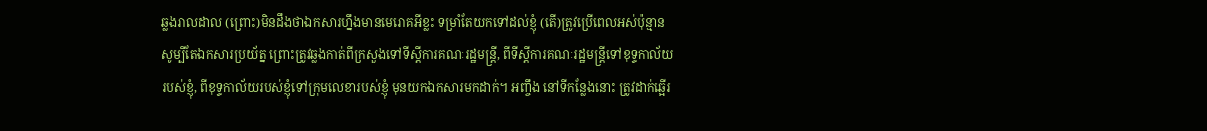ឆ្លងរាលដាល (ព្រោះ)មិនដឹងថាឯកសារហ្នឹងមានមេរោគអីខ្លះ ទម្រាំតែយកទៅដល់ខ្ញុំ (តើ)ត្រូវប្រើពេលអស់ប៉ុន្មាន សូម្បីតែឯកសារប្រយ័ត្ន ព្រោះត្រូវឆ្លងកាត់ពីក្រសួងទៅទីស្តីការគណៈរដ្ឋមន្ត្រី, ពីទីស្តីការគណៈរដ្ឋមន្ត្រីទៅខុទ្ទកាល័យរបស់ខ្ញុំ, ពីខុទ្ទកាល័យរបស់ខ្ញុំទៅក្រុមលេខារបស់ខ្ញុំ មុនយកឯកសារមកដាក់។ អញ្ចឹង នៅទីកន្លែងនោះ ត្រូវដាក់ឆ្អើរ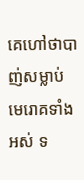គេហៅថាបាញ់សម្លាប់មេរោគទាំងអស់ ទ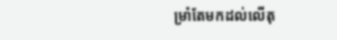ម្រាំតែមកដល់លើតុ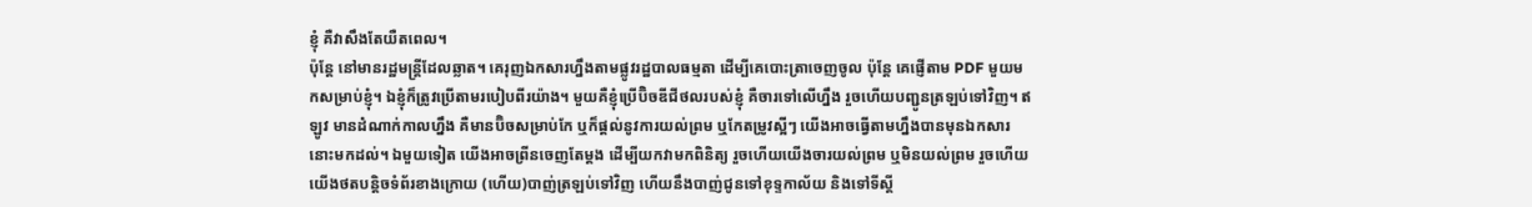ខ្ញុំ គឺវាសឹងតែយឺតពេល។
ប៉ុន្តែ នៅមានរដ្ឋមន្ត្រីដែលឆ្លាត។ គេរុញឯកសារហ្នឹងតាមផ្លូវរដ្ឋបាលធម្មតា ដើម្បីគេបោះត្រាចេញចូល ប៉ុន្តែ គេផ្ញើតាម PDF មួយមកសម្រាប់ខ្ញុំ។ ឯខ្ញុំក៏ត្រូវប្រើតាមរបៀបពីរយ៉ាង។ មួយគឺខ្ញុំប្រើប៊ិចឌីជីថលរបស់ខ្ញុំ គឺចារទៅលើហ្នឹង រួចហើយបញ្ជូនត្រឡប់ទៅវិញ។ ឥឡូវ មានដំណាក់កាលហ្នឹង គឺមានប៊ិចសម្រាប់កែ ឬក៏ផ្តល់នូវការយល់ព្រម ឬកែតម្រូវស្អីៗ យើងអាចធ្វើតាមហ្នឹងបានមុនឯកសារនោះមកដល់។ ឯមួយទៀត យើងអាចព្រីនចេញតែម្តង ដើម្បីយកវាមកពិនិត្យ រួចហើយយើងចារយល់ព្រម ឬមិនយល់ព្រម រួចហើយយើងថតបន្តិចទំព័រខាងក្រោយ (ហើយ)បាញ់ត្រឡប់ទៅវិញ ហើយនឹងបាញ់ជូនទៅខុទ្ទកាល័យ និងទៅទីស្តី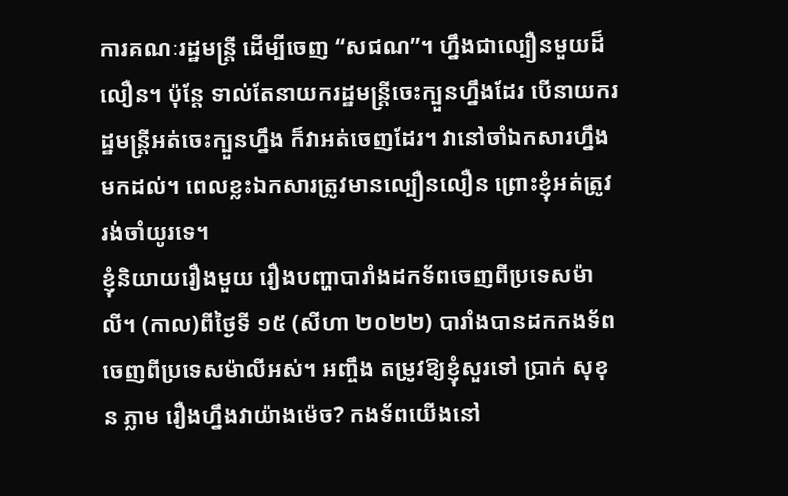ការគណៈរដ្ឋមន្ត្រី ដើម្បីចេញ “សជណ”។ ហ្នឹងជាល្បឿនមួយដ៏លឿន។ ប៉ុន្តែ ទាល់តែនាយករដ្ឋមន្ត្រីចេះក្បួនហ្នឹងដែរ បើនាយករដ្ឋមន្ត្រីអត់ចេះក្បួនហ្នឹង ក៏វាអត់ចេញដែរ។ វានៅចាំឯកសារហ្នឹងមកដល់។ ពេលខ្លះឯកសារត្រូវមានល្បឿនលឿន ព្រោះខ្ញុំអត់ត្រូវរង់ចាំយូរទេ។
ខ្ញុំនិយាយរឿងមួយ រឿងបញ្ហាបារាំងដកទ័ពចេញពីប្រទេសម៉ាលី។ (កាល)ពីថ្ងៃទី ១៥ (សីហា ២០២២) បារាំងបានដកកងទ័ពចេញពីប្រទេសម៉ាលីអស់។ អញ្ចឹង តម្រូវឱ្យខ្ញុំសួរទៅ ប្រាក់ សុខុន ភ្លាម រឿងហ្នឹងវាយ៉ាងម៉េច? កងទ័ពយើងនៅ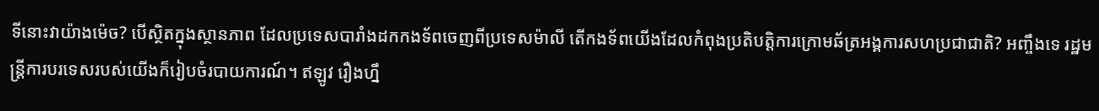ទីនោះវាយ៉ាងម៉េច? បើស្ថិតក្នុងស្ថានភាព ដែលប្រទេសបារាំងដកកងទ័ពចេញពីប្រទេសម៉ាលី តើកងទ័ពយើងដែលកំពុងប្រតិបត្តិការក្រោមឆ័ត្រអង្គការសហប្រជាជាតិ? អញ្ចឹងទេ រដ្ឋមន្ត្រីការបរទេសរបស់យើងក៏រៀបចំរបាយការណ៍។ ឥឡូវ រឿងហ្នឹ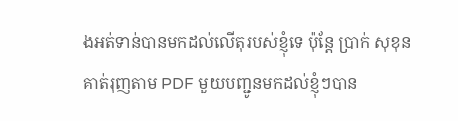ងអត់ទាន់បានមកដល់លើតុរបស់ខ្ញុំទេ ប៉ុន្តែ ប្រាក់ សុខុន គាត់រុញតាម PDF មួយបញ្ជូនមកដល់ខ្ញុំៗបាន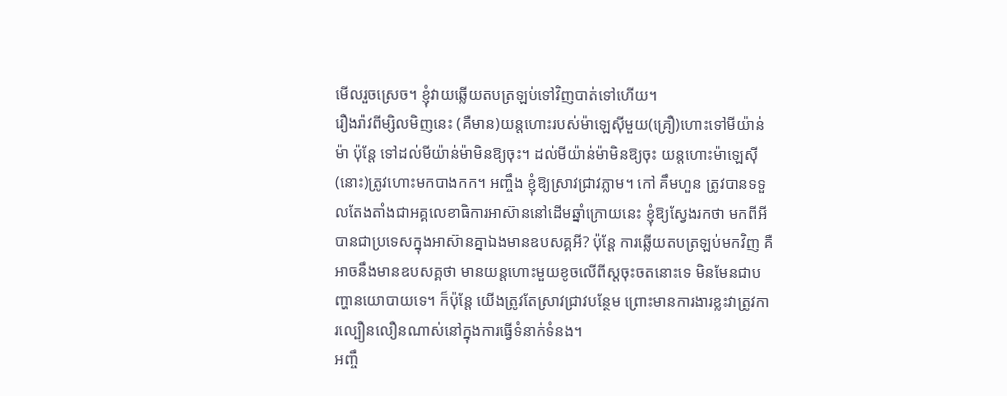មើលរួចស្រេច។ ខ្ញុំវាយឆ្លើយតបត្រឡប់ទៅវិញបាត់ទៅហើយ។
រឿងរ៉ាវពីម្សិលមិញនេះ (គឺមាន)យន្តហោះរបស់ម៉ាឡេស៊ីមួយ(គ្រឿ)ហោះទៅមីយ៉ាន់ម៉ា ប៉ុន្តែ ទៅដល់មីយ៉ាន់ម៉ាមិនឱ្យចុះ។ ដល់មីយ៉ាន់ម៉ាមិនឱ្យចុះ យន្តហោះម៉ាឡេស៊ី(នោះ)ត្រូវហោះមកបាងកក។ អញ្ចឹង ខ្ញុំឱ្យស្រាវជ្រាវភ្លាម។ កៅ គឹមហួន ត្រូវបានទទួលតែងតាំងជាអគ្គលេខាធិការអាស៊ាននៅដើមឆ្នាំក្រោយនេះ ខ្ញុំឱ្យស្វែងរកថា មកពីអីបានជាប្រទេសក្នុងអាស៊ានគ្នាឯងមានឧបសគ្គអី? ប៉ុន្តែ ការឆ្លើយតបត្រឡប់មកវិញ គឺអាចនឹងមានឧបសគ្គថា មានយន្តហោះមួយខូចលើពីស្តចុះចតនោះទេ មិនមែនជាបញ្ហានយោបាយទេ។ ក៏ប៉ុន្តែ យើងត្រូវតែស្រាវជ្រាវបន្ថែម ព្រោះមានការងារខ្លះវាត្រូវការល្បឿនលឿនណាស់នៅក្នុងការធ្វើទំនាក់ទំនង។
អញ្ចឹ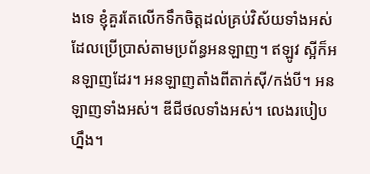ងទេ ខ្ញុំគួរតែលើកទឹកចិត្តដល់គ្រប់វិស័យទាំងអស់ ដែលប្រើប្រាស់តាមប្រព័ន្ធអនឡាញ។ ឥឡូវ ស្អីក៏អនឡាញដែរ។ អនឡាញតាំងពីតាក់ស៊ី/កង់បី។ អនឡាញទាំងអស់។ ឌីជីថលទាំងអស់។ លេងរបៀបហ្នឹង។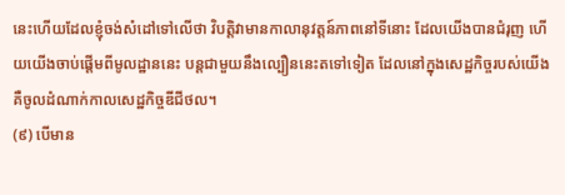នេះហើយដែលខ្ញុំចង់សំដៅទៅលើថា វិបត្តិវាមានកាលានុវត្តន៍ភាពនៅទីនោះ ដែលយើងបានជំរុញ ហើយយើងចាប់ផ្តើមពីមូលដ្ឋាននេះ បន្តជាមួយនឹងល្បឿននេះតទៅទៀត ដែលនៅក្នុងសេដ្ឋកិច្ចរបស់យើង គឺចូលដំណាក់កាលសេដ្ឋកិច្ចឌីជីថល។
(៩) បើមាន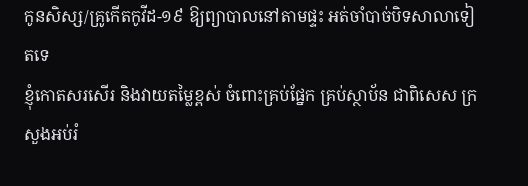កូនសិស្ស/គ្រូកើតកូវីដ-១៩ ឱ្យព្យាបាលនៅតាមផ្ទះ អត់ចាំបាច់បិទសាលាទៀតទេ
ខ្ញុំកោតសរសើរ និងវាយតម្លៃខ្ពស់ ចំពោះគ្រប់ផ្នែក គ្រប់ស្ថាប័ន ជាពិសេស ក្រសួងអប់រំ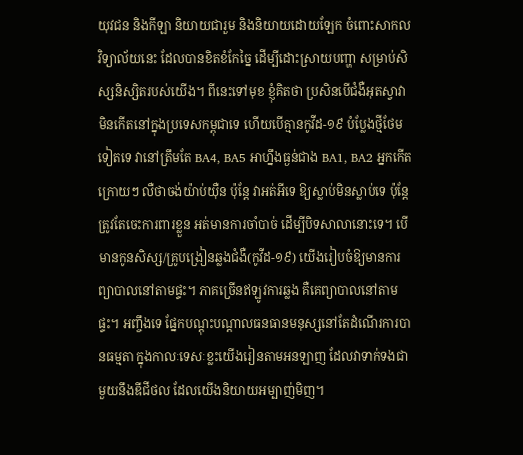យុវជន និងកីឡា និយាយជារួម និងនិយាយដោយឡែក ចំពោះសាកលវិទ្យាល័យនេះ ដែលបានខិតខំកែច្នៃ ដើម្បីដោះស្រាយបញ្ហា សម្រាប់សិស្សនិស្សិតរបស់យើង។ ពីនេះទៅមុខ ខ្ញុំគិតថា ប្រសិនបើជំងឺអុតស្វាវាមិនកើតនៅក្នុងប្រទេសកម្ពុជាទេ ហើយបើគ្មានកូវីដ-១៩ បំប្លែងថ្មីថែមទៀតទេ វានៅត្រឹមតែ BA4, BA5 អាហ្នឹងធ្ងន់ជាង BA1, BA2 អ្នកកើតក្រោយៗ លឺថាចង់យ៉ាប់យ៉ឺន ប៉ុន្តែ វាអត់អីទេ ឱ្យស្លាប់មិនស្លាប់ទេ ប៉ុន្តែ ត្រូវតែចេះការពារខ្លួន អត់មានការចាំបាច់ ដើម្បីបិទសាលានោះទេ។ បើមានកូនសិស្ស/គ្រូបង្រៀនឆ្លងជំងឺ(កូវីដ-១៩) យើងរៀបចំឱ្យមានការព្យាបាលនៅតាមផ្ទះ។ ភាគច្រើនឥឡូវការឆ្លង គឺគេព្យាបាលនៅតាមផ្ទះ។ អញ្ចឹងទេ ផ្នែកបណ្តុះបណ្តាលធនធានមនុស្សនៅតែដំណើរការបានធម្មតា ក្នុងកាលៈទេសៈខ្លះយើងរៀនតាមអនឡាញ ដែលវាទាក់ទងជាមួយនឹងឌីជីថល ដែលយើងនិយាយអម្បាញ់មិញ។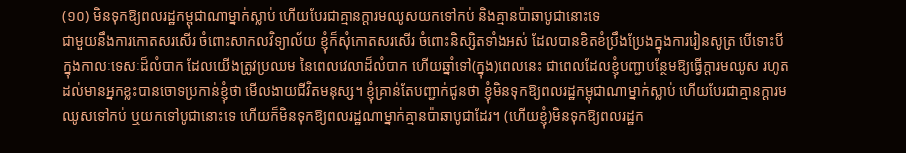(១០) មិនទុកឱ្យពលរដ្ឋកម្ពុជាណាម្នាក់ស្លាប់ ហើយបែរជាគ្មានក្តារមឈូសយកទៅកប់ និងគ្មានប៉ាឆាបូជានោះទេ
ជាមួយនឹងការកោតសរសើរ ចំពោះសាកលវិទ្យាល័យ ខ្ញុំក៏សុំកោតសរសើរ ចំពោះនិស្សិតទាំងអស់ ដែលបានខិតខំប្រឹងប្រែងក្នុងការរៀនសូត្រ បើទោះបីក្នុងកាលៈទេសៈដ៏លំបាក ដែលយើងត្រូវប្រឈម នៃពេលវេលាដ៏លំបាក ហើយឆ្នាំទៅ(ក្នុង)ពេលនេះ ជាពេលដែលខ្ញុំបញ្ជាបន្ថែមឱ្យធ្វើក្តារមឈូស រហូតដល់មានអ្នកខ្លះបានចោទប្រកាន់ខ្ញុំថា មើលងាយជីវិតមនុស្ស។ ខ្ញុំគ្រាន់តែបញ្ជាក់ជូនថា ខ្ញុំមិនទុកឱ្យពលរដ្ឋកម្ពុជាណាម្នាក់ស្លាប់ ហើយបែរជាគ្មានក្តារមឈូសទៅកប់ ឬយកទៅបូជានោះទេ ហើយក៏មិនទុកឱ្យពលរដ្ឋណាម្នាក់គ្មានប៉ាឆាបូជាដែរ។ (ហើយខ្ញុំ)មិនទុកឱ្យពលរដ្ឋក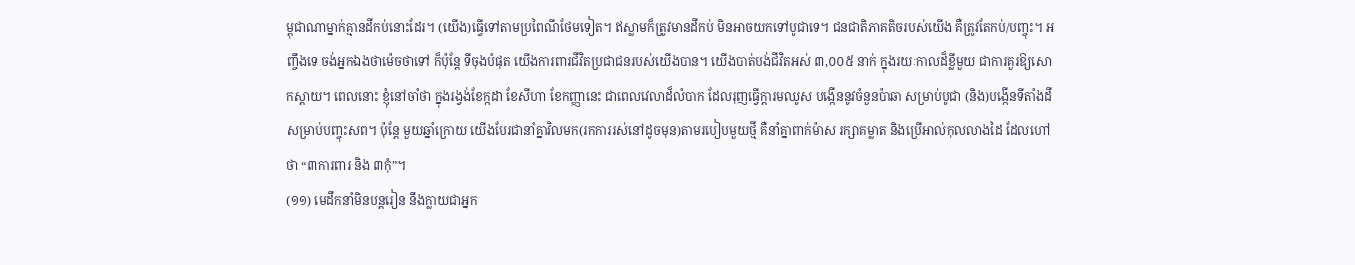ម្ពុជាណាម្នាក់គ្មានដីកប់នោះដែរ។ (យើង)ធ្វើទៅតាមប្រពៃណីថែមទៀត។ ឥស្លាមក៏ត្រូវមានដីកប់ មិនអាចយកទៅបូជាទេ។ ជនជាតិភាគតិចរបស់យើង គឺត្រូវតែកប់/បញ្ចុះ។ អញ្ចឹងទេ ចង់អ្នកឯងថាម៉េចថាទៅ ក៏ប៉ុន្តែ ទីចុងបំផុត យើងការពារជីវិតប្រជាជនរបស់យើងបាន។ យើងបាត់បង់ជីវិតអស់ ៣,០០៥ នាក់ ក្នុងរយៈកាលដ៏ខ្លីមួយ ជាការគួរឱ្យសោកស្តាយ។ ពេលនោះ ខ្ញុំនៅចាំថា ក្នុងរង្វង់ខែក្កដា ខែសីហា ខែកញ្ញានេះ ជាពេលវេលាដ៏លំបាក ដែលរុញធ្វើក្តារមឈូស បង្កើននូវចំនួនប៉ាឆា សម្រាប់បូជា (និង)បង្កើនទីតាំងដី សម្រាប់បញ្ចុះសព។ ប៉ុន្តែ មួយឆ្នាំក្រោយ យើងបែរជានាំគ្នាវិលមក(រកការរស់នៅដូចមុន)តាមរបៀបមួយថ្មី គឺនាំគ្នាពាក់ម៉ាស រក្សាគម្លាត និងប្រើអាល់កុលលាងដៃ ដែលហៅថា “៣ការពារ និង ៣កុំ”។
(១១) មេដឹកនាំមិនបន្តរៀន នឹងក្លាយជាអ្នក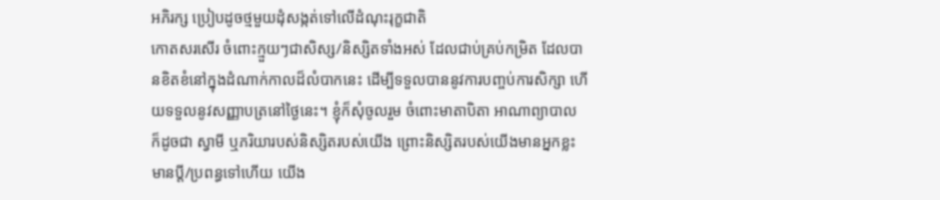អភិរក្ស ប្រៀបដូចថ្មមួយដុំសង្កត់ទៅលើដំណុះរុក្ខជាតិ
កោតសរសើរ ចំពោះក្មួយៗជាសិស្ស/និស្សិតទាំងអស់ ដែលជាប់គ្រប់កម្រិត ដែលបានខិតខំនៅក្នុងដំណាក់កាលដ៏លំបាកនេះ ដើម្បីទទួលបាននូវការបញ្ចប់ការសិក្សា ហើយទទួលនូវសញ្ញាបត្រនៅថ្ងៃនេះ។ ខ្ញុំក៏សុំចូលរួម ចំពោះមាតាបិតា អាណាព្យាបាល ក៏ដូចជា ស្វាមី ឬភរិយារបស់និស្សិតរបស់យើង ព្រោះនិស្សិតរបស់យើងមានអ្នកខ្លះមានប្តី/ប្រពន្ធទៅហើយ យើង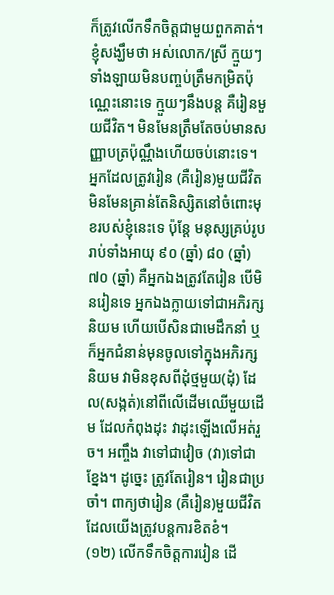ក៏ត្រូវលើកទឹកចិត្តជាមួយពួកគាត់។ ខ្ញុំសង្ឃឹមថា អស់លោក/ស្រី ក្មួយៗទាំងឡាយមិនបញ្ចប់ត្រឹមកម្រិតប៉ុណ្ណេះនោះទេ ក្មួយៗនឹងបន្ត គឺរៀនមួយជីវិត។ មិនមែនត្រឹមតែចប់មានសញ្ញាបត្រប៉ុណ្ណឹងហើយចប់នោះទេ។ អ្នកដែលត្រូវរៀន (គឺរៀន)មួយជីវិត មិនមែនគ្រាន់តែនិស្សិតនៅចំពោះមុខរបស់ខ្ញុំនេះទេ ប៉ុន្តែ មនុស្សគ្រប់រូប រាប់ទាំងអាយុ ៩០ (ឆ្នាំ) ៨០ (ឆ្នាំ) ៧០ (ឆ្នាំ) គឺអ្នកឯងត្រូវតែរៀន បើមិនរៀនទេ អ្នកឯងក្លាយទៅជាអភិរក្សនិយម ហើយបើសិនជាមេដឹកនាំ ឬក៏អ្នកជំនាន់មុនចូលទៅក្នុងអភិរក្សនិយម វាមិនខុសពីដុំថ្មមួយ(ដុំ) ដែល(សង្កត់)នៅពីលើដើមឈើមួយដើម ដែលកំពុងដុះ វាដុះឡើងលើអត់រួច។ អញ្ចឹង វាទៅជាវៀច (វា)ទៅជាខ្នែង។ ដូច្នេះ ត្រូវតែរៀន។ រៀនជាប្រចាំ។ ពាក្យថារៀន (គឺរៀន)មួយជីវិត ដែលយើងត្រូវបន្តការខិតខំ។
(១២) លើកទឹកចិត្តការរៀន ដើ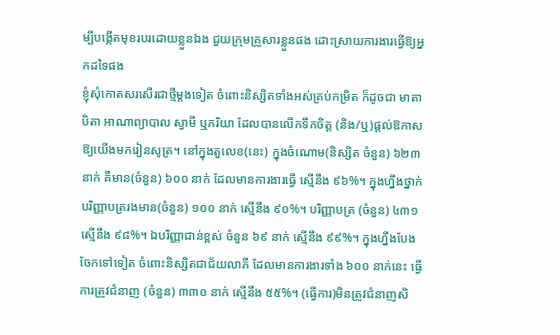ម្បីបង្កើតមុខរបរដោយខ្លួនឯង ជួយក្រុមគ្រួសារខ្លួនផង ដោះស្រាយការងារធ្វើឱ្យអ្នកដទៃផង
ខ្ញុំសុំកោតសរសើរជាថ្មីម្តងទៀត ចំពោះនិស្សិតទាំងអស់គ្រប់កម្រិត ក៏ដូចជា មាតាបិតា អាណាព្យាបាល ស្វាមី ឬភរិយា ដែលបានលើកទឹកចិត្ត (និង/ឬ)ផ្តល់ឱកាសឱ្យយើងមករៀនសូត្រ។ នៅក្នុងតួលេខ(នេះ) ក្នុងចំណោម(និស្សិត ចំនួន) ៦២៣ នាក់ គឺមាន(ចំនួន) ៦០០ នាក់ ដែលមានការងារធ្វើ ស្មើនឹង ៩៦%។ ក្នុងហ្នឹងថ្នាក់បរិញ្ញាបត្ររងមាន(ចំនួន) ១០០ នាក់ ស្មើនឹង ៩០%។ បរិញ្ញាបត្រ (ចំនួន) ៤៣១ ស្មើនឹង ៩៨%។ ឯបរិញ្ញាជាន់ខ្ពស់ ចំនួន ៦៩ នាក់ ស្មើនឹង ៩៩%។ ក្នុងហ្នឹងបែងចែកទៅទៀត ចំពោះនិស្សិតជាជ័យលាភី ដែលមានការងារទាំង ៦០០ នាក់នេះ ធ្វើការត្រូវជំនាញ (ចំនួន) ៣៣០ នាក់ ស្មើនឹង ៥៥%។ (ធ្វើការ)មិនត្រូវជំនាញសិ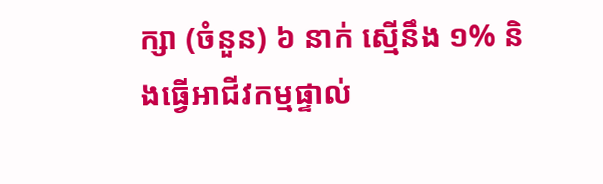ក្សា (ចំនួន) ៦ នាក់ ស្មើនឹង ១% និងធ្វើអាជីវកម្មផ្ទាល់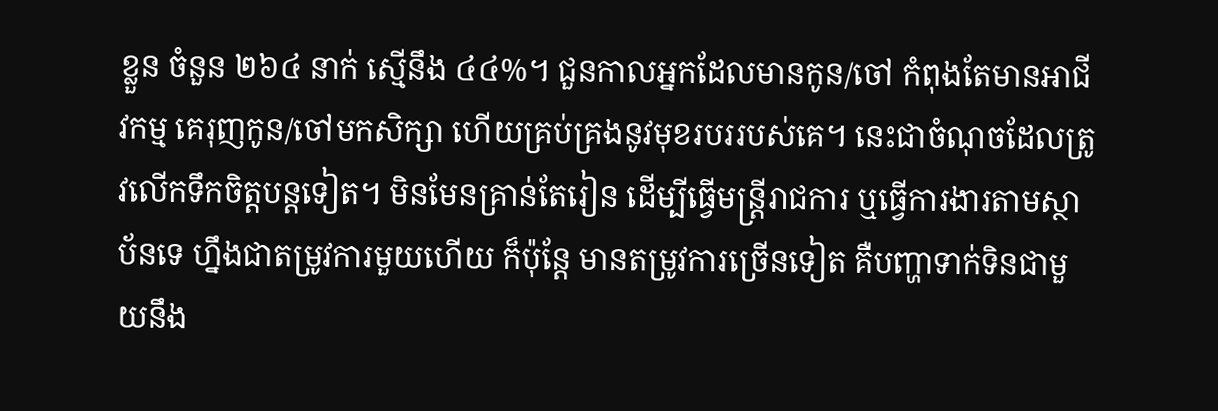ខ្លួន ចំនួន ២៦៤ នាក់ ស្មើនឹង ៤៤%។ ជួនកាលអ្នកដែលមានកូន/ចៅ កំពុងតែមានអាជីវកម្ម គេរុញកូន/ចៅមកសិក្សា ហើយគ្រប់គ្រងនូវមុខរបររបស់គេ។ នេះជាចំណុចដែលត្រូវលើកទឹកចិត្តបន្តទៀត។ មិនមែនគ្រាន់តែរៀន ដើម្បីធ្វើមន្ត្រីរាជការ ឬធ្វើការងារតាមស្ថាប័នទេ ហ្នឹងជាតម្រូវការមួយហើយ ក៏ប៉ុន្តែ មានតម្រូវការច្រើនទៀត គឺបញ្ហាទាក់ទិនជាមួយនឹង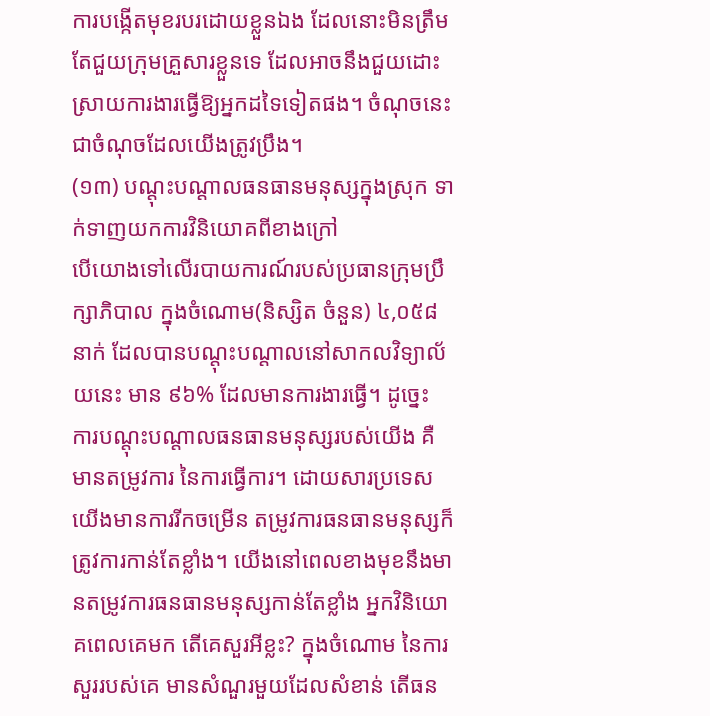ការបង្កើតមុខរបរដោយខ្លួនឯង ដែលនោះមិនត្រឹមតែជួយក្រុមគ្រួសារខ្លួនទេ ដែលអាចនឹងជួយដោះស្រាយការងារធ្វើឱ្យអ្នកដទៃទៀតផង។ ចំណុចនេះ ជាចំណុចដែលយើងត្រូវប្រឹង។
(១៣) បណ្តុះបណ្តាលធនធានមនុស្សក្នុងស្រុក ទាក់ទាញយកការវិនិយោគពីខាងក្រៅ
បើយោងទៅលើរបាយការណ៍របស់ប្រធានក្រុមប្រឹក្សាភិបាល ក្នុងចំណោម(និស្សិត ចំនួន) ៤,០៥៨ នាក់ ដែលបានបណ្តុះបណ្តាលនៅសាកលវិទ្យាល័យនេះ មាន ៩៦% ដែលមានការងារធ្វើ។ ដូច្នេះ ការបណ្តុះបណ្តាលធនធានមនុស្សរបស់យើង គឺមានតម្រូវការ នៃការធ្វើការ។ ដោយសារប្រទេសយើងមានការរីកចម្រើន តម្រូវការធនធានមនុស្សក៏ត្រូវការកាន់តែខ្លាំង។ យើងនៅពេលខាងមុខនឹងមានតម្រូវការធនធានមនុស្សកាន់តែខ្លាំង អ្នកវិនិយោគពេលគេមក តើគេសួរអីខ្លះ? ក្នុងចំណោម នៃការសួររបស់គេ មានសំណួរមួយដែលសំខាន់ តើធន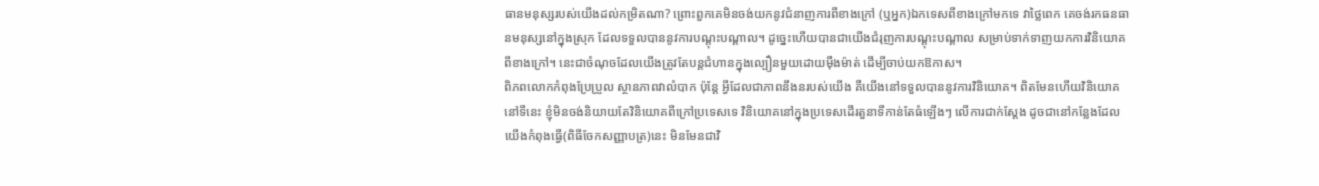ធានមនុស្សរបស់យើងដល់កម្រិតណា? ព្រោះពួកគេមិនចង់យកនូវជំនាញការពីខាងក្រៅ (ឬអ្នក)ឯកទេសពីខាងក្រៅមកទេ វាថ្លៃពេក គេចង់រកធនធានមនុស្សនៅក្នុងស្រុក ដែលទទួលបាននូវការបណ្តុះបណ្តាល។ ដូច្នេះហើយបានជាយើងជំរុញការបណ្តុះបណ្តាល សម្រាប់ទាក់ទាញយកការវិនិយោគពីខាងក្រៅ។ នេះជាចំណុចដែលយើងត្រូវតែបន្តជំហានក្នុងល្បឿនមួយដោយម៉ឺងម៉ាត់ ដើម្បីចាប់យកឱកាស។
ពិភពលោកកំពុងប្រែប្រួល ស្ថានភាពវាលំបាក ប៉ុន្តែ អ្វីដែលជាភាពនឹងនរបស់យើង គឺយើងនៅទទួលបាននូវការវិនិយោគ។ ពិតមែនហើយវិនិយោគនៅទីនេះ ខ្ញុំមិនចង់និយាយតែវិនិយោគពីក្រៅប្រទេសទេ វិនិយោគនៅក្នុងប្រទេសដើរតួនាទីកាន់តែធំឡើងៗ លើការជាក់ស្តែង ដូចជានៅកន្លែងដែលយើងកំពុងធ្វើ(ពិធីចែកសញ្ញាបត្រ)នេះ មិនមែនជាវិ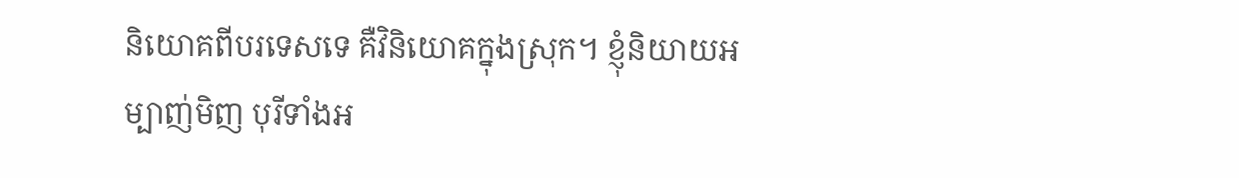និយោគពីបរទេសទេ គឺវិនិយោគក្នុងស្រុក។ ខ្ញុំនិយាយអម្បាញ់មិញ បុរីទាំងអ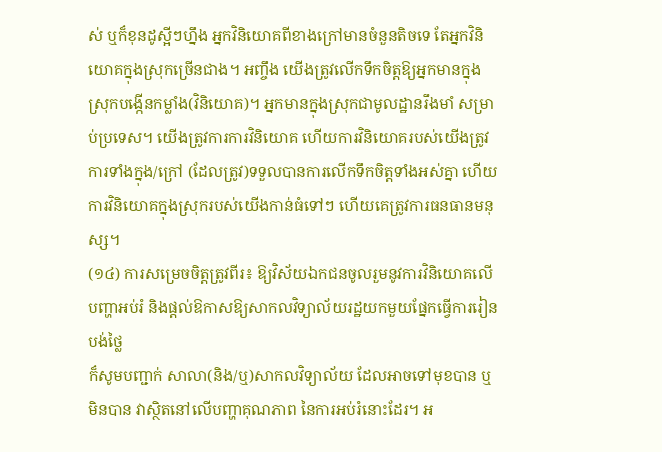ស់ ឬក៏ខុនដូស្អីៗហ្នឹង អ្នកវិនិយោគពីខាងក្រៅមានចំនួនតិចទេ តែអ្នកវិនិយោគក្នុងស្រុកច្រើនជាង។ អញ្ចឹង យើងត្រូវលើកទឹកចិត្តឱ្យអ្នកមានក្នុងស្រុកបង្កើនកម្លាំង(វិនិយោគ)។ អ្នកមានក្នុងស្រុកជាមូលដ្ឋានរឹងមាំ សម្រាប់ប្រទេស។ យើងត្រូវការការវិនិយោគ ហើយការវិនិយោគរបស់យើងត្រូវការទាំងក្នុង/ក្រៅ (ដែលត្រូវ)ទទួលបានការលើកទឹកចិត្តទាំងអស់គ្នា ហើយការវិនិយោគក្នុងស្រុករបស់យើងកាន់ធំទៅៗ ហើយគេត្រូវការធនធានមនុស្ស។
(១៤) ការសម្រេចចិត្តត្រូវពីរ៖ ឱ្យវិស័យឯកជនចូលរួមនូវការវិនិយោគលើបញ្ហាអប់រំ និងផ្តល់ឱកាសឱ្យសាកលវិទ្យាល័យរដ្ឋយកមួយផ្នែកធ្វើការរៀនបង់ថ្លៃ
ក៏សូមបញ្ជាក់ សាលា(និង/ឬ)សាកលវិទ្យាល័យ ដែលអាចទៅមុខបាន ឬមិនបាន វាស្ថិតនៅលើបញ្ហាគុណភាព នៃការអប់រំនោះដែរ។ អ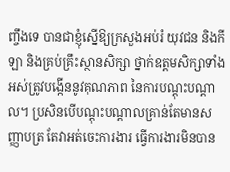ញ្ចឹងទេ បានជាខ្ញុំស្នើឱ្យក្រសួងអប់រំ យុវជន និងកីឡា និងគ្រប់គ្រឹះស្ថានសិក្សា ថ្នាក់ឧត្តមសិក្សាទាំងអស់ត្រូវបង្កើននូវគុណភាព នៃការបណ្តុះបណ្តាល។ ប្រសិនបើបណ្តុះបណ្តាលគ្រាន់តែមានសញ្ញាបត្រ តែវាអត់ចេះការងារ ធ្វើការងារមិនបាន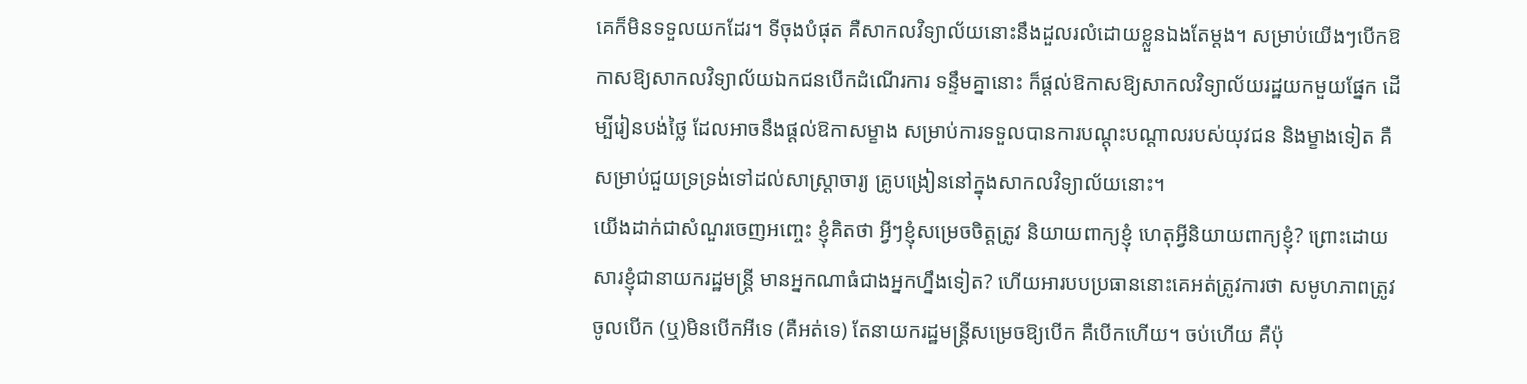គេក៏មិនទទួលយកដែរ។ ទីចុងបំផុត គឺសាកលវិទ្យាល័យនោះនឹងដួលរលំដោយខ្លួនឯងតែម្តង។ សម្រាប់យើងៗបើកឱកាសឱ្យសាកលវិទ្យាល័យឯកជនបើកដំណើរការ ទន្ទឹមគ្នានោះ ក៏ផ្តល់ឱកាសឱ្យសាកលវិទ្យាល័យរដ្ឋយកមួយផ្នែក ដើម្បីរៀនបង់ថ្លៃ ដែលអាចនឹងផ្តល់ឱកាសម្ខាង សម្រាប់ការទទួលបានការបណ្តុះបណ្តាលរបស់យុវជន និងម្ខាងទៀត គឺសម្រាប់ជួយទ្រទ្រង់ទៅដល់សាស្ត្រាចារ្យ គ្រូបង្រៀននៅក្នុងសាកលវិទ្យាល័យនោះ។
យើងដាក់ជាសំណួរចេញអញ្ចេះ ខ្ញុំគិតថា អ្វីៗខ្ញុំសម្រេចចិត្តត្រូវ និយាយពាក្យខ្ញុំ ហេតុអ្វីនិយាយពាក្យខ្ញុំ? ព្រោះដោយសារខ្ញុំជានាយករដ្ឋមន្ត្រី មានអ្នកណាធំជាងអ្នកហ្នឹងទៀត? ហើយអារបបប្រធាននោះគេអត់ត្រូវការថា សមូហភាពត្រូវចូលបើក (ឬ)មិនបើកអីទេ (គឺអត់ទេ) តែនាយករដ្ឋមន្ត្រីសម្រេចឱ្យបើក គឺបើកហើយ។ ចប់ហើយ គឺប៉ុ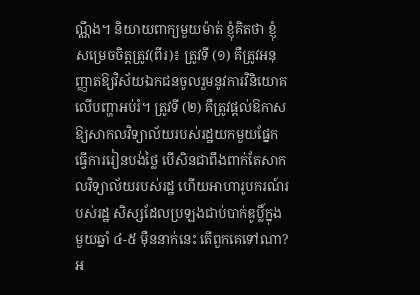ណ្ណឹង។ និយាយពាក្យមួយម៉ាត់ ខ្ញុំគិតថា ខ្ញុំសម្រេចចិត្តត្រូវ(ពីរ)៖ ត្រូវទី (១) គឺត្រូវអនុញ្ញាតឱ្យវិស័យឯកជនចូលរួមនូវការវិនិយោគលើបញ្ហាអប់រំ។ ត្រូវទី (២) គឺត្រូវផ្តល់ឱកាសឱ្យសាកលវិទ្យាល័យរបស់រដ្ឋយកមួយផ្នែកធ្វើការរៀនបង់ថ្លៃ បើសិនជាពឹងពាក់តែសាកលវិទ្យាល័យរបស់រដ្ឋ ហើយអាហារូបករណ៍របស់រដ្ឋ សិស្សដែលប្រឡងជាប់បាក់ឌូប្លិ៍ក្នុងមួយឆ្នាំ ៤-៥ ម៉ឺននាក់នេះ តើពួកគេទៅណា?
អ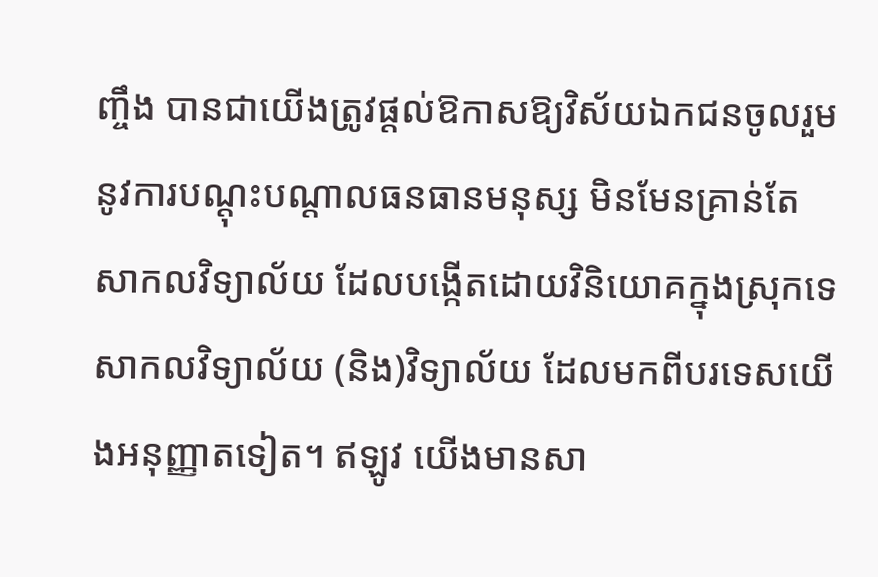ញ្ចឹង បានជាយើងត្រូវផ្តល់ឱកាសឱ្យវិស័យឯកជនចូលរួមនូវការបណ្តុះបណ្តាលធនធានមនុស្ស មិនមែនគ្រាន់តែសាកលវិទ្យាល័យ ដែលបង្កើតដោយវិនិយោគក្នុងស្រុកទេ សាកលវិទ្យាល័យ (និង)វិទ្យាល័យ ដែលមកពីបរទេសយើងអនុញ្ញាតទៀត។ ឥឡូវ យើងមានសា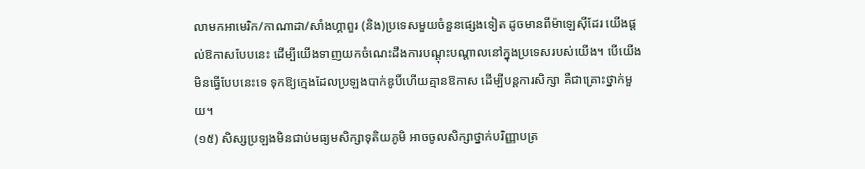លាមកអាមេរិក/កាណាដា/សាំងហ្គាពួរ (និង)ប្រទេសមួយចំនួនផ្សេងទៀត ដូចមានពីម៉ាឡេស៊ីដែរ យើងផ្តល់ឱកាសបែបនេះ ដើម្បីយើងទាញយកចំណេះដឹងការបណ្តុះបណ្តាលនៅក្នុងប្រទេសរបស់យើង។ បើយើងមិនធ្វើបែបនេះទេ ទុកឱ្យក្មេងដែលប្រឡងបាក់ឌូបិ៍ហើយគ្មានឱកាស ដើម្បីបន្តការសិក្សា គឺជាគ្រោះថ្នាក់មួយ។
(១៥) សិស្សប្រឡងមិនជាប់មធ្យមសិក្សាទុតិយភូមិ អាចចូលសិក្សាថ្នាក់បរិញ្ញាបត្រ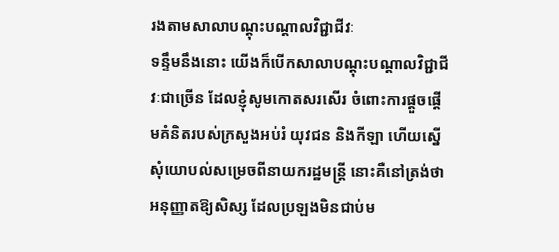រងតាមសាលាបណ្តុះបណ្តាលវិជ្ជាជីវៈ
ទន្ទឹមនឹងនោះ យើងក៏បើកសាលាបណ្តុះបណ្តាលវិជ្ជាជីវៈជាច្រើន ដែលខ្ញុំសូមកោតសរសើរ ចំពោះការផ្តួចផ្តើមគំនិតរបស់ក្រសួងអប់រំ យុវជន និងកីឡា ហើយស្នើសុំយោបល់សម្រេចពីនាយករដ្ឋមន្ត្រី នោះគឺនៅត្រង់ថា អនុញ្ញាតឱ្យសិស្ស ដែលប្រឡងមិនជាប់ម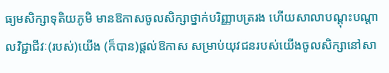ធ្យមសិក្សាទុតិយភូមិ មានឱកាសចូលសិក្សាថ្នាក់បរិញ្ញាបត្ររង ហើយសាលាបណ្តុះបណ្តាលវិជ្ជាជីវៈ(របស់)យើង (ក៏បាន)ផ្តល់ឱកាស សម្រាប់យុវជនរបស់យើងចូលសិក្សានៅសា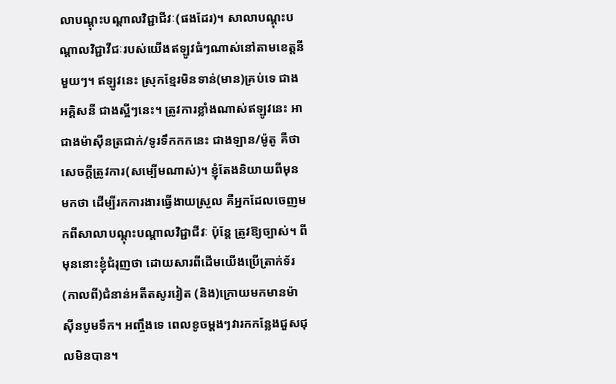លាបណ្តុះបណ្តាលវិជ្ជាជីវៈ(ផងដែរ)។ សាលាបណ្តុះបណ្តាលវិជ្ជាវីជៈរបស់យើងឥឡូវធំៗណាស់នៅតាមខេត្តនីមួយៗ។ ឥឡូវនេះ ស្រុកខ្មែរមិនទាន់(មាន)គ្រប់ទេ ជាងអគ្គិសនី ជាងស្អីៗនេះ។ ត្រូវការខ្លាំងណាស់ឥឡូវនេះ អាជាងម៉ាស៊ីនត្រជាក់/ទូរទឹកកកនេះ ជាងឡាន/ម៉ូតូ គឺថាសេចក្តីត្រូវការ(សម្បើមណាស់)។ ខ្ញុំតែងនិយាយពីមុនមកថា ដើម្បីរកការងារធ្វើងាយស្រួល គឺអ្នកដែលចេញមកពីសាលាបណ្តុះបណ្តាលវិជ្ជាជីវៈ ប៉ុន្តែ ត្រូវឱ្យច្បាស់។ ពីមុននោះខ្ញុំជំរុញថា ដោយសារពីដើមយើងប្រើត្រាក់ទ័រ (កាលពី)ជំនាន់អតីតសូរវៀត (និង)ក្រោយមកមានម៉ាស៊ីនបូមទឹក។ អញ្ចឹងទេ ពេលខូចម្តងៗវារកកន្លែងជួសជុលមិនបាន។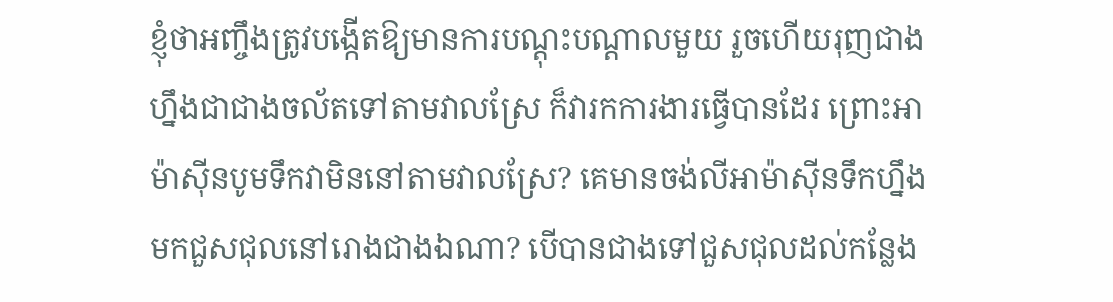ខ្ញុំថាអញ្ចឹងត្រូវបង្កើតឱ្យមានការបណ្តុះបណ្តាលមួយ រួចហើយរុញជាងហ្នឹងជាជាងចល័តទៅតាមវាលស្រែ ក៏វារកការងារធ្វើបានដែរ ព្រោះអាម៉ាស៊ីនបូមទឹកវាមិននៅតាមវាលស្រែ? គេមានចង់លីអាម៉ាស៊ីនទឹកហ្នឹងមកជួសជុលនៅរោងជាងឯណា? បើបានជាងទៅជួសជុលដល់កន្លែង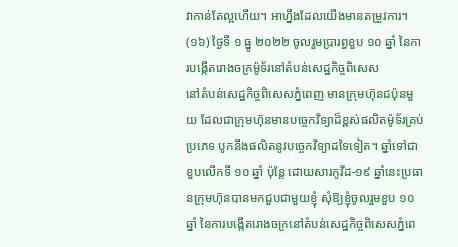វាកាន់តែល្អហើយ។ អាហ្នឹងដែលយើងមានតម្រូវការ។
(១៦) ថ្ងៃទី ១ ធ្នូ ២០២២ ចូលរួមប្រារព្ធខួប ១០ ឆ្នាំ នៃការបង្កើតរោងចក្រម៉ូទ័រនៅតំបន់សេដ្ឋកិច្ចពិសេស
នៅតំបន់សេដ្ឋកិច្ចពិសេសភ្នំពេញ មានក្រុមហ៊ុនជប៉ុនមួយ ដែលជាក្រុមហ៊ុនមានបច្ចេកវិទ្យាដ៏ខ្ពស់ផលិតម៉ូទ័រគ្រប់ប្រភេទ បូកនឹងផលិតនូវបច្ចេកវិទ្យាដទៃទៀត។ ឆ្នាំទៅជាខួបលើកទី ១០ ឆ្នាំ ប៉ុន្តែ ដោយសារកូវីដ-១៩ ឆ្នាំនេះប្រធានក្រុមហ៊ុនបានមកជួបជាមួយខ្ញុំ សុំឱ្យខ្ញុំចូលរួមខួប ១០ ឆ្នាំ នៃការបង្កើតរោងចក្រនៅតំបន់សេដ្ឋកិច្ចពិសេសភ្នំពេ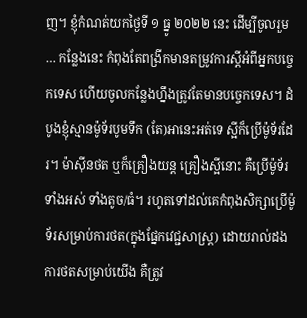ញ។ ខ្ញុំកំណត់យកថ្ងៃទី ១ ធ្នូ ២០២២ នេះ ដើម្បីចូលរួម … កន្លែងនេះ កំពុងតែពង្រីកមានតម្រូវការស្តីអំពីអ្នកបច្ចេកទេស ហើយចូលកន្លែងហ្នឹងត្រូវតែមានបច្ចេកទេស។ ដំបូងខ្ញុំស្មានម៉ូទ័របូមទឹក (តែ)អានេះអត់ទេ ស្អីក៏ប្រើម៉ូទ័រដែរ។ ម៉ាស៊ីនថត ឬក៏គ្រឿងយន្ត គ្រឿងស្អីនោះ គឺប្រើម៉ូទ័រទាំងអស់ ទាំងតូច/ធំ។ រហូតទៅដល់គេកំពុងសិក្សាប្រើម៉ូទ័រសម្រាប់ការថត(ក្នុងផ្នែកវេជ្ជសាស្ត្រ) ដោយរាល់ដងការថតសម្រាប់យើង គឺត្រូវ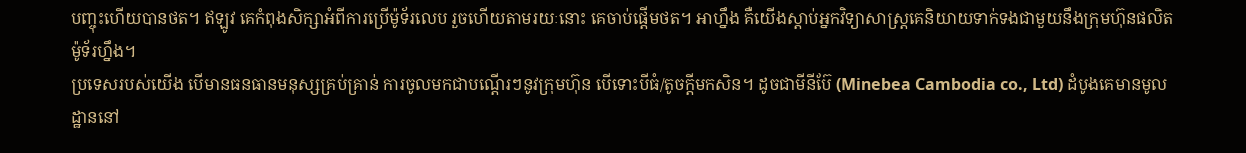បញ្ចុះហើយបានថត។ ឥឡូវ គេកំពុងសិក្សាអំពីការប្រើម៉ូទ័រលេប រួចហើយតាមរយៈនោះ គេចាប់ផ្តើមថត។ អាហ្នឹង គឺយើងស្តាប់អ្នកវិទ្យាសាស្ត្រគេនិយាយទាក់ទងជាមួយនឹងក្រុមហ៊ុនផលិតម៉ូទ័រហ្នឹង។
ប្រទេសរបស់យើង បើមានធនធានមនុស្សគ្រប់គ្រាន់ ការចូលមកជាបណ្តើរៗនូវក្រុមហ៊ុន បើទោះបីធំ/តូចក្តីមកសិន។ ដូចជាមីនីប៊ែ (Minebea Cambodia co., Ltd) ដំបូងគេមានមូលដ្ឋាននៅ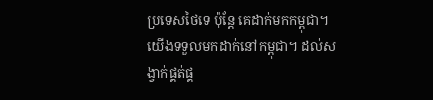ប្រទេសថៃទេ ប៉ុន្តែ គេដាក់មកកម្ពុជា។ យើងទទួលមកដាក់នៅកម្ពុជា។ ដល់សង្វាក់ផ្គត់ផ្គ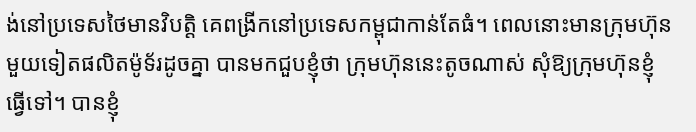ង់នៅប្រទេសថៃមានវិបត្តិ គេពង្រីកនៅប្រទេសកម្ពុជាកាន់តែធំ។ ពេលនោះមានក្រុមហ៊ុនមួយទៀតផលិតម៉ូទ័រដូចគ្នា បានមកជួបខ្ញុំថា ក្រុមហ៊ុននេះតូចណាស់ សុំឱ្យក្រុមហ៊ុនខ្ញុំធ្វើទៅ។ បានខ្ញុំ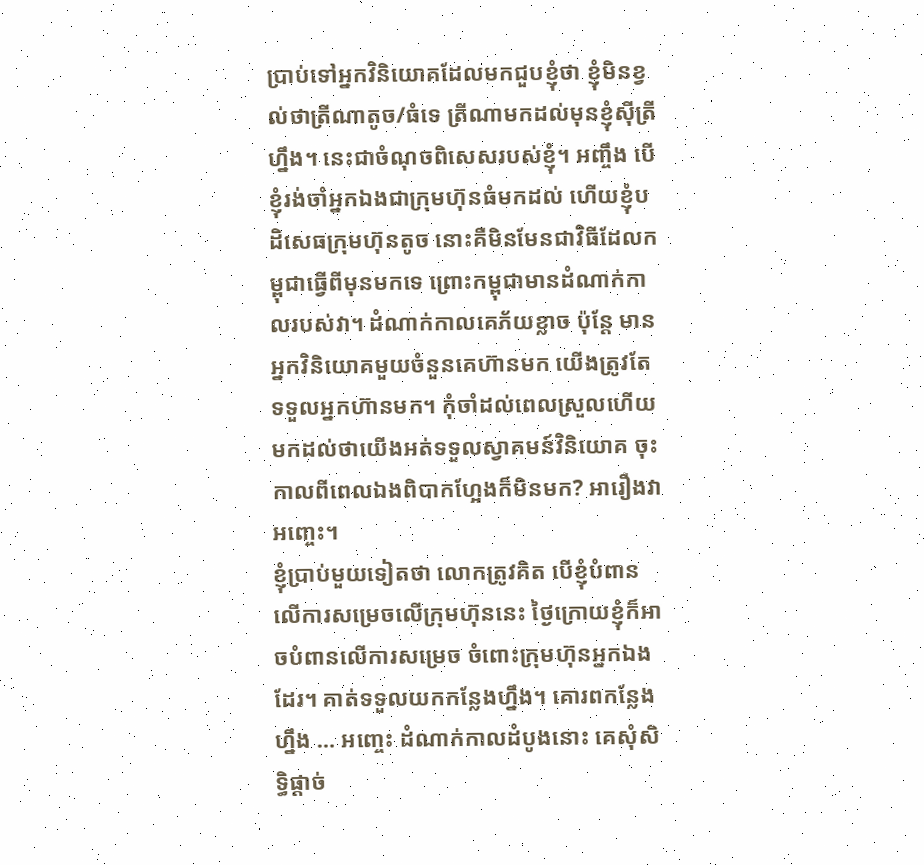ប្រាប់ទៅអ្នកវិនិយោគដែលមកជួបខ្ញុំថា ខ្ញុំមិនខ្វល់ថាត្រីណាតូច/ធំទេ ត្រីណាមកដល់មុនខ្ញុំស៊ីត្រីហ្នឹង។ នេះជាចំណុចពិសេសរបស់ខ្ញុំ។ អញ្ចឹង បើខ្ញុំរង់ចាំអ្នកឯងជាក្រុមហ៊ុនធំមកដល់ ហើយខ្ញុំបដិសេធក្រុមហ៊ុនតូច នោះគឺមិនមែនជាវិធីដែលកម្ពុជាធ្វើពីមុនមកទេ ព្រោះកម្ពុជាមានដំណាក់កាលរបស់វា។ ដំណាក់កាលគេភ័យខ្លាច ប៉ុន្តែ មានអ្នកវិនិយោគមួយចំនួនគេហ៊ានមក យើងត្រូវតែទទួលអ្នកហ៊ានមក។ កុំចាំដល់ពេលស្រួលហើយ មកដល់ថាយើងអត់ទទួលស្វាគមន៍វិនិយោគ ចុះកាលពីពេលឯងពិបាកហ្អែងក៏មិនមក? អារឿងវាអញ្ចេះ។
ខ្ញុំប្រាប់មួយទៀតថា លោកត្រូវគិត បើខ្ញុំបំពានលើការសម្រេចលើក្រុមហ៊ុននេះ ថ្ងៃក្រោយខ្ញុំក៏អាចបំពានលើការសម្រេច ចំពោះក្រុមហ៊ុនអ្នកឯងដែរ។ គាត់ទទួលយកកន្លែងហ្នឹង។ គោរពកន្លែងហ្នឹង … អញ្ចេះ ដំណាក់កាលដំបូងនោះ គេសុំសិទ្ធិផ្តាច់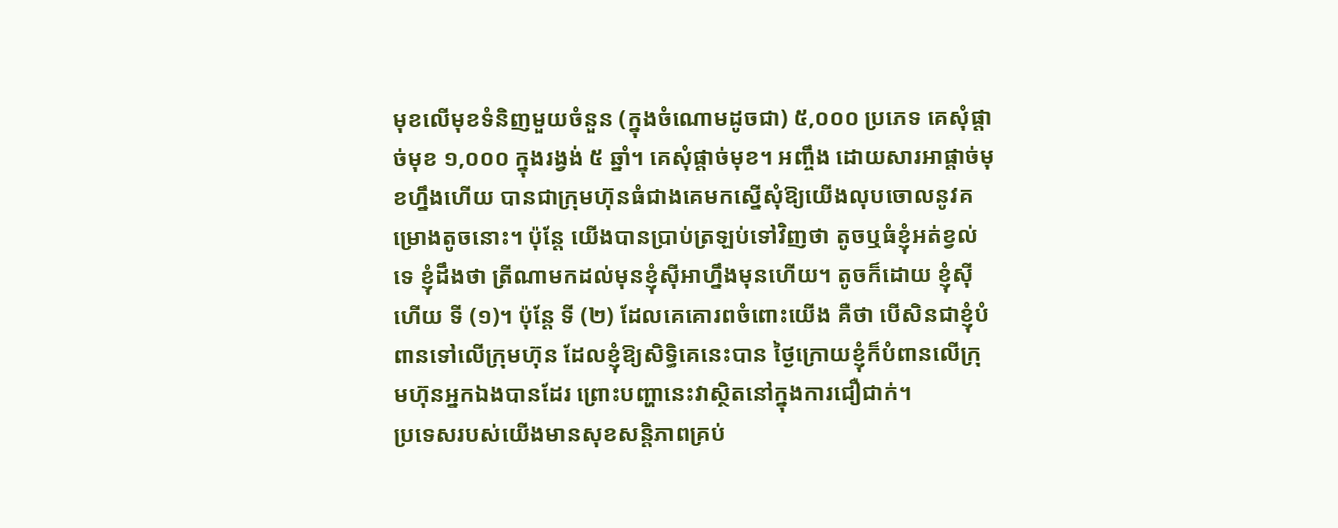មុខលើមុខទំនិញមួយចំនួន (ក្នុងចំណោមដូចជា) ៥,០០០ ប្រភេទ គេសុំផ្តាច់មុខ ១,០០០ ក្នុងរង្វង់ ៥ ឆ្នាំ។ គេសុំផ្តាច់មុខ។ អញ្ចឹង ដោយសារអាផ្តាច់មុខហ្នឹងហើយ បានជាក្រុមហ៊ុនធំជាងគេមកស្នើសុំឱ្យយើងលុបចោលនូវគម្រោងតូចនោះ។ ប៉ុន្តែ យើងបានប្រាប់ត្រឡប់ទៅវិញថា តូចឬធំខ្ញុំអត់ខ្វល់ទេ ខ្ញុំដឹងថា ត្រីណាមកដល់មុនខ្ញុំស៊ីអាហ្នឹងមុនហើយ។ តូចក៏ដោយ ខ្ញុំស៊ីហើយ ទី (១)។ ប៉ុន្តែ ទី (២) ដែលគេគោរពចំពោះយើង គឺថា បើសិនជាខ្ញុំបំពានទៅលើក្រុមហ៊ុន ដែលខ្ញុំឱ្យសិទ្ធិគេនេះបាន ថ្ងៃក្រោយខ្ញុំក៏បំពានលើក្រុមហ៊ុនអ្នកឯងបានដែរ ព្រោះបញ្ហានេះវាស្ថិតនៅក្នុងការជឿជាក់។
ប្រទេសរបស់យើងមានសុខសន្តិភាពគ្រប់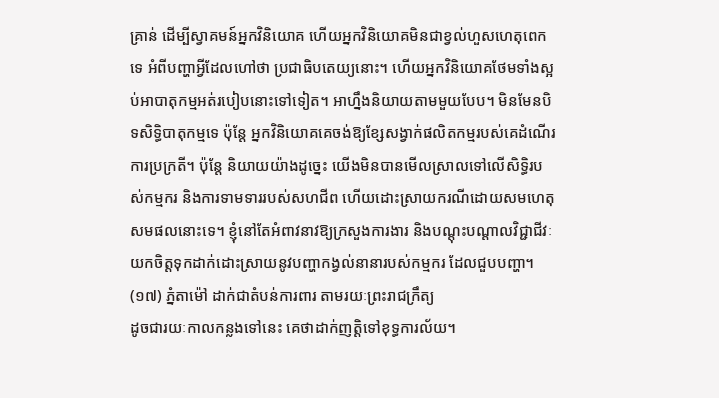គ្រាន់ ដើម្បីស្វាគមន៍អ្នកវិនិយោគ ហើយអ្នកវិនិយោគមិនជាខ្វល់ហួសហេតុពេកទេ អំពីបញ្ហាអ្វីដែលហៅថា ប្រជាធិបតេយ្យនោះ។ ហើយអ្នកវិនិយោគថែមទាំងស្អប់អាបាតុកម្មអត់របៀបនោះទៅទៀត។ អាហ្នឹងនិយាយតាមមួយបែប។ មិនមែនបិទសិទ្ធិបាតុកម្មទេ ប៉ុន្តែ អ្នកវិនិយោគគេចង់ឱ្យខ្សែសង្វាក់ផលិតកម្មរបស់គេដំណើរការប្រក្រតី។ ប៉ុន្តែ និយាយយ៉ាងដូច្នេះ យើងមិនបានមើលស្រាលទៅលើសិទ្ធិរបស់កម្មករ និងការទាមទាររបស់សហជីព ហើយដោះស្រាយករណីដោយសមហេតុសមផលនោះទេ។ ខ្ញុំនៅតែអំពាវនាវឱ្យក្រសួងការងារ និងបណ្តុះបណ្តាលវិជ្ជាជីវៈ យកចិត្តទុកដាក់ដោះស្រាយនូវបញ្ហាកង្វល់នានារបស់កម្មករ ដែលជួបបញ្ហា។
(១៧) ភ្នំតាម៉ៅ ដាក់ជាតំបន់ការពារ តាមរយៈព្រះរាជក្រឹត្យ
ដូចជារយៈកាលកន្លងទៅនេះ គេថាដាក់ញត្តិទៅខុទ្ធការល័យ។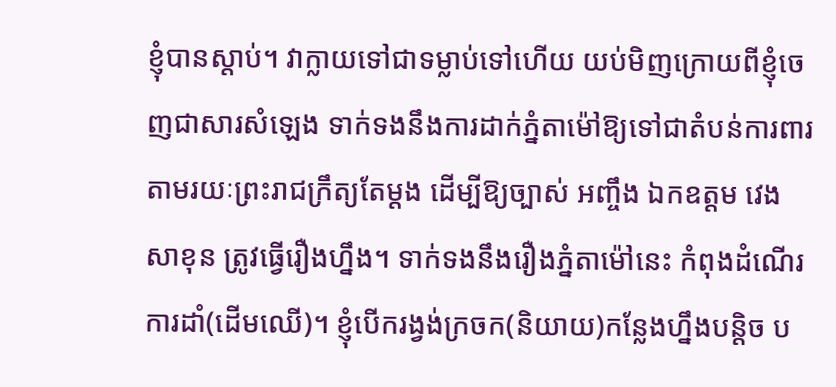ខ្ញុំបានស្តាប់។ វាក្លាយទៅជាទម្លាប់ទៅហើយ យប់មិញក្រោយពីខ្ញុំចេញជាសារសំឡេង ទាក់ទងនឹងការដាក់ភ្នំតាម៉ៅឱ្យទៅជាតំបន់ការពារ តាមរយៈព្រះរាជក្រឹត្យតែម្តង ដើម្បីឱ្យច្បាស់ អញ្ចឹង ឯកឧត្តម វេង សាខុន ត្រូវធ្វើរឿងហ្នឹង។ ទាក់ទងនឹងរឿងភ្នំតាម៉ៅនេះ កំពុងដំណើរការដាំ(ដើមឈើ)។ ខ្ញុំបើករង្វង់ក្រចក(និយាយ)កន្លែងហ្នឹងបន្តិច ប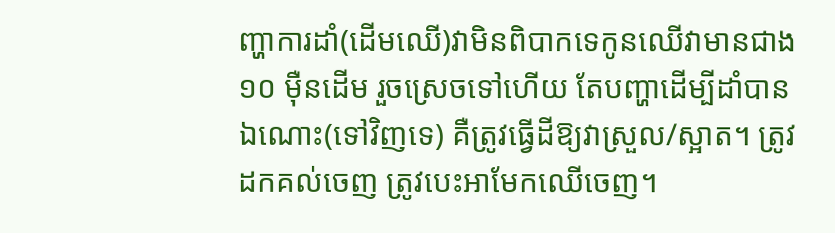ញ្ហាការដាំ(ដើមឈើ)វាមិនពិបាកទេកូនឈើវាមានជាង ១០ ម៉ឺនដើម រួចស្រេចទៅហើយ តែបញ្ហាដើម្បីដាំបានឯណោះ(ទៅវិញទេ) គឺត្រូវធ្វើដីឱ្យវាស្រួល/ស្អាត។ ត្រូវដកគល់ចេញ ត្រូវបេះអាមែកឈើចេញ។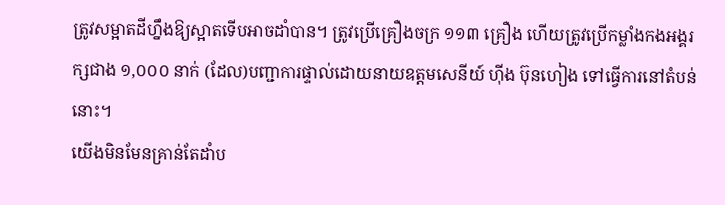ត្រូវសម្អាតដីហ្នឹងឱ្យស្អាតទើបអាចដាំបាន។ ត្រូវប្រើគ្រឿងចក្រ ១១៣ គ្រឿង ហើយត្រូវប្រើកម្លាំងកងអង្គរក្សជាង ១,០០០ នាក់ (ដែល)បញ្ជាការផ្ទាល់ដោយនាយឧត្តមសេនីយ៍ ហ៊ីង ប៊ុនហៀង ទៅធ្វើការនៅតំបន់នោះ។
យើងមិនមែនគ្រាន់តែដាំប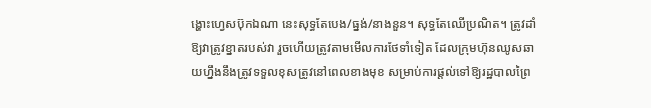ង្ហោះហ្វេសប៊ុកឯណា នេះសុទ្ធតែបេង/ធ្នង់/នាងនួន។ សុទ្ធតែឈើប្រណិត។ ត្រូវដាំឱ្យវាត្រូវខ្នាតរបស់វា រួចហើយត្រូវតាមមើលការថែទាំទៀត ដែលក្រុមហ៊ុនឈូសឆាយហ្នឹងនឹងត្រូវទទួលខុសត្រូវនៅពេលខាងមុខ សម្រាប់ការផ្តល់ទៅឱ្យរដ្ឋបាលព្រៃ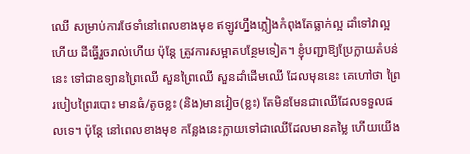ឈើ សម្រាប់ការថែទាំនៅពេលខាងមុខ ឥឡូវហ្នឹងភ្លៀងកំពុងតែធ្លាក់ល្អ ដាំទៅវាល្អហើយ ដីធ្វើរួចរាល់ហើយ ប៉ុន្តែ ត្រូវការសម្អាតបន្ថែមទៀត។ ខ្ញុំបញ្ជាឱ្យប្រែក្លាយតំបន់នេះ ទៅជាឧទ្យានព្រៃឈើ សួនព្រៃឈើ សួនដាំដើមឈើ ដែលមុននេះ គេហៅថា ព្រៃរបៀបព្រៃរបោះ មានធំ/តូចខ្លះ (និង)មានវៀច(ខ្លះ) តែមិនមែនជាឈើដែលទទួលផលទេ។ ប៉ុន្តែ នៅពេលខាងមុខ កន្លែងនេះក្លាយទៅជាឈើដែលមានតម្លៃ ហើយយើង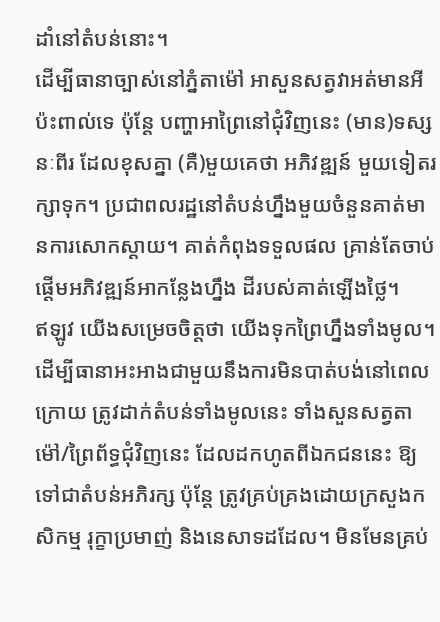ដាំនៅតំបន់នោះ។
ដើម្បីធានាច្បាស់នៅភ្នំតាម៉ៅ អាសួនសត្វវាអត់មានអីប៉ះពាល់ទេ ប៉ុន្តែ បញ្ហាអាព្រៃនៅជុំវិញនេះ (មាន)ទស្សនៈពីរ ដែលខុសគ្នា (គឺ)មួយគេថា អភិវឌ្ឍន៍ មួយទៀតរក្សាទុក។ ប្រជាពលរដ្ឋនៅតំបន់ហ្នឹងមួយចំនួនគាត់មានការសោកស្តាយ។ គាត់កំពុងទទួលផល គ្រាន់តែចាប់ផ្តើមអភិវឌ្ឍន៍អាកន្លែងហ្នឹង ដីរបស់គាត់ឡើងថ្លៃ។
ឥឡូវ យើងសម្រេចចិត្តថា យើងទុកព្រៃហ្នឹងទាំងមូល។ ដើម្បីធានាអះអាងជាមួយនឹងការមិនបាត់បង់នៅពេលក្រោយ ត្រូវដាក់តំបន់ទាំងមូលនេះ ទាំងសួនសត្វតាម៉ៅ/ព្រៃព័ទ្ធជុំវិញនេះ ដែលដកហូតពីឯកជននេះ ឱ្យទៅជាតំបន់អភិរក្ស ប៉ុន្តែ ត្រូវគ្រប់គ្រងដោយក្រសួងកសិកម្ម រុក្ខាប្រមាញ់ និងនេសាទដដែល។ មិនមែនគ្រប់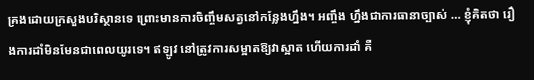គ្រងដោយក្រសួងបរិស្ថានទេ ព្រោះមានការចិញ្ចឹមសត្វនៅកន្លែងហ្នឹង។ អញ្ចឹង ហ្នឹងជាការធានាច្បាស់ … ខ្ញុំគិតថា រឿងការដាំមិនមែនជាពេលយូរទេ។ ឥឡូវ នៅត្រូវការសម្អាតឱ្យវាស្អាត ហើយការដាំ គឺ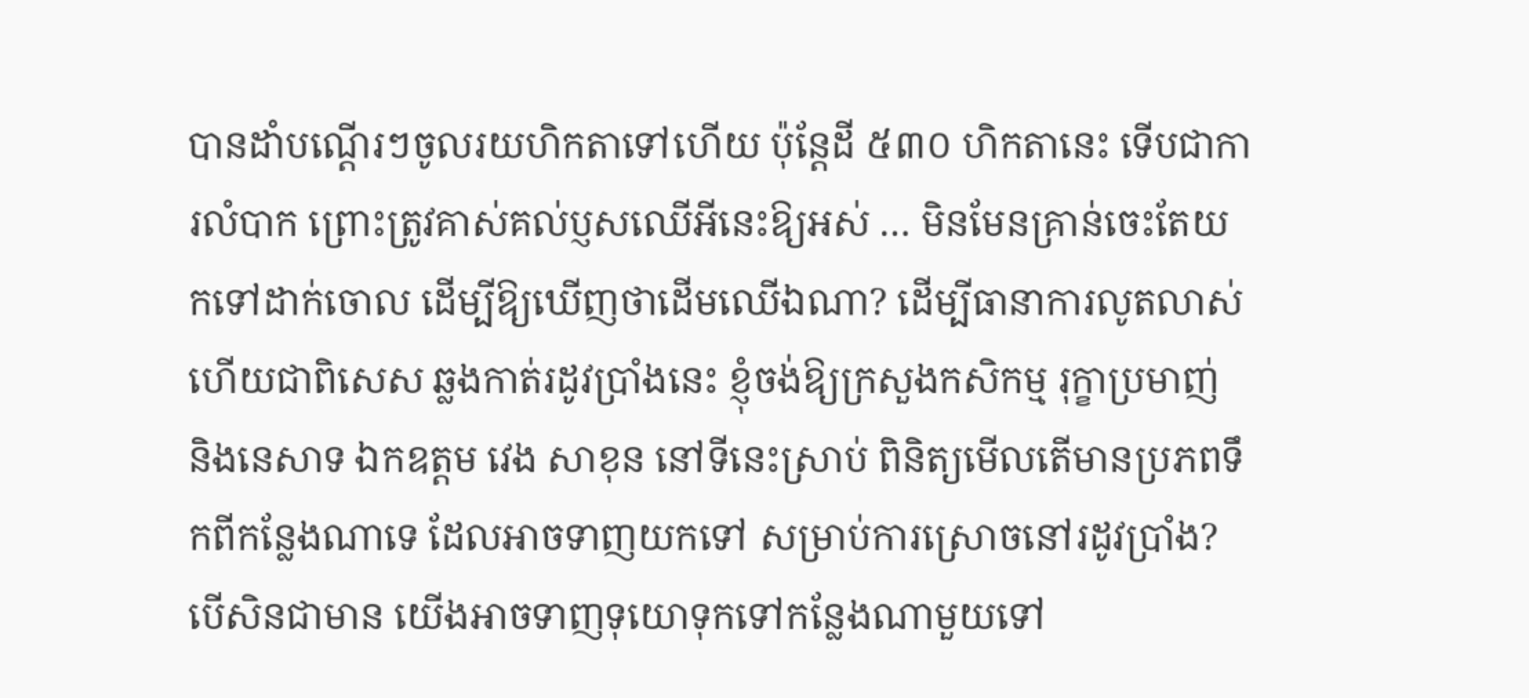បានដាំបណ្តើរៗចូលរយហិកតាទៅហើយ ប៉ុន្តែដី ៥៣០ ហិកតានេះ ទើបជាការលំបាក ព្រោះត្រូវគាស់គល់ប្ញសឈើអីនេះឱ្យអស់ … មិនមែនគ្រាន់ចេះតែយកទៅដាក់ចោល ដើម្បីឱ្យឃើញថាដើមឈើឯណា? ដើម្បីធានាការលូតលាស់ ហើយជាពិសេស ឆ្លងកាត់រដូវប្រាំងនេះ ខ្ញុំចង់ឱ្យក្រសួងកសិកម្ម រុក្ខាប្រមាញ់ និងនេសាទ ឯកឧត្តម វេង សាខុន នៅទីនេះស្រាប់ ពិនិត្យមើលតើមានប្រភពទឹកពីកន្លែងណាទេ ដែលអាចទាញយកទៅ សម្រាប់ការស្រោចនៅរដូវប្រាំង? បើសិនជាមាន យើងអាចទាញទុយោទុកទៅកន្លែងណាមួយទៅ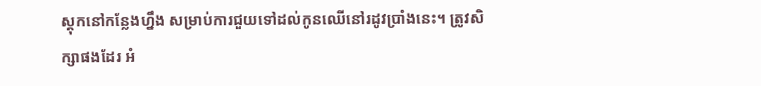ស្តុកនៅកន្លែងហ្នឹង សម្រាប់ការជួយទៅដល់កូនឈើនៅរដូវប្រាំងនេះ។ ត្រូវសិក្សាផងដែរ អំ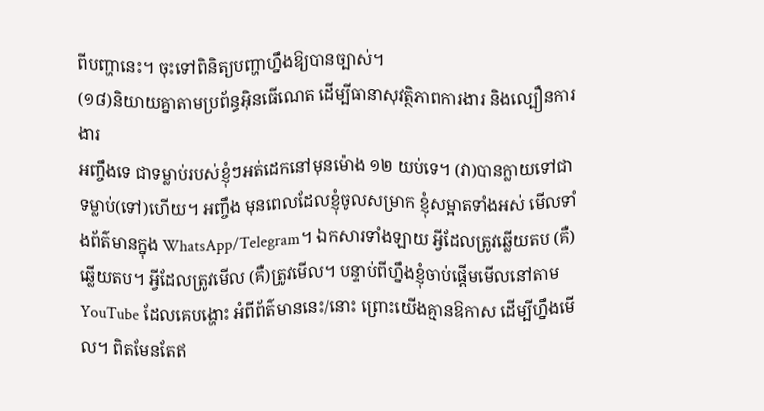ពីបញ្ហានេះ។ ចុះទៅពិនិត្យបញ្ហាហ្នឹងឱ្យបានច្បាស់។
(១៨)និយាយគ្នាតាមប្រព័ន្ធអ៊ិនធើណេត ដើម្បីធានាសុវត្ថិភាពការងារ និងល្បឿនការងារ
អញ្ចឹងទេ ជាទម្លាប់របស់ខ្ញុំៗអត់ដេកនៅមុនម៉ោង ១២ យប់ទេ។ (វា)បានក្លាយទៅជាទម្លាប់(ទៅ)ហើយ។ អញ្ចឹង មុនពេលដែលខ្ញុំចូលសម្រាក ខ្ញុំសម្អាតទាំងអស់ មើលទាំងព័ត៌មានក្នុង WhatsApp/Telegram។ ឯកសារទាំងឡាយ អ្វីដែលត្រូវឆ្លើយតប (គឺ)ឆ្លើយតប។ អ្វីដែលត្រូវមើល (គឺ)ត្រូវមើល។ បន្ទាប់ពីហ្នឹងខ្ញុំចាប់ផ្តើមមើលនៅតាម YouTube ដែលគេបង្ហោះ អំពីព័ត៌មាននេះ/នោះ ព្រោះយើងគ្មានឱកាស ដើម្បីហ្នឹងមើល។ ពិតមែនតែឥ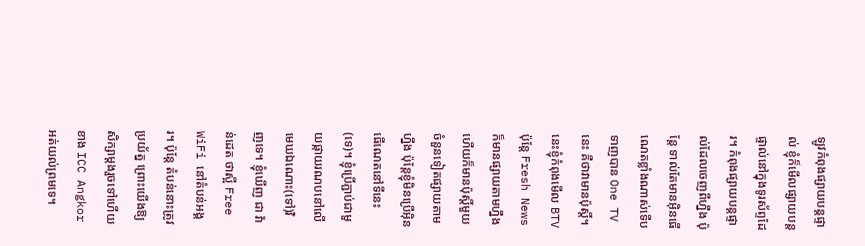ឡូវកំពុងផ្សាយបន្តផ្ទាល់ ខ្ញុំក៏មើលផ្សាយបន្តផ្ទាល់នៅក្នុងទូរស័ព្ទដែរ។ កំពុងផ្សាយបន្តផ្ទាល់ដែលចេញពីហ្នឹង ប៉ុន្តែ ទាល់តែមានអ៊ិនធើណេតខ្លាំងណាស់ទើបទាញបាន One TV នេះ គឺថាវាមានប៉ុស្តិ៍។ នេះខ្ញុំកំពុងមើល BTV ប៉ុន្តែ Fresh News ក៏មានផ្សាយតាមហ្នឹង ហើយក៏មានប៉ុស្តិ៍មួយចំនួនទៀតផ្សាយតាមហ្នឹង ប៉ុន្តែខ្ញុំមិនប្រើអ៊ិនធើណេតនៅទីនេះ(ទេ)។ ខ្ញុំប្រើភ្ជាប់ជាមួយផ្កាយរណបនៅលើមេឃឯណោះ(ទៅ)វិញទេ។ ខ្ញុំឃើញ ជា វ៉ាន់ដេត ថាស្អី Free WiFi នៅតំបន់អង្គរ។ ប៉ុន្តែ តំបន់នោះត្រូវប្រយ័ត្ន ព្រោះយើងឱ្យសិក្សាម្តងរួចទៅហើយ ខាង ICC Angkor អត់យល់ព្រមទេ។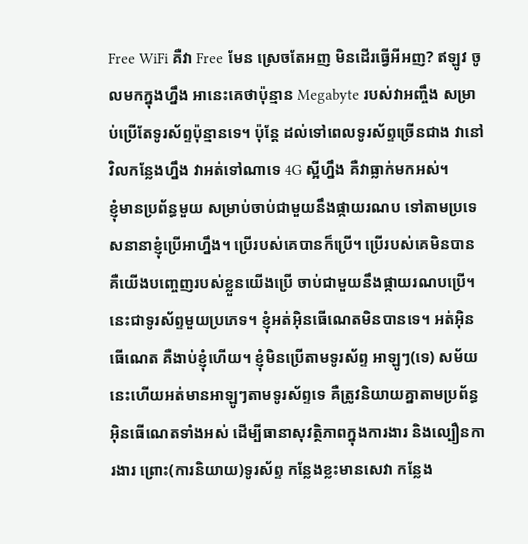Free WiFi គឺវា Free មែន ស្រេចតែអញ មិនដើរធ្វើអីអញ? ឥឡូវ ចូលមកក្នុងហ្នឹង អានេះគេថាប៉ុន្មាន Megabyte របស់វាអញ្ចឹង សម្រាប់ប្រើតែទូរស័ព្ទប៉ុន្មានទេ។ ប៉ុន្តែ ដល់ទៅពេលទូរស័ព្ទច្រើនជាង វានៅវិលកន្លែងហ្នឹង វាអត់ទៅណាទេ 4G ស្អីហ្នឹង គឺវាធ្លាក់មកអស់។
ខ្ញុំមានប្រព័ន្ធមួយ សម្រាប់ចាប់ជាមួយនឹងផ្កាយរណប ទៅតាមប្រទេសនានាខ្ញុំប្រើអាហ្នឹង។ ប្រើរបស់គេបានក៏ប្រើ។ ប្រើរបស់គេមិនបាន គឺយើងបញ្ចេញរបស់ខ្លួនយើងប្រើ ចាប់ជាមួយនឹងផ្កាយរណបប្រើ។ នេះជាទូរស័ព្ទមួយប្រភេទ។ ខ្ញុំអត់អ៊ិនធើណេតមិនបានទេ។ អត់អ៊ិនធើណេត គឺងាប់ខ្ញុំហើយ។ ខ្ញុំមិនប្រើតាមទូរស័ព្ទ អាឡូៗ(ទេ) សម័យនេះហើយអត់មានអាឡូៗតាមទូរស័ព្ទទេ គឺត្រូវនិយាយគ្នាតាមប្រព័ន្ធអ៊ិនធើណេតទាំងអស់ ដើម្បីធានាសុវត្ថិភាពក្នុងការងារ និងល្បឿនការងារ ព្រោះ(ការនិយាយ)ទូរស័ព្ទ កន្លែងខ្លះមានសេវា កន្លែង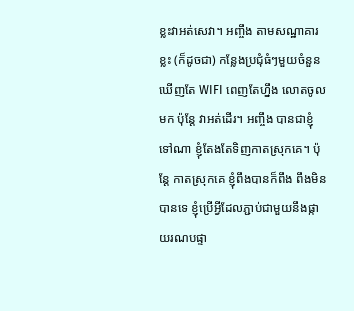ខ្លះវាអត់សេវា។ អញ្ចឹង តាមសណ្ឋាគារខ្លះ (ក៏ដូចជា) កន្លែងប្រជុំធំៗមួយចំនួន ឃើញតែ WIFI ពេញតែហ្នឹង លោតចូលមក ប៉ុន្តែ វាអត់ដើរ។ អញ្ចឹង បានជាខ្ញុំទៅណា ខ្ញុំតែងតែទិញកាតស្រុកគេ។ ប៉ុន្តែ កាតស្រុកគេ ខ្ញុំពឹងបានក៏ពឹង ពឹងមិនបានទេ ខ្ញុំប្រើអ្វីដែលភ្ជាប់ជាមួយនឹងផ្កាយរណបផ្ទា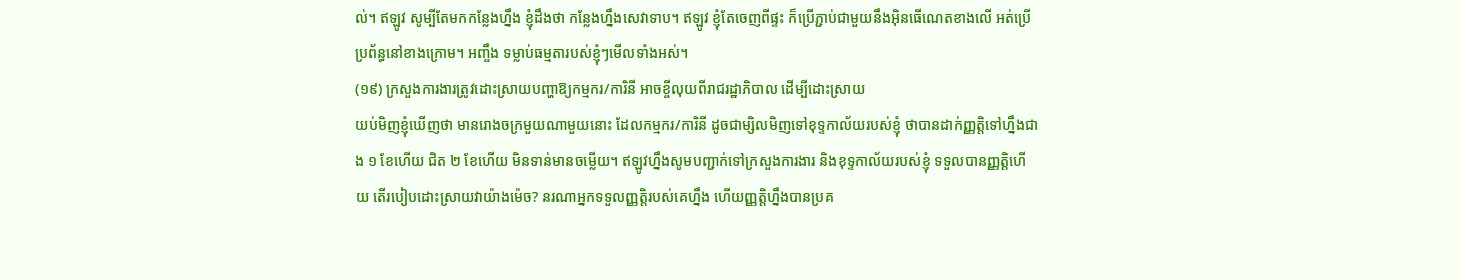ល់។ ឥឡូវ សូម្បីតែមកកន្លែងហ្នឹង ខ្ញុំដឹងថា កន្លែងហ្នឹងសេវាទាប។ ឥឡូវ ខ្ញុំតែចេញពីផ្ទះ ក៏ប្រើភ្ជាប់ជាមួយនឹងអ៊ិនធើណេតខាងលើ អត់ប្រើប្រព័ន្ធនៅខាងក្រោម។ អញ្ចឹង ទម្លាប់ធម្មតារបស់ខ្ញុំៗមើលទាំងអស់។
(១៩) ក្រសួងការងារត្រូវដោះស្រាយបញ្ហាឱ្យកម្មករ/ការិនី អាចខ្ចីលុយពីរាជរដ្ឋាភិបាល ដើម្បីដោះស្រាយ
យប់មិញខ្ញុំឃើញថា មានរោងចក្រមួយណាមួយនោះ ដែលកម្មករ/ការិនី ដូចជាម្សិលមិញទៅខុទ្ទកាល័យរបស់ខ្ញុំ ថាបានដាក់ញ្ញត្តិទៅហ្នឹងជាង ១ ខែហើយ ជិត ២ ខែហើយ មិនទាន់មានចម្លើយ។ ឥឡូវហ្នឹងសូមបញ្ជាក់ទៅក្រសួងការងារ និងខុទ្ទកាល័យរបស់ខ្ញុំ ទទួលបានញ្ញត្តិហើយ តើរបៀបដោះស្រាយវាយ៉ាងម៉េច? នរណាអ្នកទទួលញ្ញត្តិរបស់គេហ្នឹង ហើយញ្ញត្តិហ្នឹងបានប្រគ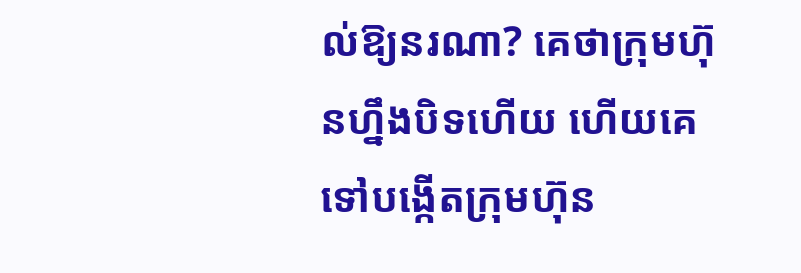ល់ឱ្យនរណា? គេថាក្រុមហ៊ុនហ្នឹងបិទហើយ ហើយគេទៅបង្កើតក្រុមហ៊ុន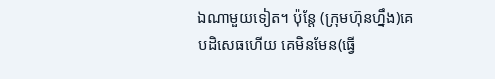ឯណាមួយទៀត។ ប៉ុន្តែ (ក្រុមហ៊ុនហ្នឹង)គេបដិសេធហើយ គេមិនមែន(ធ្វើ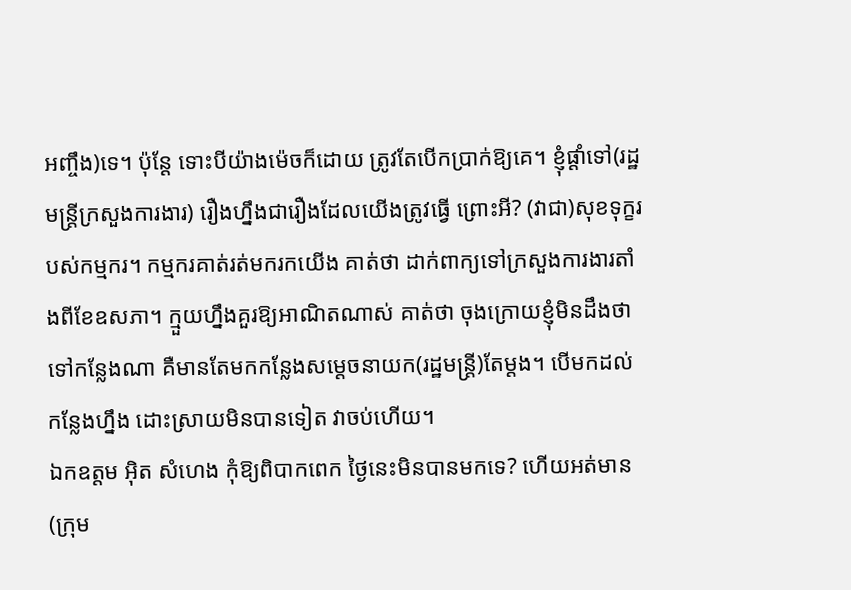អញ្ចឹង)ទេ។ ប៉ុន្តែ ទោះបីយ៉ាងម៉េចក៏ដោយ ត្រូវតែបើកប្រាក់ឱ្យគេ។ ខ្ញុំផ្ដាំទៅ(រដ្ឋមន្ត្រីក្រសួងការងារ) រឿងហ្នឹងជារឿងដែលយើងត្រូវធ្វើ ព្រោះអី? (វាជា)សុខទុក្ខរបស់កម្មករ។ កម្មករគាត់រត់មករកយើង គាត់ថា ដាក់ពាក្យទៅក្រសួងការងារតាំងពីខែឧសភា។ ក្មួយហ្នឹងគួរឱ្យអាណិតណាស់ គាត់ថា ចុងក្រោយខ្ញុំមិនដឹងថាទៅកន្លែងណា គឺមានតែមកកន្លែងសម្ដេចនាយក(រដ្ឋមន្ត្រី)តែម្ដង។ បើមកដល់កន្លែងហ្នឹង ដោះស្រាយមិនបានទៀត វាចប់ហើយ។
ឯកឧត្តម អ៊ិត សំហេង កុំឱ្យពិបាកពេក ថ្ងៃនេះមិនបានមកទេ? ហើយអត់មាន(ក្រុម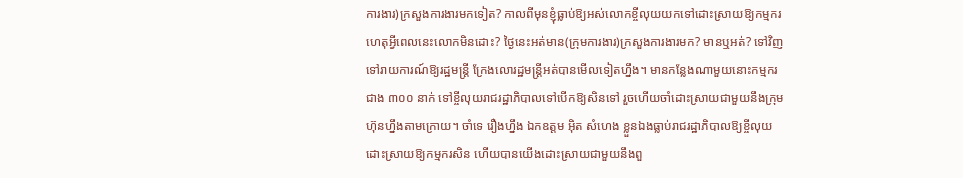ការងារ)ក្រសួងការងារមកទៀត? កាលពីមុនខ្ញុំធ្លាប់ឱ្យអស់លោកខ្ចីលុយយកទៅដោះស្រាយឱ្យកម្មករ ហេតុអ្វីពេលនេះលោកមិនដោះ? ថ្ងៃនេះអត់មាន(ក្រុមការងារ)ក្រសួងការងារមក? មានឬអត់? ទៅវិញទៅរាយការណ៍ឱ្យរដ្ឋមន្រ្តី ក្រែងលោរដ្ឋមន្រ្តីអត់បានមើលទៀតហ្នឹង។ មានកន្លែងណាមួយនោះកម្មករជាង ៣០០ នាក់ ទៅខ្ចីលុយរាជរដ្ឋាភិបាលទៅបើកឱ្យសិនទៅ រួចហើយចាំដោះស្រាយជាមួយនឹងក្រុមហ៊ុនហ្នឹងតាមក្រោយ។ ចាំទេ រឿងហ្នឹង ឯកឧត្តម អ៊ិត សំហេង ខ្លួនឯងធ្លាប់រាជរដ្ឋាភិបាលឱ្យខ្ចីលុយដោះស្រាយឱ្យកម្មករសិន ហើយបានយើងដោះស្រាយជាមួយនឹងពួ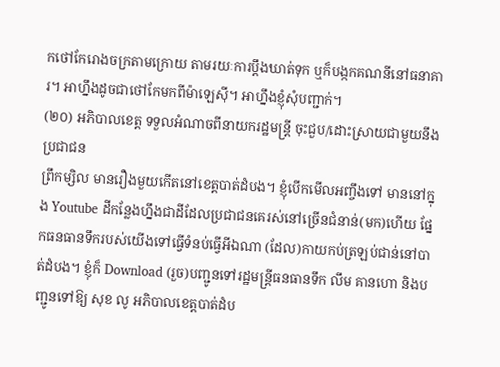កថៅកែរោងចក្រតាមក្រោយ តាមរយៈការប្ដឹងឃាត់ទុក ឬក៏បង្កកគណនីនៅធនាគារ។ អាហ្នឹងដូចជាថៅកែមកពីម៉ាឡេស៊ី។ អាហ្នឹងខ្ញុំសុំបញ្ជាក់។
(២០) អភិបាលខេត្ត ទទួលអំណាចពីនាយករដ្ឋមន្រ្តី ចុះជួប/ដោះស្រាយជាមួយនឹងប្រជាជន
ព្រឹកម្សិល មានរឿងមួយកើតនៅខេត្តបាត់ដំបង។ ខ្ញុំបើកមើលអញ្ចឹងទៅ មាននៅក្នុង Youtube ដីកន្លែងហ្នឹងជាដីដែលប្រជាជនគេរស់នៅច្រើនជំនាន់(មក)ហើយ ផ្នែកធនធានទឹករបស់យើងទៅធ្វើទំនប់ធ្វើអីឯណា (ដែល)កាយកប់ត្រឡប់ជាន់នៅបាត់ដំបង។ ខ្ញុំក៏ Download (រួច)បញ្ជូនទៅរដ្ឋមន្រ្តីធនធានទឹក លឹម គានហោ និងបញ្ជូនទៅឱ្យ សុខ លូ អភិបាលខេត្តបាត់ដំប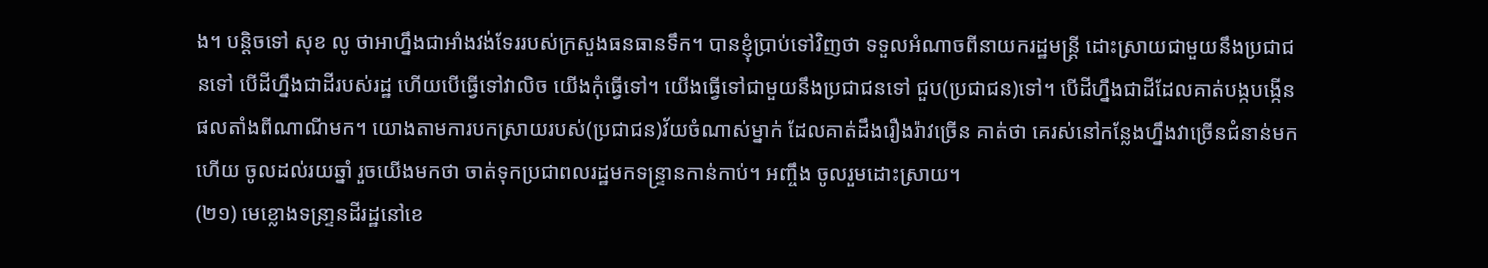ង។ បន្ដិចទៅ សុខ លូ ថាអាហ្នឹងជាអាំងវង់ទែររបស់ក្រសួងធនធានទឹក។ បានខ្ញុំប្រាប់ទៅវិញថា ទទួលអំណាចពីនាយករដ្ឋមន្រ្តី ដោះស្រាយជាមួយនឹងប្រជាជនទៅ បើដីហ្នឹងជាដីរបស់រដ្ឋ ហើយបើធ្វើទៅវាលិច យើងកុំធ្វើទៅ។ យើងធ្វើទៅជាមួយនឹងប្រជាជនទៅ ជួប(ប្រជាជន)ទៅ។ បើដីហ្នឹងជាដីដែលគាត់បង្កបង្កើនផលតាំងពីណាណីមក។ យោងតាមការបកស្រាយរបស់(ប្រជាជន)វ័យចំណាស់ម្នាក់ ដែលគាត់ដឹងរឿងរ៉ាវច្រើន គាត់ថា គេរស់នៅកន្លែងហ្នឹងវាច្រើនជំនាន់មកហើយ ចូលដល់រយឆ្នាំ រួចយើងមកថា ចាត់ទុកប្រជាពលរដ្ឋមកទន្ទ្រានកាន់កាប់។ អញ្ចឹង ចូលរួមដោះស្រាយ។
(២១) មេខ្លោងទន្រា្ទនដីរដ្ឋនៅខេ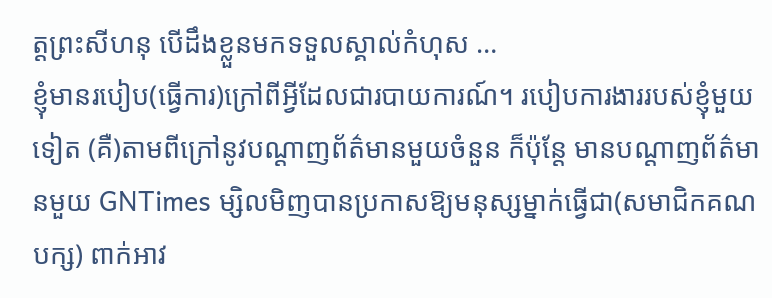ត្តព្រះសីហនុ បើដឹងខ្លួនមកទទួលស្គាល់កំហុស …
ខ្ញុំមានរបៀប(ធ្វើការ)ក្រៅពីអ្វីដែលជារបាយការណ៍។ របៀបការងាររបស់ខ្ញុំមួយទៀត (គឺ)តាមពីក្រៅនូវបណ្ដាញព័ត៌មានមួយចំនួន ក៏ប៉ុន្តែ មានបណ្ដាញព័ត៌មានមួយ GNTimes ម្សិលមិញបានប្រកាសឱ្យមនុស្សម្នាក់ធ្វើជា(សមាជិកគណបក្ស) ពាក់អាវ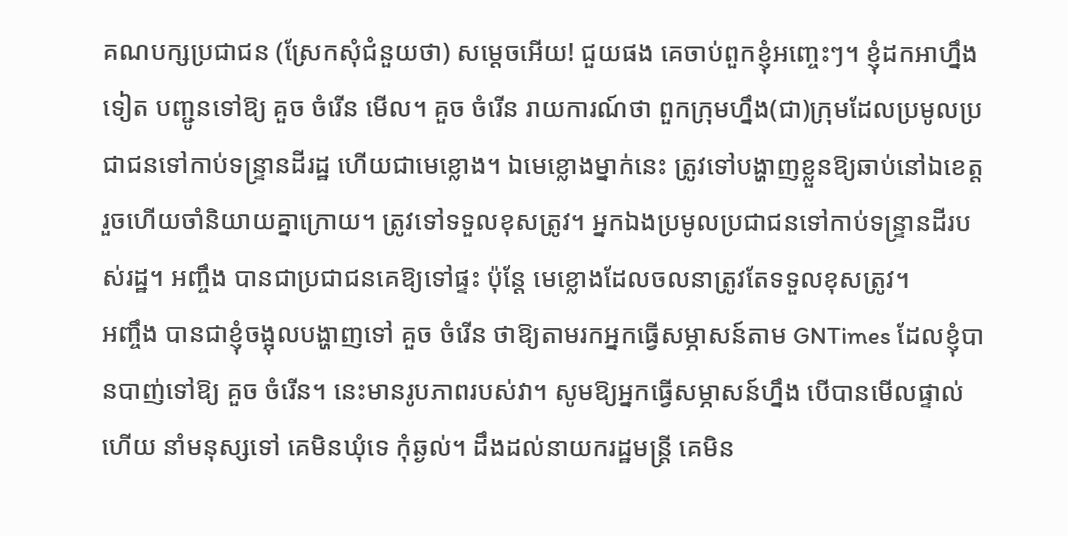គណបក្សប្រជាជន (ស្រែកសុំជំនួយថា) សម្ដេចអើយ! ជួយផង គេចាប់ពួកខ្ញុំអញ្ចេះៗ។ ខ្ញុំដកអាហ្នឹងទៀត បញ្ជូនទៅឱ្យ គួច ចំរើន មើល។ គួច ចំរើន រាយការណ៍ថា ពួកក្រុមហ្នឹង(ជា)ក្រុមដែលប្រមូលប្រជាជនទៅកាប់ទន្រ្ទានដីរដ្ឋ ហើយជាមេខ្លោង។ ឯមេខ្លោងម្នាក់នេះ ត្រូវទៅបង្ហាញខ្លួនឱ្យឆាប់នៅឯខេត្ត រួចហើយចាំនិយាយគ្នាក្រោយ។ ត្រូវទៅទទួលខុសត្រូវ។ អ្នកឯងប្រមូលប្រជាជនទៅកាប់ទន្ទ្រានដីរបស់រដ្ឋ។ អញ្ចឹង បានជាប្រជាជនគេឱ្យទៅផ្ទះ ប៉ុន្តែ មេខ្លោងដែលចលនាត្រូវតែទទួលខុសត្រូវ។
អញ្ចឹង បានជាខ្ញុំចង្អុលបង្ហាញទៅ គួច ចំរើន ថាឱ្យតាមរកអ្នកធ្វើសម្ភាសន៍តាម GNTimes ដែលខ្ញុំបានបាញ់ទៅឱ្យ គួច ចំរើន។ នេះមានរូបភាពរបស់វា។ សូមឱ្យអ្នកធ្វើសម្ភាសន៍ហ្នឹង បើបានមើលផ្ទាល់ហើយ នាំមនុស្សទៅ គេមិនឃុំទេ កុំឆ្ងល់។ ដឹងដល់នាយករដ្ឋមន្រ្តី គេមិន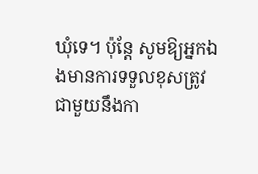ឃុំទេ។ ប៉ុន្តែ សូមឱ្យអ្នកឯងមានការទទួលខុសត្រូវ ជាមួយនឹងកា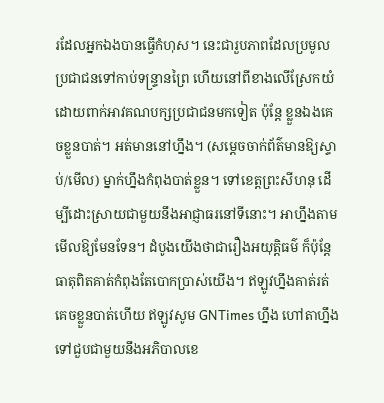រដែលអ្នកឯងបានធ្វើកំហុស។ នេះជារួបភាពដែលប្រមូលប្រជាជនទៅកាប់ទន្ទ្រានព្រៃ ហើយនៅពីខាងលើស្រែកយំ ដោយពាក់អាវគណបក្សប្រជាជនមកទៀត ប៉ុន្តែ ខ្លួនឯងគេចខ្លួនបាត់។ អត់មាននៅហ្នឹង។ (សម្ដេចចាក់ព័ត៌មានឱ្យស្ទាប់/មើល) ម្នាក់ហ្នឹងកំពុងបាត់ខ្លួន។ ទៅខេត្តព្រះសីហនុ ដើម្បីដោះស្រាយជាមួយនឹងអាជ្ញាធរនៅទីនោះ។ អាហ្នឹងតាមមើលឱ្យមែនទែន។ ដំបូងយើងថាជារឿងអយុត្តិធម៌ ក៏ប៉ុន្តែ ធាតុពិតគាត់កំពុងតែបោកប្រាស់យើង។ ឥឡូវហ្នឹងគាត់រត់គេចខ្លួនបាត់ហើយ ឥឡូវសូម GNTimes ហ្នឹង ហៅតាហ្នឹងទៅជួបជាមួយនឹងអភិបាលខេ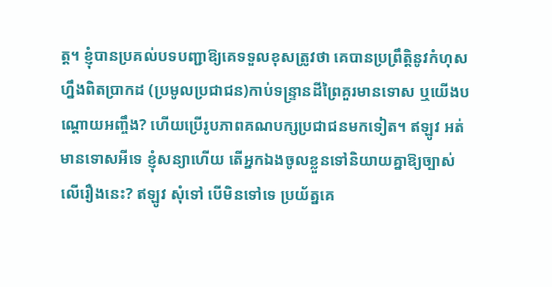ត្ត។ ខ្ញុំបានប្រគល់បទបញ្ជាឱ្យគេទទួលខុសត្រូវថា គេបានប្រព្រឹត្តិនូវកំហុសហ្នឹងពិតប្រាកដ (ប្រមូលប្រជាជន)កាប់ទន្រ្ទានដីព្រៃគួរមានទោស ឬយើងបណ្ដោយអញ្ចឹង? ហើយប្រើរូបភាពគណបក្សប្រជាជនមកទៀត។ ឥឡូវ អត់មានទោសអីទេ ខ្ញុំសន្យាហើយ តើអ្នកឯងចូលខ្លួនទៅនិយាយគ្នាឱ្យច្បាស់លើរឿងនេះ? ឥឡូវ សុំទៅ បើមិនទៅទេ ប្រយ័ត្នគេ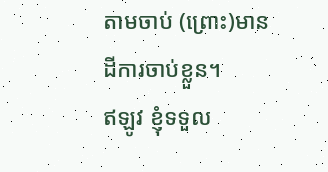តាមចាប់ (ព្រោះ)មានដីការចាប់ខ្លួន។
ឥឡូវ ខ្ញុំទទួល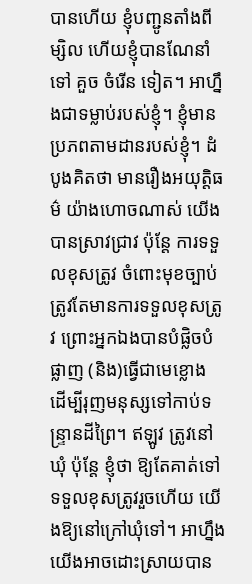បានហើយ ខ្ញុំបញ្ជូនតាំងពីម្សិល ហើយខ្ញុំបានណែនាំទៅ គួច ចំរើន ទៀត។ អាហ្នឹងជាទម្លាប់របស់ខ្ញុំ។ ខ្ញុំមានប្រភពតាមដានរបស់ខ្ញុំ។ ដំបូងគិតថា មានរឿងអយុត្តិធម៌ យ៉ាងហោចណាស់ យើងបានស្រាវជ្រាវ ប៉ុន្តែ ការទទួលខុសត្រូវ ចំពោះមុខច្បាប់ត្រូវតែមានការទទួលខុសត្រូវ ព្រោះអ្នកឯងបានបំផ្លិចបំផ្លាញ (និង)ធ្វើជាមេខ្លោង ដើម្បីរុញមនុស្សទៅកាប់ទន្ទ្រានដីព្រៃ។ ឥឡូវ ត្រូវនៅឃុំ ប៉ុន្តែ ខ្ញុំថា ឱ្យតែគាត់ទៅទទួលខុសត្រូវរួចហើយ យើងឱ្យនៅក្រៅឃុំទៅ។ អាហ្នឹងយើងអាចដោះស្រាយបាន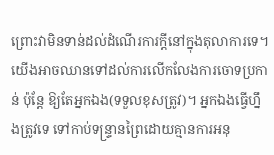ព្រោះវាមិនទាន់ដល់ដំណើរការក្ដីនៅក្នុងតុលាការទេ។ យើងអាចឈានទៅដល់ការលើកលែងការចោទប្រកាន់ ប៉ុន្តែ ឱ្យតែអ្នកឯង(ទទួលខុសត្រូវ)។ អ្នកឯងធ្វើហ្នឹងត្រូវទេ ទៅកាប់ទន្ទ្រានព្រៃដោយគ្មានការអនុ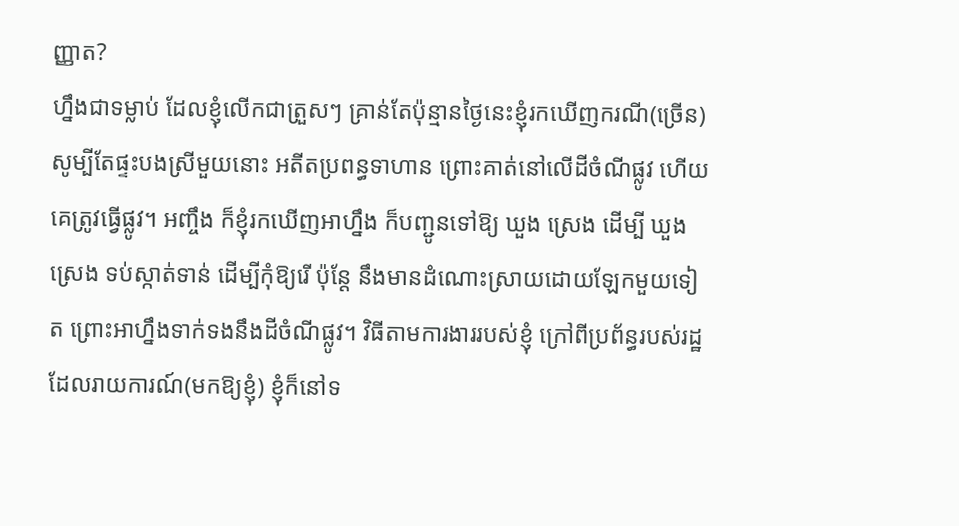ញ្ញាត?
ហ្នឹងជាទម្លាប់ ដែលខ្ញុំលើកជាត្រួសៗ គ្រាន់តែប៉ុន្មានថ្ងៃនេះខ្ញុំរកឃើញករណី(ច្រើន) សូម្បីតែផ្ទះបងស្រីមួយនោះ អតីតប្រពន្ធទាហាន ព្រោះគាត់នៅលើដីចំណីផ្លូវ ហើយគេត្រូវធ្វើផ្លូវ។ អញ្ចឹង ក៏ខ្ញុំរកឃើញអាហ្នឹង ក៏បញ្ជូនទៅឱ្យ ឃួង ស្រេង ដើម្បី ឃួង ស្រេង ទប់ស្កាត់ទាន់ ដើម្បីកុំឱ្យរើ ប៉ុន្តែ នឹងមានដំណោះស្រាយដោយឡែកមួយទៀត ព្រោះអាហ្នឹងទាក់ទងនឹងដីចំណីផ្លូវ។ វិធីតាមការងាររបស់ខ្ញុំ ក្រៅពីប្រព័ន្ធរបស់រដ្ឋ ដែលរាយការណ៍(មកឱ្យខ្ញុំ) ខ្ញុំក៏នៅទ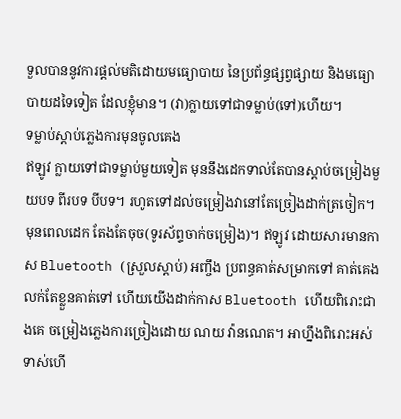ទួលបាននូវការផ្ដល់មតិដោយមធ្យោបាយ នៃប្រព័ន្ធផ្សព្វផ្សាយ និងមធ្យោបាយដទៃទៀត ដែលខ្ញុំមាន។ (វា)ក្លាយទៅជាទម្លាប់(ទៅ)ហើយ។
ទម្លាប់ស្ដាប់ភ្លេងការមុនចូលគេង
ឥឡូវ ក្លាយទៅជាទម្លាប់មួយទៀត មុននឹងដេកទាល់តែបានស្ដាប់ចម្រៀងមួយបទ ពីរបទ បីបទ។ រហូតទៅដល់ចម្រៀងវានៅតែច្រៀងដាក់ត្រចៀក។ មុនពេលដេក តែងតែចុច(ទូរស័ព្ទចាក់ចម្រៀង)។ ឥឡូវ ដោយសារមានកាស Bluetooth (ស្រួលស្ដាប់) អញ្ចឹង ប្រពន្ធគាត់សម្រាកទៅ គាត់គេងលក់តែខ្លួនគាត់ទៅ ហើយយើងដាក់កាស Bluetooth ហើយពិរោះជាងគេ ចម្រៀងភ្លេងការច្រៀងដោយ ណយ វ៉ានណេត។ អាហ្នឹងពិរោះអស់ទាស់ហើ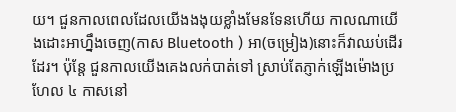យ។ ជួនកាលពេលដែលយើងងងុយខ្លាំងមែនទែនហើយ កាលណាយើងដោះអាហ្នឹងចេញ(កាស Bluetooth ) អា(ចម្រៀង)នោះក៏វាឈប់ដើរដែរ។ ប៉ុន្តែ ជួនកាលយើងគេងលក់បាត់ទៅ ស្រាប់តែភ្ញាក់ឡើងម៉ោងប្រហែល ៤ កាសនៅ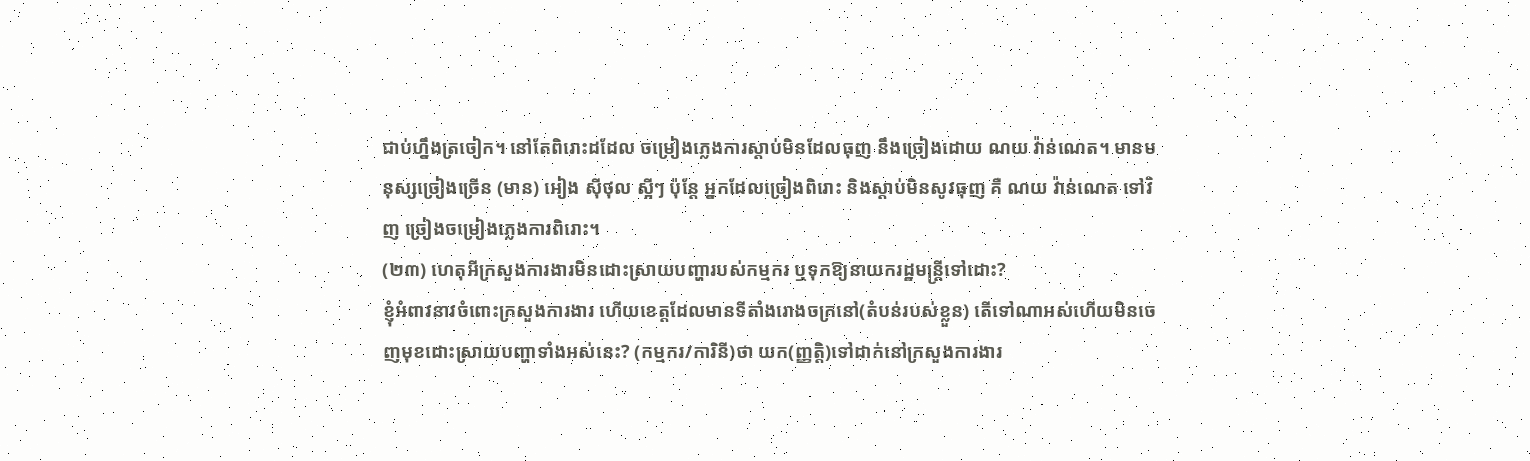ជាប់ហ្នឹងត្រចៀក។ នៅតែពិរោះដដែល ចម្រៀងភ្លេងការស្ដាប់មិនដែលធុញ នឹងច្រៀងដោយ ណយ វ៉ាន់ណេត។ មានមនុស្សច្រៀងច្រើន (មាន) អៀង ស៊ីថុល ស្អីៗ ប៉ុន្តែ អ្នកដែលច្រៀងពិរោះ និងស្ដាប់មិនសូវធុញ គឺ ណយ វ៉ាន់ណេត ទៅវិញ ច្រៀងចម្រៀងភ្លេងការពិរោះ។
(២៣) ហេតុអីក្រសួងការងារមិនដោះស្រាយបញ្ហារបស់កម្មករ ឬទុកឱ្យនាយករដ្ឋមន្ត្រីទៅដោះ?
ខ្ញុំអំពាវនាវចំពោះក្រសួងការងារ ហើយខេត្តដែលមានទីតាំងរោងចក្រនៅ(តំបន់របស់ខ្លួន) តើទៅណាអស់ហើយមិនចេញមុខដោះស្រាយបញ្ហាទាំងអស់នេះ? (កម្មករ/ការិនី)ថា យក(ញ្ញត្តិ)ទៅដាក់នៅក្រសួងការងារ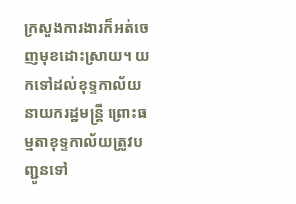ក្រសួងការងារក៏អត់ចេញមុខដោះស្រាយ។ យកទៅដល់ខុទ្ទកាល័យនាយករដ្ឋមន្រ្តី ព្រោះធម្មតាខុទ្ទកាល័យត្រូវបញ្ជូនទៅ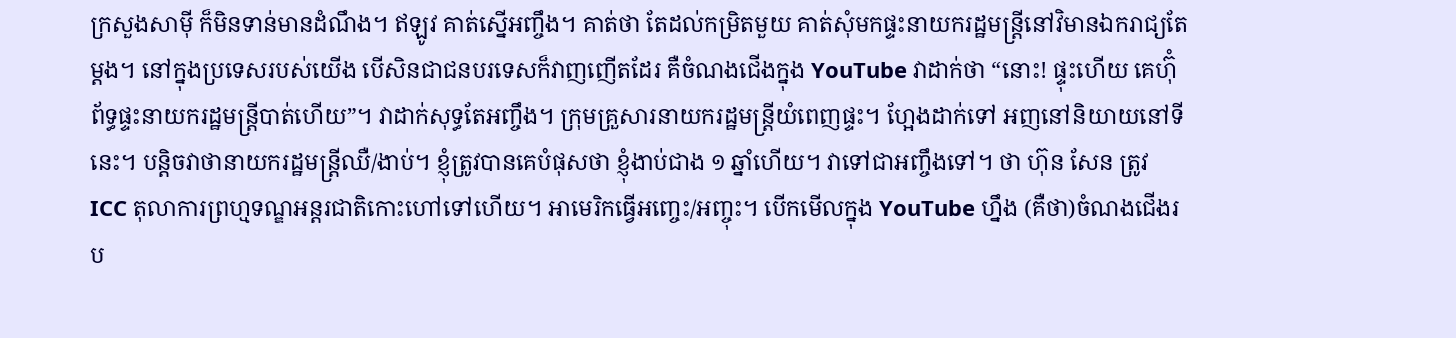ក្រសួងសាម៉ី ក៏មិនទាន់មានដំណឹង។ ឥឡូវ គាត់ស្នើអញ្ចឹង។ គាត់ថា តែដល់កម្រិតមួយ គាត់សុំមកផ្ទះនាយករដ្ឋមន្រ្តីនៅវិមានឯករាជ្យតែម្ដង។ នៅក្នុងប្រទេសរបស់យើង បើសិនជាជនបរទេសក៏វាញញើតដែរ គឺចំណងជើងក្នុង YouTube វាដាក់ថា “នោះ! ផ្ទុះហើយ គេហ៊ុំព័ទ្ធផ្ទះនាយករដ្ឋមន្រ្តីបាត់ហើយ”។ វាដាក់សុទ្ធតែអញ្ចឹង។ ក្រុមគ្រួសារនាយករដ្ឋមន្រ្តីយំពេញផ្ទះ។ ហ្អែងដាក់ទៅ អញនៅនិយាយនៅទីនេះ។ បន្តិចវាថានាយករដ្ឋមន្រ្តីឈឺ/ងាប់។ ខ្ញុំត្រូវបានគេបំផុសថា ខ្ញុំងាប់ជាង ១ ឆ្នាំហើយ។ វាទៅជាអញ្ចឹងទៅ។ ថា ហ៊ុន សែន ត្រូវ ICC តុលាការព្រហ្មទណ្ឌអន្តរជាតិកោះហៅទៅហើយ។ អាមេរិកធ្វើអញ្ចេះ/អញ្ចុះ។ បើកមើលក្នុង YouTube ហ្នឹង (គឺថា)ចំណងជើងរប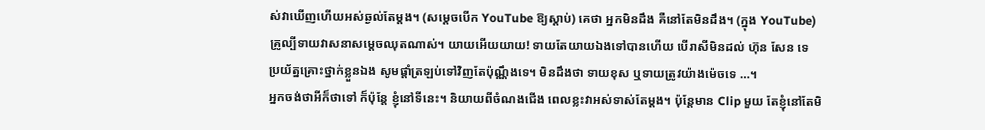ស់វាឃើញហើយអស់ឆ្ងល់តែម្ដង។ (សម្ដេចបើក YouTube ឱ្យស្ដាប់) គេថា អ្នកមិនដឹង គឺនៅតែមិនដឹង។ (ក្នុង YouTube) គ្រូល្បីទាយវាសនាសម្ដេចឈុតណាស់។ យាយអើយយាយ! ទាយតែយាយឯងទៅបានហើយ បើរាសីមិនដល់ ហ៊ុន សែន ទេ ប្រយ័ត្នគ្រោះថ្នាក់ខ្លួនឯង សូមផ្ដាំត្រឡប់ទៅវិញតែប៉ុណ្ណឹងទេ។ មិនដឹងថា ទាយខុស ឬទាយត្រូវយ៉ាងម៉េចទេ …។
អ្នកចង់ថាអីក៏ថាទៅ ក៏ប៉ុន្តែ ខ្ញុំនៅទីនេះ។ និយាយពីចំណងជើង ពេលខ្លះវាអស់ទាស់តែម្ដង។ ប៉ុន្តែមាន Clip មួយ តែខ្ញុំនៅតែមិ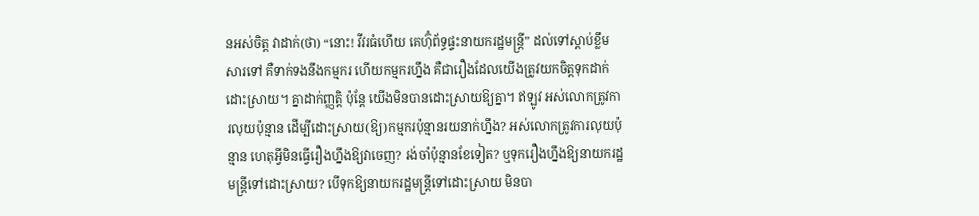នអស់ចិត្ត វាដាក់(ថា) “នោះ! វីវរធំហើយ គេហ៊ុំព័ទ្ធផ្ទះនាយករដ្ឋមន្រ្តី” ដល់ទៅស្ដាប់ខ្លឹមសារទៅ គឺទាក់ទងនឹងកម្មករ ហើយកម្មករហ្នឹង គឺជារឿងដែលយើងត្រូវយកចិត្តទុកដាក់ដោះស្រាយ។ គ្នាដាក់ញ្ញត្តិ ប៉ុន្តែ យើងមិនបានដោះស្រាយឱ្យគ្នា។ ឥឡូវ អស់លោកត្រូវការលុយប៉ុន្មាន ដើម្បីដោះស្រាយ(ឱ្យ)កម្មករប៉ុន្មានរយនាក់ហ្នឹង? អស់លោកត្រូវការលុយប៉ុន្មាន ហេតុអ្វីមិនធ្វើរឿងហ្នឹងឱ្យវាចេញ? រង់ចាំប៉ុន្មានខែទៀត? ឬទុករឿងហ្នឹងឱ្យនាយករដ្ឋមន្រ្តីទៅដោះស្រាយ? បើទុកឱ្យនាយករដ្ឋមន្រ្តីទៅដោះស្រាយ មិនបា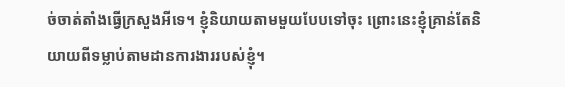ច់ចាត់តាំងធ្វើក្រសួងអីទេ។ ខ្ញុំនិយាយតាមមួយបែបទៅចុះ ព្រោះនេះខ្ញុំគ្រាន់តែនិយាយពីទម្លាប់តាមដានការងាររបស់ខ្ញុំ។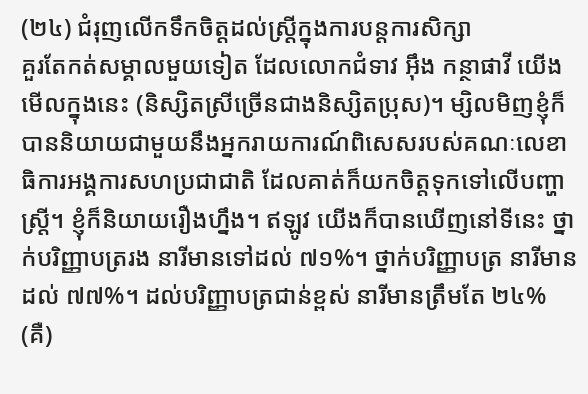(២៤) ជំរុញលើកទឹកចិត្តដល់ស្ដ្រីក្នុងការបន្តការសិក្សា
គួរតែកត់សម្គាលមួយទៀត ដែលលោកជំទាវ អ៊ឹង កន្ថាផាវី យើងមើលក្នុងនេះ (និស្សិតស្រីច្រើនជាងនិស្សិតប្រុស)។ ម្សិលមិញខ្ញុំក៏បាននិយាយជាមួយនឹងអ្នករាយការណ៍ពិសេសរបស់គណៈលេខាធិការអង្គការសហប្រជាជាតិ ដែលគាត់ក៏យកចិត្តទុកទៅលើបញ្ហាស្រ្តី។ ខ្ញុំក៏និយាយរឿងហ្នឹង។ ឥឡូវ យើងក៏បានឃើញនៅទីនេះ ថ្នាក់បរិញ្ញាបត្ររង នារីមានទៅដល់ ៧១%។ ថ្នាក់បរិញ្ញាបត្រ នារីមានដល់ ៧៧%។ ដល់បរិញ្ញាបត្រជាន់ខ្ពស់ នារីមានត្រឹមតែ ២៤% (គឺ)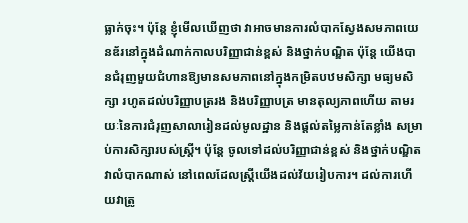ធ្លាក់ចុះ។ ប៉ុន្តែ ខ្ញុំមើលឃើញថា វាអាចមានការលំបាកស្វែងសមភាពយេនឌ័រនៅក្នុងដំណាក់កាលបរិញ្ញាជាន់ខ្ពស់ និងថ្នាក់បណ្ឌិត ប៉ុន្តែ យើងបានជំរុញមួយជំហានឱ្យមានសមភាពនៅក្នុងកម្រិតបឋមសិក្សា មធ្យមសិក្សា រហូតដល់បរិញ្ញាបត្ររង និងបរិញ្ញាបត្រ មានតុល្យភាពហើយ តាមរយៈនៃការជំរុញសាលារៀនដល់មូលដ្ឋាន និងផ្ដល់តម្លៃកាន់តែខ្លាំង សម្រាប់ការសិក្សារបស់ស្រ្ដី។ ប៉ុន្តែ ចូលទៅដល់បរិញ្ញាជាន់ខ្ពស់ និងថ្នាក់បណ្ឌិតវាលំបាកណាស់ នៅពេលដែលស្រ្ដីយើងដល់វ័យរៀបការ។ ដល់ការហើយវាត្រូ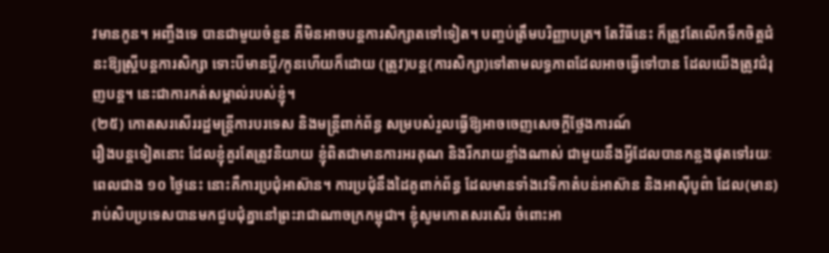វមានកូន។ អញ្ចឹងទេ បានជាមួយចំនួន គឺមិនអាចបន្ដការសិក្សាតទៅទៀត។ បញ្ចប់ត្រឹមបរិញ្ញាបត្រ។ តែវិធីនេះ ក៏ត្រូវតែលើកទឹកចិត្តជំនះឱ្យស្រ្ដីបន្ដការសិក្សា ទោះបីមានប្ដី/កូនហើយក៏ដោយ (ត្រូវ)បន្ត(ការសិក្សា)ទៅតាមលទ្ធភាពដែលអាចធ្វើទៅបាន ដែលយើងត្រូវជំរុញបន្ដ។ នេះជាការកត់សម្គាល់របស់ខ្ញុំ។
(២៥) កោតសរសើររដ្ឋមន្ត្រីការបរទេស និងមន្ត្រីពាក់ព័ន្ធ សម្របសំរួលធ្វើឱ្យអាចចេញសេចក្តីថ្លែងការណ៍
រឿងបន្តទៀតនោះ ដែលខ្ញុំគួរតែត្រូវនិយាយ ខ្ញុំពិតជាមានការអរគុណ និងរីករាយខ្លាំងណាស់ ជាមួយនឹងអ្វីដែលបានកន្លងផុតទៅរយៈពេលជាង ១០ ថ្ងៃនេះ នោះគឺការប្រជុំអាស៊ាន។ ការប្រជុំនឹងដៃគូពាក់ព័ន្ធ ដែលមានទាំងវេទិកាតំបន់អាស៊ាន និងអាស៊ីបូព៌ា ដែល(មាន)រាប់សិបប្រទេសបានមកជួបជុំគ្នានៅព្រះរាជាណាចក្រកម្ពុជា។ ខ្ញុំសូមកោតសរសើរ ចំពោះអា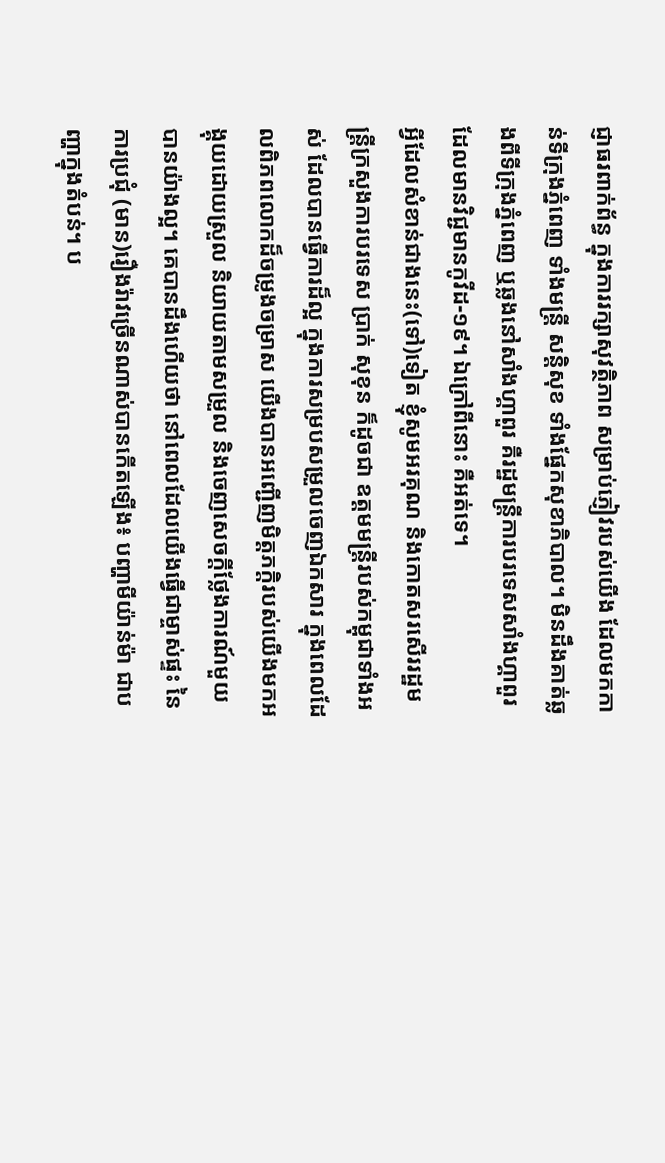ជ្ញាធរពាក់ព័ន្ធ ក្នុងការរក្សាសុវត្ថិភាព សម្រាប់ភ្ញៀវរបស់យើង ដែលមកកាន់ទីក្រុងភ្នំពេញ ទាំងមន្រ្តី សន្ដិសុខ ទាំងផ្នែកសុខាភិបាល។ មិនដឹងគាត់ឆ្លងពីទីក្រុងភ្នំពេញ ឬឆ្លងនៅសាំងហ្គាពួរ គឺរដ្ឋមន្រ្តីការបរទេសសាំងហ្គាពួរ ដែលមានវិជ្ជមានកូវីដ-១៩។ ឯក្រៅពីនោះ គឺអត់ទេ។
អ្វីដែលសំខាន់ជាងនេះ(ទៅ)ទៀត ខ្ញុំសូមអរគុណ និងកោតសរសើររដ្ឋមន្រ្តីក្រសួងការបរទេស ប្រាក់ សុខុន ក៏ដូចជា ឧត្តមមន្រ្តីរបស់កម្ពុជាទាំងអស់ ដែលបានធ្វើការដ៏ល្អ ក្នុងការសម្របសម្រួលចេញឯកសារ ក្នុងពេលដែលពិភពលោកដ៏ចម្រូងចម្រាស យើងបានអញ្ជើញមិត្តភក្ដិរបស់យើងមកអង្គុយដោយស្រួល និយាយតាមសម្រួល និងចេញសេចក្ដីថ្លែងការណ៍មួយបានយ៉ាងល្អ។ គេបានដឹងហើយថា នៅពេលដែលយើងធ្វើជាម្ចាស់ផ្ទះ នៃការប្រជុំ (មាន)រឿងរ៉ាវច្រើនណាស់បានកើតឡើង៖ បញ្ហាមីយ៉ាន់ម៉ា ជាបញ្ហាក្នុងតំបន់។ ប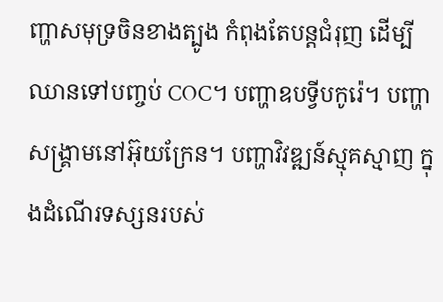ញ្ហាសមុទ្រចិនខាងត្បូង កំពុងតែបន្តជំរុញ ដើម្បីឈានទៅបញ្ចប់ COC។ បញ្ហាឧបទ្វីបកូរ៉េ។ បញ្ហាសង្រ្គាមនៅអ៊ុយក្រែន។ បញ្ហាវិវឌ្ឍន៍ស្មុគស្មាញ ក្នុងដំណើរទស្សនរបស់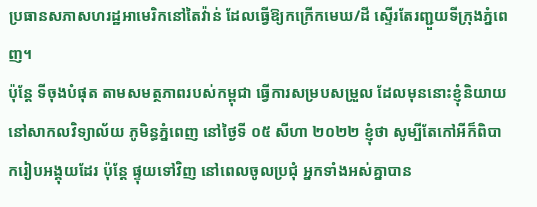ប្រធានសភាសហរដ្ឋអាមេរិកនៅតៃវ៉ាន់ ដែលធ្វើឱ្យកក្រើកមេឃ/ដី ស្ទើរតែរញ្ជួយទីក្រុងភ្នំពេញ។
ប៉ុន្តែ ទីចុងបំផុត តាមសមត្ថភាពរបស់កម្ពុជា ធ្វើការសម្របសម្រួល ដែលមុននោះខ្ញុំនិយាយនៅសាកលវិទ្យាល័យ ភូមិន្ធភ្នំពេញ នៅថ្ងៃទី ០៥ សីហា ២០២២ ខ្ញុំថា សូម្បីតែកៅអីក៏ពិបាករៀបអង្គុយដែរ ប៉ុន្តែ ផ្ទុយទៅវិញ នៅពេលចូលប្រជុំ អ្នកទាំងអស់គ្នាបាន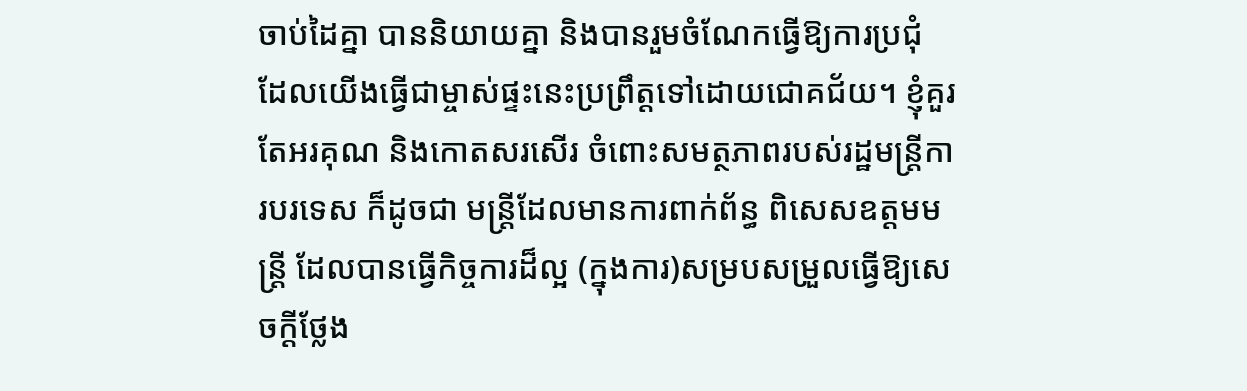ចាប់ដៃគ្នា បាននិយាយគ្នា និងបានរួមចំណែកធ្វើឱ្យការប្រជុំ ដែលយើងធ្វើជាម្ចាស់ផ្ទះនេះប្រព្រឹត្តទៅដោយជោគជ័យ។ ខ្ញុំគួរតែអរគុណ និងកោតសរសើរ ចំពោះសមត្ថភាពរបស់រដ្ឋមន្ត្រីការបរទេស ក៏ដូចជា មន្ត្រីដែលមានការពាក់ព័ន្ធ ពិសេសឧត្តមមន្ត្រី ដែលបានធ្វើកិច្ចការដ៏ល្អ (ក្នុងការ)សម្របសម្រួលធ្វើឱ្យសេចក្តីថ្លែង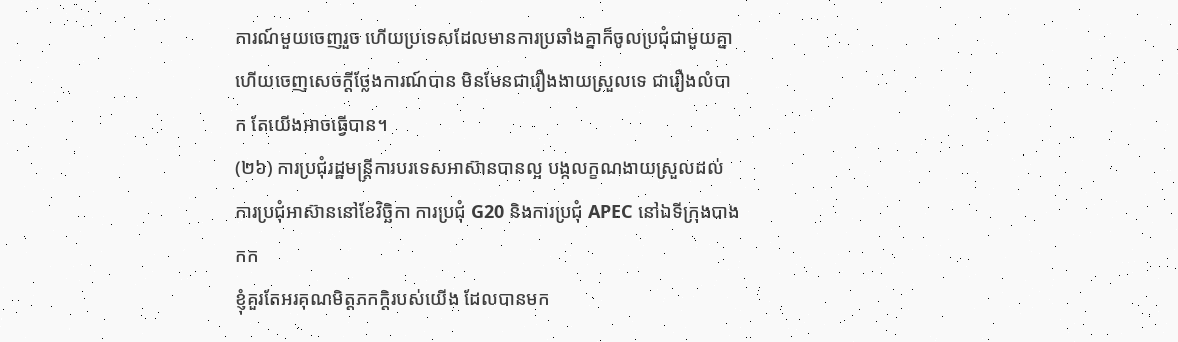ការណ៍មួយចេញរួច ហើយប្រទេសដែលមានការប្រឆាំងគ្នាក៏ចូលប្រជុំជាមួយគ្នា ហើយចេញសេចក្តីថ្លែងការណ៍បាន មិនមែនជារឿងងាយស្រួលទេ ជារឿងលំបាក តែយើងអាចធ្វើបាន។
(២៦) ការប្រជុំរដ្ឋមន្ត្រីការបរទេសអាស៊ានបានល្អ បង្កលក្ខណងាយស្រួលដល់ការប្រជុំអាស៊ាននៅខែវិច្ឆិកា ការប្រជុំ G20 និងការប្រជុំ APEC នៅឯទីក្រុងបាងកក
ខ្ញុំគួរតែអរគុណមិត្តភកក្តិរបស់យើង ដែលបានមក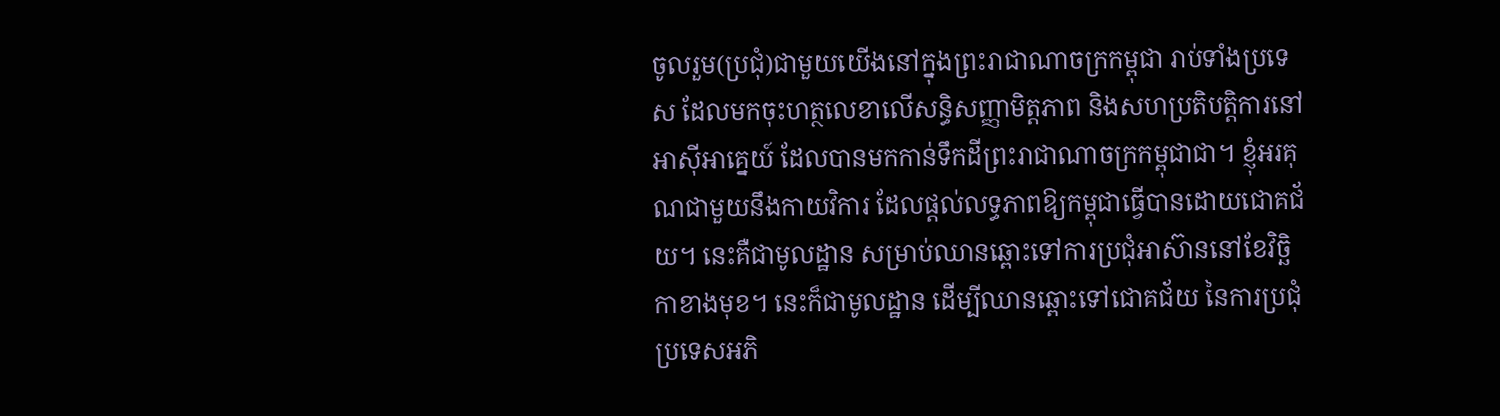ចូលរួម(ប្រជុំ)ជាមួយយើងនៅក្នុងព្រះរាជាណាចក្រកម្ពុជា រាប់ទាំងប្រទេស ដែលមកចុះហត្ថលេខាលើសន្ធិសញ្ញាមិត្តភាព និងសហប្រតិបត្តិការនៅអាស៊ីអាគ្នេយ៍ ដែលបានមកកាន់ទឹកដីព្រះរាជាណាចក្រកម្ពុជាជា។ ខ្ញុំអរគុណជាមួយនឹងកាយវិការ ដែលផ្តល់លទ្ធភាពឱ្យកម្ពុជាធ្វើបានដោយជោគជ័យ។ នេះគឺជាមូលដ្ឋាន សម្រាប់ឈានឆ្ពោះទៅការប្រជុំអាស៊ាននៅខែវិច្ឆិកាខាងមុខ។ នេះក៏ជាមូលដ្ឋាន ដើម្បីឈានឆ្ពោះទៅជោគជ័យ នៃការប្រជុំប្រទេសអភិ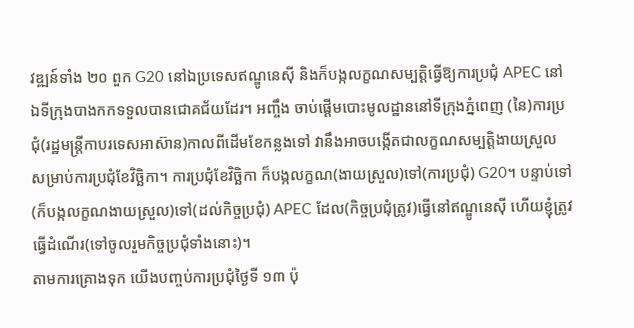វឌ្ឍន៍ទាំង ២០ ពួក G20 នៅឯប្រទេសឥណ្ឌូនេស៊ី និងក៏បង្កលក្ខណសម្បត្តិធ្វើឱ្យការប្រជុំ APEC នៅឯទីក្រុងបាងកកទទួលបានជោគជ័យដែរ។ អញ្ចឹង ចាប់ផ្តើមបោះមូលដ្ឋាននៅទីក្រុងភ្នំពេញ (នៃ)ការប្រជុំ(រដ្ឋមន្ត្រីកាបរទេសអាស៊ាន)កាលពីដើមខែកន្លងទៅ វានឹងអាចបង្កើតជាលក្ខណសម្បត្តិងាយស្រួល សម្រាប់ការប្រជុំខែវិច្ឆិកា។ ការប្រជុំខែវិច្ឆិកា ក៏បង្កលក្ខណ(ងាយស្រួល)ទៅ(ការប្រជុំ) G20។ បន្ទាប់ទៅ(ក៏បង្កលក្ខណងាយស្រួល)ទៅ(ដល់កិច្ចប្រជុំ) APEC ដែល(កិច្ចប្រជុំត្រូវ)ធ្វើនៅឥណ្ឌូនេស៊ី ហើយខ្ញុំត្រូវធ្វើដំណើរ(ទៅចូលរួមកិច្ចប្រជុំទាំងនោះ)។
តាមការគ្រោងទុក យើងបញ្ចប់ការប្រជុំថ្ងៃទី ១៣ ប៉ុ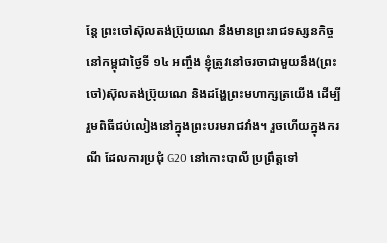ន្តែ ព្រះចៅស៊ុលតង់ប្រ៊ុយណេ នឹងមានព្រះរាជទស្សនកិច្ចនៅកម្ពុជាថ្ងៃទី ១៤ អញ្ចឹង ខ្ញុំត្រូវនៅចរចាជាមួយនឹង(ព្រះចៅ)ស៊ុលតង់ប្រ៊ុយណេ និងដង្ហែព្រះមហាក្សត្រយើង ដើម្បីរួមពិធីជប់លៀងនៅក្នុងព្រះបរមរាជវាំង។ រួចហើយក្នុងករណី ដែលការប្រជុំ G20 នៅកោះបាលី ប្រព្រឹត្តទៅ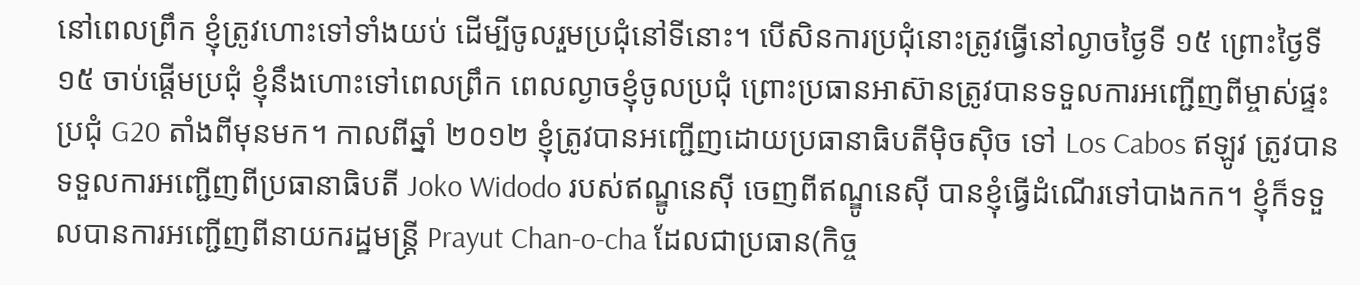នៅពេលព្រឹក ខ្ញុំត្រូវហោះទៅទាំងយប់ ដើម្បីចូលរួមប្រជុំនៅទីនោះ។ បើសិនការប្រជុំនោះត្រូវធ្វើនៅល្ងាចថ្ងៃទី ១៥ ព្រោះថ្ងៃទី ១៥ ចាប់ផ្តើមប្រជុំ ខ្ញុំនឹងហោះទៅពេលព្រឹក ពេលល្ងាចខ្ញុំចូលប្រជុំ ព្រោះប្រធានអាស៊ានត្រូវបានទទួលការអញ្ជើញពីម្ចាស់ផ្ទះប្រជុំ G20 តាំងពីមុនមក។ កាលពីឆ្នាំ ២០១២ ខ្ញុំត្រូវបានអញ្ជើញដោយប្រធានាធិបតីម៉ិចស៊ិច ទៅ Los Cabos ឥឡូវ ត្រូវបានទទួលការអញ្ជើញពីប្រធានាធិបតី Joko Widodo របស់ឥណ្ឌូនេស៊ី ចេញពីឥណ្ឌូនេស៊ី បានខ្ញុំធ្វើដំណើរទៅបាងកក។ ខ្ញុំក៏ទទួលបានការអញ្ជើញពីនាយករដ្ឋមន្ត្រី Prayut Chan-o-cha ដែលជាប្រធាន(កិច្ច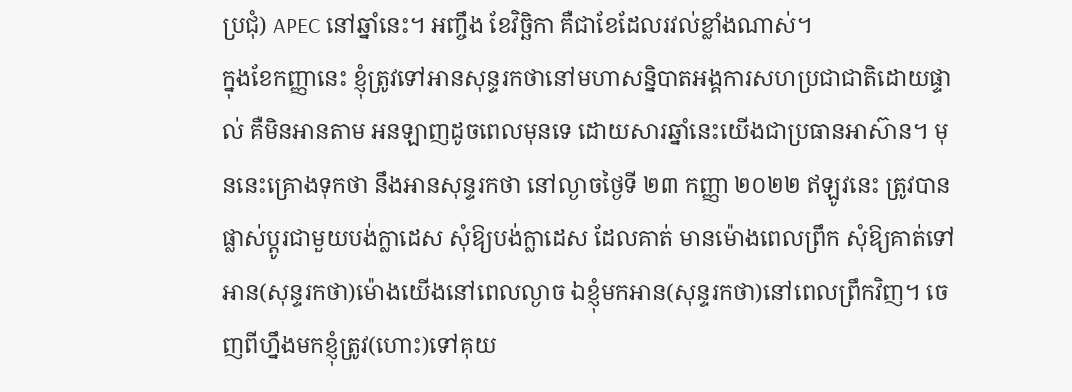ប្រជុំ) APEC នៅឆ្នាំនេះ។ អញ្ចឹង ខែវិច្ឆិកា គឺជាខែដែលរវល់ខ្លាំងណាស់។
ក្នុងខែកញ្ញានេះ ខ្ញុំត្រូវទៅអានសុន្ទរកថានៅមហាសន្និបាតអង្គការសហប្រជាជាតិដោយផ្ទាល់ គឺមិនអានតាម អនឡាញដូចពេលមុនទេ ដោយសារឆ្នាំនេះយើងជាប្រធានអាស៊ាន។ មុននេះគ្រោងទុកថា នឹងអានសុន្ទរកថា នៅល្ងាចថ្ងៃទី ២៣ កញ្ញា ២០២២ ឥឡូវនេះ ត្រូវបានផ្លាស់ប្តូរជាមួយបង់ក្លាដេស សុំឱ្យបង់ក្លាដេស ដែលគាត់ មានម៉ោងពេលព្រឹក សុំឱ្យគាត់ទៅអាន(សុន្ទរកថា)ម៉ោងយើងនៅពេលល្ងាច ឯខ្ញុំមកអាន(សុន្ទរកថា)នៅពេលព្រឹកវិញ។ ចេញពីហ្នឹងមកខ្ញុំត្រូវ(ហោះ)ទៅគុយ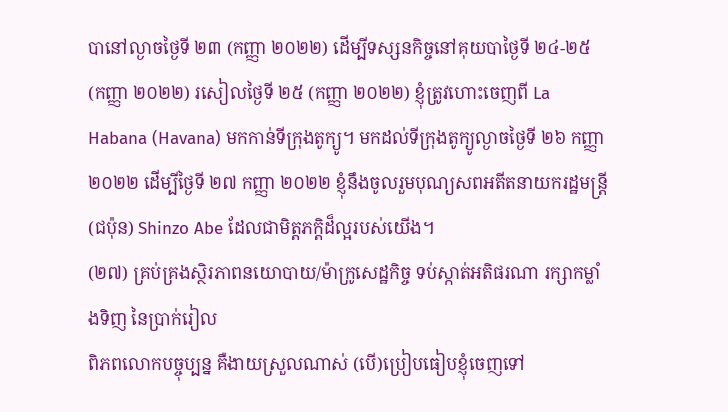បានៅល្ងាចថ្ងៃទី ២៣ (កញ្ញា ២០២២) ដើម្បីទស្សនកិច្ចនៅគុយបាថ្ងៃទី ២៤-២៥ (កញ្ញា ២០២២) រសៀលថ្ងៃទី ២៥ (កញ្ញា ២០២២) ខ្ញុំត្រូវហោះចេញពី La Habana (Havana) មកកាន់ទីក្រុងតូក្យូ។ មកដល់ទីក្រុងតូក្យូល្ងាចថ្ងៃទី ២៦ កញ្ញា ២០២២ ដើម្បីថ្ងៃទី ២៧ កញ្ញា ២០២២ ខ្ញុំនឹងចូលរួមបុណ្យសពអតីតនាយករដ្ឋមន្ត្រី(ជប៉ុន) Shinzo Abe ដែលជាមិត្តភក្តិដ៏ល្អរបស់យើង។
(២៧) គ្រប់គ្រងស្ថិរភាពនយោបាយ/ម៉ាក្រូសេដ្ឋកិច្ច ទប់ស្កាត់អតិផរណា រក្សាកម្លាំងទិញ នៃប្រាក់រៀល
ពិភពលោកបច្ចុប្បន្ន គឺងាយស្រួលណាស់ (បើ)ប្រៀបធៀបខ្ញុំចេញទៅ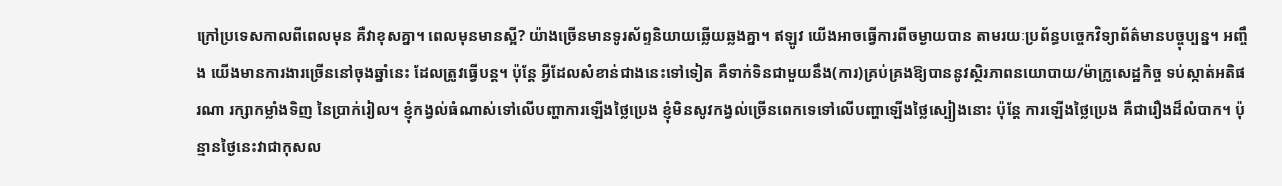ក្រៅប្រទេសកាលពីពេលមុន គឺវាខុសគ្នា។ ពេលមុនមានស្អី? យ៉ាងច្រើនមានទូរស័ព្ទនិយាយឆ្លើយឆ្លងគ្នា។ ឥឡូវ យើងអាចធ្វើការពីចម្ងាយបាន តាមរយៈប្រព័ន្ធបច្ចេកវិទ្យាព័ត៌មានបច្ចុប្បន្ន។ អញ្ចឹង យើងមានការងារច្រើននៅចុងឆ្នាំនេះ ដែលត្រូវធ្វើបន្ត។ ប៉ុន្តែ អ្វីដែលសំខាន់ជាងនេះទៅទៀត គឺទាក់ទិនជាមួយនឹង(ការ)គ្រប់គ្រងឱ្យបាននូវស្ថិរភាពនយោបាយ/ម៉ាក្រូសេដ្ឋកិច្ច ទប់ស្កាត់អតិផរណា រក្សាកម្លាំងទិញ នៃប្រាក់រៀល។ ខ្ញុំកង្វល់ធំណាស់ទៅលើបញ្ហាការឡើងថ្លៃប្រេង ខ្ញុំមិនសូវកង្វល់ច្រើនពេកទេទៅលើបញ្ហាឡើងថ្លៃស្បៀងនោះ ប៉ុន្តែ ការឡើងថ្លៃប្រេង គឺជារឿងដ៏លំបាក។ ប៉ុន្មានថ្ងៃនេះវាជាកុសល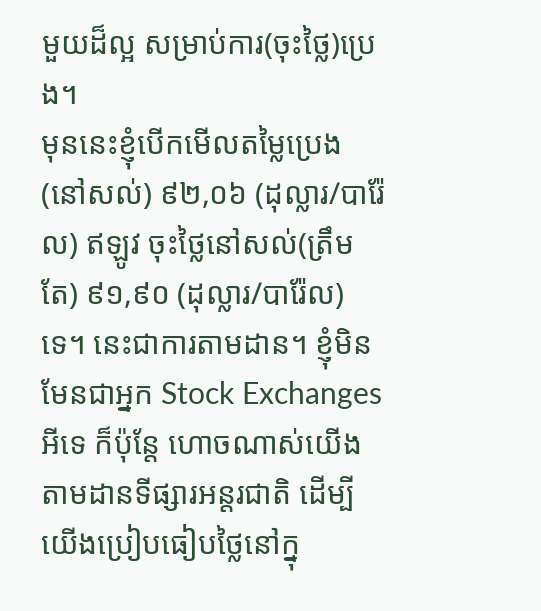មួយដ៏ល្អ សម្រាប់ការ(ចុះថ្លៃ)ប្រេង។
មុននេះខ្ញុំបើកមើលតម្លៃប្រេង(នៅសល់) ៩២,០៦ (ដុល្លារ/បារ៉ែល) ឥឡូវ ចុះថ្លៃនៅសល់(ត្រឹមតែ) ៩១,៩០ (ដុល្លារ/បារ៉ែល)ទេ។ នេះជាការតាមដាន។ ខ្ញុំមិនមែនជាអ្នក Stock Exchanges អីទេ ក៏ប៉ុន្តែ ហោចណាស់យើងតាមដានទីផ្សារអន្តរជាតិ ដើម្បីយើងប្រៀបធៀបថ្លៃនៅក្នុ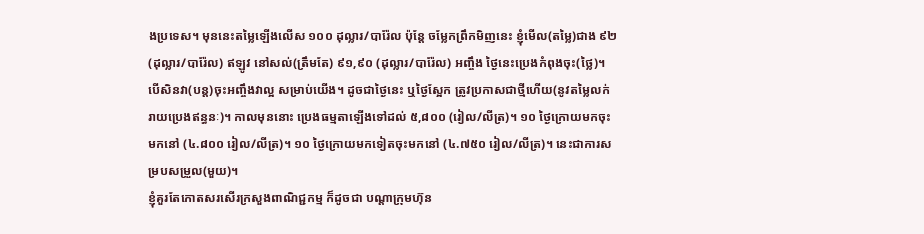ងប្រទេស។ មុននេះតម្លៃឡើងលើស ១០០ ដុល្លារ/បារ៉ែល ប៉ុន្តែ ចម្លែកព្រឹកមិញនេះ ខ្ញុំមើល(តម្លៃ)ជាង ៩២ (ដុល្លារ/បារ៉ែល) ឥឡូវ នៅសល់(ត្រឹមតែ) ៩១,៩០ (ដុល្លារ/បារ៉ែល) អញ្ចឹង ថ្ងៃនេះប្រេងកំពុងចុះ(ថ្លៃ)។ បើសិនវា(បន្ត)ចុះអញ្ចឹងវាល្អ សម្រាប់យើង។ ដូចជាថ្ងៃនេះ ឬថ្ងៃស្អែក ត្រូវប្រកាសជាថ្មីហើយ(នូវតម្លៃលក់រាយប្រេងឥន្ធនៈ)។ កាលមុននោះ ប្រេងធម្មតាឡើងទៅដល់ ៥,៨០០ (រៀល/លីត្រ)។ ១០ ថ្ងៃក្រោយមកចុះមកនៅ (៤.៨០០ រៀល/លីត្រ)។ ១០ ថ្ងៃក្រោយមកទៀតចុះមកនៅ (៤.៧៥០ រៀល/លីត្រ)។ នេះជាការសម្របសម្រួល(មួយ)។
ខ្ញុំគួរតែកោតសរសើរក្រសួងពាណិជ្ជកម្ម ក៏ដូចជា បណ្តាក្រុមហ៊ុន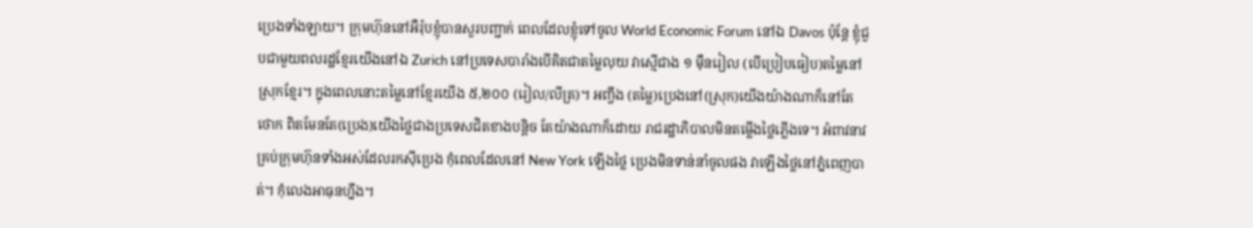ប្រេងទាំងឡាយ។ ក្រុមហ៊ុននៅអឺរ៉ុបខ្ញុំបានសួរបញ្ជាក់ ពេលដែលខ្ញុំទៅចូល World Economic Forum នៅឯ Davos ប៉ុន្តែ ខ្ញុំជួបជាមួយពលរដ្ឋខ្មែរយើងនៅឯ Zurich នៅប្រទេសបារាំងបើគិតជាតម្លៃលុយ វាស្មើជាង ១ ម៉ឺនរៀល (បើប្រៀបធៀប)តម្លៃនៅស្រុកខ្មែរ។ ក្នុងពេលនោះតម្លៃនៅខ្មែរយើង ៥,២០០ (រៀល/លីត្រ)។ អញ្ចឹង (តម្លៃ)ប្រេងនៅ(ស្រុក)យើងយ៉ាងណាក៏នៅតែថោក ពិតមែនតែ(ប្រេង)យើងថ្លៃជាងប្រទេសជិតខាងបន្តិច តែយ៉ាងណាក៏ដោយ រាជរដ្ឋាភិបាលមិនតម្លើងថ្លៃភ្លើងទេ។ អំពាវនាវគ្រប់ក្រុមហ៊ុនទាំងអស់ដែលរកស៊ីប្រេង កុំពេលដែលនៅ New York ឡើងថ្លៃ ប្រេងមិនទាន់នាំចូលផង វាឡើងថ្លៃនៅភ្នំពេញបាត់។ កុំលេងអាធុនហ្នឹង។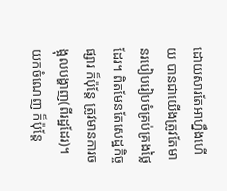ដោយសារតែអាហ្នឹងហើយ បានជាយើងត្រូវតែមានរបៀបរៀបចំគ្រប់គ្រងថ្លៃដែរ។ ពិតមែនតែសេដ្ឋកិច្ចផ្សារ ក៏ប៉ុន្តែ ត្រូវមានការចង្អុលបង្ហាញ(ពីរដ្ឋដែរ)។ យកចំណេញ ក៏ប៉ុន្តែ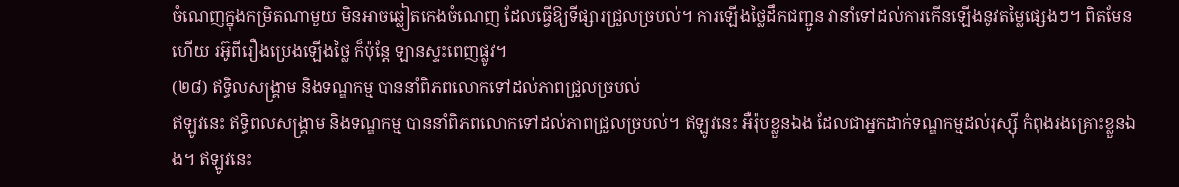ចំណេញក្នុងកម្រិតណាមួយ មិនអាចឆ្លៀតកេងចំណេញ ដែលធ្វើឱ្យទីផ្សារជ្រួលច្របល់។ ការឡើងថ្លៃដឹកជញ្ជូន វានាំទៅដល់ការកើនឡើងនូវតម្លៃផ្សេងៗ។ ពិតមែនហើយ រអ៊ូពីរឿងប្រេងឡើងថ្លៃ ក៏ប៉ុន្តែ ឡានស្ទះពេញផ្លូវ។
(២៨) ឥទ្ធិលសង្គ្រាម និងទណ្ឌកម្ម បាននាំពិភពលោកទៅដល់ភាពជ្រួលច្របល់
ឥឡូវនេះ ឥទ្ធិពលសង្គ្រាម និងទណ្ឌកម្ម បាននាំពិភពលោកទៅដល់ភាពជ្រួលច្របល់។ ឥឡូវនេះ អឺរ៉ុបខ្លួនឯង ដែលជាអ្នកដាក់ទណ្ឌកម្មដល់រុស្ស៊ី កំពុងរងគ្រោះខ្លួនឯង។ ឥឡូវនេះ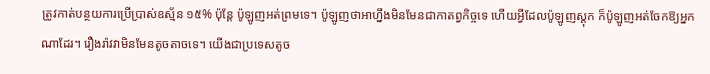ត្រូវកាត់បន្ថយការប្រើប្រាស់ឧស្ម័ន ១៥% ប៉ុន្តែ ប៉ូឡូញអត់ព្រមទេ។ ប៉ូឡូញថាអាហ្នឹងមិនមែនជាកាតព្វកិច្ចទេ ហើយអ្វីដែលប៉ូឡូញស្តុក ក៏ប៉ូឡូញអត់ចែកឱ្យអ្នកណាដែរ។ រឿងរ៉ាវវាមិនមែនតូចតាចទេ។ យើងជាប្រទេសតូច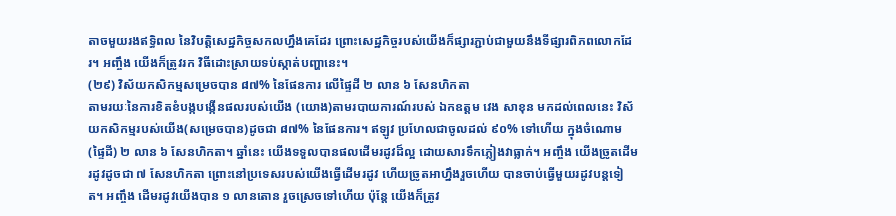តាចមួយរងឥទ្ធិពល នៃវិបត្តិសេដ្ឋកិច្ចសកលហ្នឹងគេដែរ ព្រោះសេដ្ឋកិច្ចរបស់យើងក៏ផ្សារភ្ជាប់ជាមួយនឹងទីផ្សារពិភពលោកដែរ។ អញ្ចឹង យើងក៏ត្រូវរក វិធីដោះស្រាយទប់ស្កាត់បញ្ហានេះ។
(២៩) វិស័យកសិកម្មសម្រេចបាន ៨៧% នៃផែនការ លើផ្ទៃដី ២ លាន ៦ សែនហិកតា
តាមរយៈនៃការខិតខំបង្កបង្កើនផលរបស់យើង (យោង)តាមរបាយការណ៍របស់ ឯកឧត្តម វេង សាខុន មកដល់ពេលនេះ វិស័យកសិកម្មរបស់យើង(សម្រេចបាន)ដូចជា ៨៧% នៃផែនការ។ ឥឡូវ ប្រហែលជាចូលដល់ ៩០% ទៅហើយ ក្នុងចំណោម(ផ្ទៃដី) ២ លាន ៦ សែនហិកតា។ ឆ្នាំនេះ យើងទទួលបានផលដើមរដូវដ៏ល្អ ដោយសារទឹកភ្លៀងវាធ្លាក់។ អញ្ចឹង យើងច្រូតដើមរដូវដូចជា ៧ សែនហិកតា ព្រោះនៅប្រទេសរបស់យើងធ្វើដើមរដូវ ហើយច្រូតអាហ្នឹងរួចហើយ បានចាប់ធ្វើមួយរដូវបន្តទៀត។ អញ្ចឹង ដើមរដូវយើងបាន ១ លានតោន រួចស្រេចទៅហើយ ប៉ុន្តែ យើងក៏ត្រូវ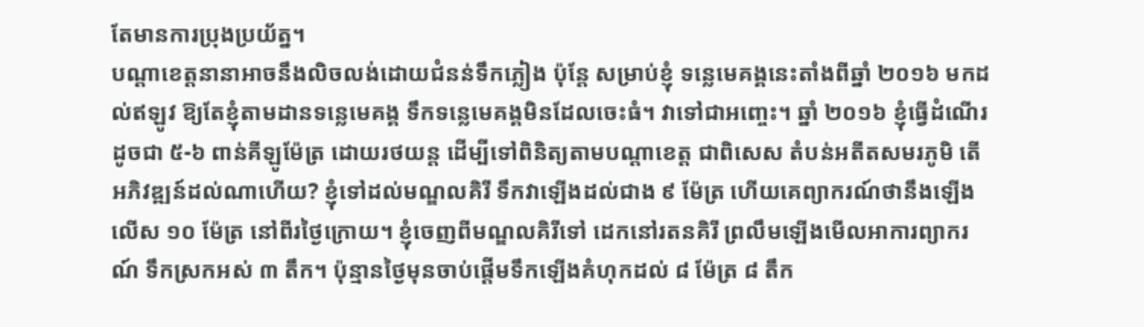តែមានការប្រុងប្រយ័ត្ន។
បណ្តាខេត្តនានាអាចនឹងលិចលង់ដោយជំនន់ទឹកភ្លៀង ប៉ុន្តែ សម្រាប់ខ្ញុំ ទន្លេមេគង្គនេះតាំងពីឆ្នាំ ២០១៦ មកដល់ឥឡូវ ឱ្យតែខ្ញុំតាមដានទន្លេមេគង្គ ទឹកទន្លេមេគង្គមិនដែលចេះធំ។ វាទៅជាអញ្ចេះ។ ឆ្នាំ ២០១៦ ខ្ញុំធ្វើដំណើរដូចជា ៥-៦ ពាន់គីឡូម៉ែត្រ ដោយរថយន្ត ដើម្បីទៅពិនិត្យតាមបណ្តាខេត្ត ជាពិសេស តំបន់អតីតសមរភូមិ តើអភិវឌ្ឍន៍ដល់ណាហើយ? ខ្ញុំទៅដល់មណ្ឌលគិរី ទឹកវាឡើងដល់ជាង ៩ ម៉ែត្រ ហើយគេព្យាករណ៍ថានឹងឡើងលើស ១០ ម៉ែត្រ នៅពីរថ្ងៃក្រោយ។ ខ្ញុំចេញពីមណ្ឌលគិរីទៅ ដេកនៅរតនគិរី ព្រលឹមឡើងមើលអាការព្យាករណ៍ ទឹកស្រកអស់ ៣ តឹក។ ប៉ុន្មានថ្ងៃមុនចាប់ផ្តើមទឹកឡើងគំហុកដល់ ៨ ម៉ែត្រ ៨ តឹក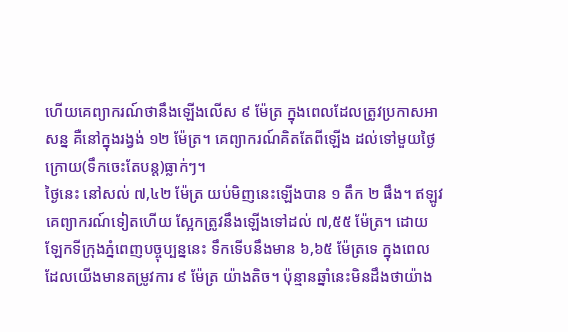ហើយគេព្យាករណ៍ថានឹងឡើងលើស ៩ ម៉ែត្រ ក្នុងពេលដែលត្រូវប្រកាសអាសន្ន គឺនៅក្នុងរង្វង់ ១២ ម៉ែត្រ។ គេព្យាករណ៍គិតតែពីឡើង ដល់ទៅមួយថ្ងៃក្រោយ(ទឹកចេះតែបន្ត)ធ្លាក់ៗ។
ថ្ងៃនេះ នៅសល់ ៧,៤២ ម៉ែត្រ យប់មិញនេះឡើងបាន ១ តឹក ២ ផឹង។ ឥឡូវ គេព្យាករណ៍ទៀតហើយ ស្អែកត្រូវនឹងឡើងទៅដល់ ៧,៥៥ ម៉ែត្រ។ ដោយឡែកទីក្រុងភ្នំពេញបច្ចុប្បន្ននេះ ទឹកទើបនឹងមាន ៦,៦៥ ម៉ែត្រទេ ក្នុងពេលដែលយើងមានតម្រូវការ ៩ ម៉ែត្រ យ៉ាងតិច។ ប៉ុន្មានឆ្នាំនេះមិនដឹងថាយ៉ាង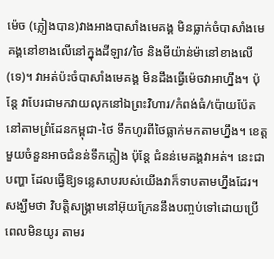ម៉េច (ភ្លៀងបាន)វាងអាងបាសាំងមេគង្គ មិនធ្លាក់ចំបាសាំងមេគង្គនៅខាងលើនៅក្នុងដីឡាវ/ថៃ និងមីយ៉ាន់ម៉ានៅខាងលើ(ទេ)។ វាអត់ប៉ះចំបាសាំងមេគង្គ មិនដឹងធ្វើម៉េចវាអាហ្នឹង។ ប៉ុន្តែ វាបែរជាមកវាយលុកនៅឯព្រះវិហារ/កំពង់ធំ/ប៉ោយប៉ែត នៅតាមព្រំដែនកម្ពុជា-ថៃ ទឹកហូរពីថៃធ្លាក់មកតាមហ្នឹង។ ខេត្តមួយចំនួនអាចជំនន់ទឹកភ្លៀង ប៉ុន្តែ ជំនន់មេគង្គវាអត់។ នេះជាបញ្ហា ដែលធ្វើឱ្យទន្លេសាបរបស់យើងវាក៏ទាបតាមហ្នឹងដែរ។
សង្ឃឹមថា វិបត្តិសង្គ្រាមនៅអ៊ុយក្រែននឹងបញ្ចប់ទៅដោយប្រើពេលមិនយូរ តាមរ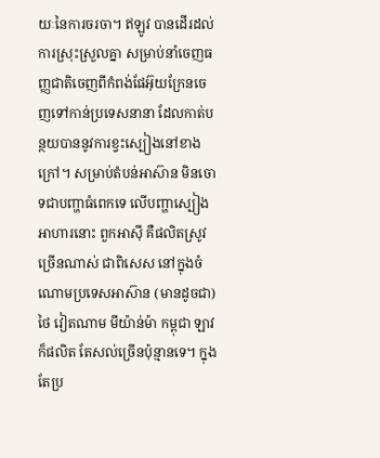យៈនៃការចរចា។ ឥឡូវ បានដើរដល់ការស្រុះស្រួលគ្នា សម្រាប់នាំចេញធញ្ញជាតិចេញពីកំពង់ផែអ៊ុយក្រែនចេញទៅកាន់ប្រទេសនានា ដែលកាត់បន្ថយបាននូវការខ្វះស្បៀងនៅខាងក្រៅ។ សម្រាប់តំបន់អាស៊ាន មិនចោទជាបញ្ហាធំពេកទេ លើបញ្ហាស្បៀងអាហារនោះ ពួកអាស៊ី គឺផលិតស្រូវច្រើនណាស់ ជាពិសេស នៅក្នុងចំណោមប្រទេសអាស៊ាន (មានដូចជា) ថៃ វៀតណាម មីយ៉ាន់ម៉ា កម្ពុជា ឡាវក៏ផលិត តែសល់ច្រើនប៉ុន្មានទេ។ ក្នុងតែប្រ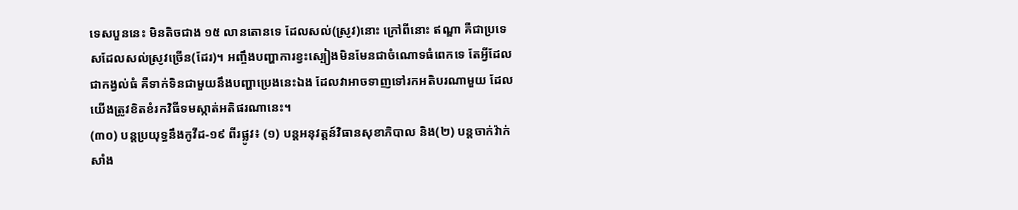ទេសបួននេះ មិនតិចជាង ១៥ លានតោនទេ ដែលសល់(ស្រូវ)នោះ ក្រៅពីនោះ ឥណ្ឌា គឺជាប្រទេសដែលសល់ស្រូវច្រើន(ដែរ)។ អញ្ចឹងបញ្ហាការខ្វះស្បៀងមិនមែនជាចំណោទធំពេកទេ តែអ្វីដែលជាកង្វល់ធំ គឺទាក់ទិនជាមួយនឹងបញ្ហាប្រេងនេះឯង ដែលវាអាចទាញទៅរកអតិបរណាមួយ ដែលយើងត្រូវខិតខំរកវិធីទមស្កាត់អតិផរណានេះ។
(៣០) បន្តប្រយុទ្ធនឹងកូវីដ-១៩ ពីរផ្លូវ៖ (១) បន្តអនុវត្តន៍វិធានសុខាភិបាល និង(២) បន្តចាក់វ៉ាក់សាំង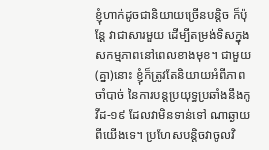ខ្ញុំហាក់ដូចជានិយាយច្រើនបន្តិច ក៏ប៉ុន្តែ វាជាសារមួយ ដើម្បីតម្រង់ទិសក្នុងសកម្មភាពនៅពេលខាងមុខ។ ជាមួយ(គ្នា)នោះ ខ្ញុំក៏ត្រូវតែនិយាយអំពីភាពចាំបាច់ នៃការបន្តប្រយុទ្ធប្រឆាំងនឹងកូវីដ-១៩ ដែលវាមិនទាន់ទៅ ណាឆ្ងាយពីយើងទេ។ ប្រហែសបន្តិចវាចូលវិ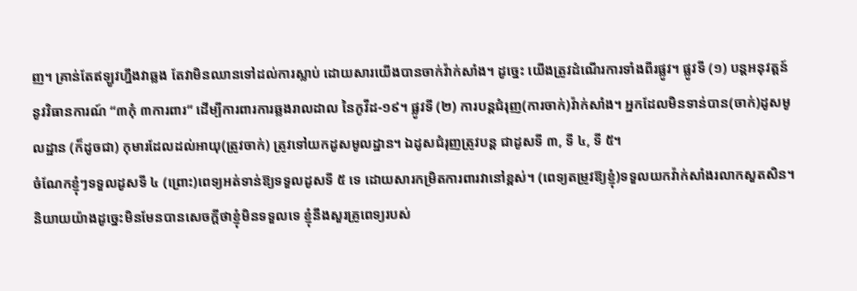ញ។ គ្រាន់តែឥឡូវហ្នឹងវាឆ្លង តែវាមិនឈានទៅដល់ការស្លាប់ ដោយសារយើងបានចាក់វ៉ាក់សាំង។ ដូច្នេះ យើងត្រូវដំណើរការទាំងពីរផ្លូវ។ ផ្លូវទី (១) បន្តអនុវត្តន៍នូវវិធានការណ៍ “៣កុំ ៣ការពារ” ដើម្បីការពារការឆ្លងរាលដាល នៃកូវីដ-១៩។ ផ្លូវទី (២) ការបន្តជំរុញ(ការចាក់)វ៉ាក់សាំង។ អ្នកដែលមិនទាន់បាន(ចាក់)ដូសមូលដ្ឋាន (ក៏ដូចជា) កុមារដែលដល់អាយុ(ត្រូវចាក់) ត្រូវទៅយកដូសមូលដ្ឋាន។ ឯដូសជំរុញត្រូវបន្ត ជាដូសទី ៣, ទី ៤, ទី ៥។
ចំណែកខ្ញុំៗទទួលដូសទី ៤ (ព្រោះ)ពេទ្យអត់ទាន់ឱ្យទទួលដូសទី ៥ ទេ ដោយសារកម្រិតការពារវានៅខ្ពស់។ (ពេទ្យតម្រូវឱ្យខ្ញុំ)ទទួលយកវ៉ាក់សាំងរលាកសួតសិន។ និយាយយ៉ាងដូច្នេះមិនមែនបានសេចក្តីថាខ្ញុំមិនទទួលទេ ខ្ញុំនឹងសួរគ្រូពេទ្យរបស់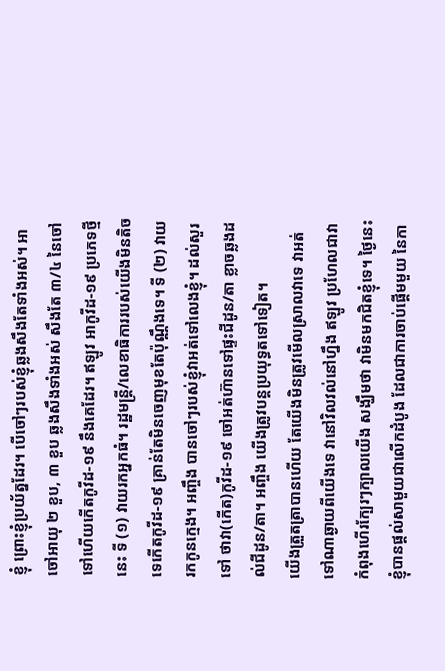ខ្ញុំ ព្រោះខ្ញុំប្រយ័ត្នដែរ។ បើចៅៗរបស់ខ្ញុំឆ្លងសឹងតែទាំងអស់។ អាចៅអាយុ ២ ខួប, ៣ ខួប ឆ្លងសឹងទាំងអស់ សឹងតែ ៣/៤ នៃចៅទៅហើយកើតកូវីដ-១៩ នឹងគេដែរ។ ឥឡូវ អាកូវីដ-១៩ ប្រភេទថ្មីនេះ ទី (១) វាយរកអ្នកធំ។ រដ្ឋមន្ត្រី/លេខាធិការរបស់យើងមិនតិចទេកើតកូវីដ-១៩ គ្រាន់តែមិនចេញមុខតែប៉ុណ្ណឹងទេ។ ទី (២) វាយរកកូនក្មេង។ អញ្ចឹង បានចៅៗរបស់ខ្ញុំវាអត់ទៅលេងខ្ញុំ។ ដល់សួរទៅ ថាវា(កើត)កូវីដ-១៩ ចៅអត់ហ៊ានទៅផ្ទះជីដូន/តា ខ្លាចឆ្លងដល់ជីដូន/តា។ អញ្ចឹង យើងត្រូវបន្តប្រយុទ្ធតទៅទៀត។
យើងត្រួតត្រាបានហើយ តែយើងមិនត្រូវមើលស្រាលវាទេ វាអត់ទៅណាឆ្ងាយពីយើងទេ វានៅវិលវល់នៅហ្នឹង ឥឡូវ ប្រហែលជាវាកំពុងហើរក្បែរៗក្បាលយើង សង្ឃឹមថា វាមិនមកជិតខ្ញុំទេ។ ថ្ងៃនេះ ខ្ញុំបានផ្តល់សាមួយជាលើកដំបូង ដែលជាការចាប់ផ្តើមមួយ នៃកា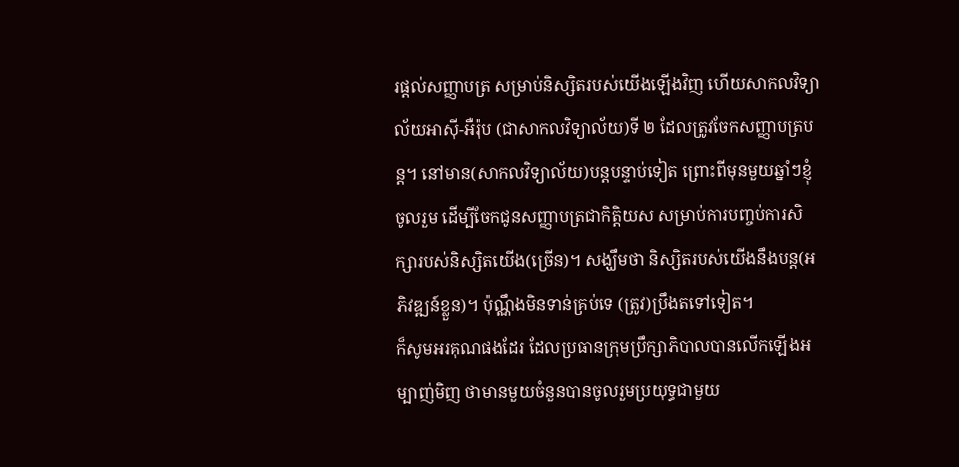រផ្តល់សញ្ញាបត្រ សម្រាប់និស្សិតរបស់យើងឡើងវិញ ហើយសាកលវិទ្យាល័យអាស៊ី-អឺរ៉ុប (ជាសាកលវិទ្យាល័យ)ទី ២ ដែលត្រូវចែកសញ្ញាបត្របន្ត។ នៅមាន(សាកលវិទ្យាល័យ)បន្តបន្ទាប់ទៀត ព្រោះពីមុនមួយឆ្នាំៗខ្ញុំចូលរួម ដើម្បីចែកជូនសញ្ញាបត្រជាកិត្តិយស សម្រាប់ការបញ្ចប់ការសិក្សារបស់និស្សិតយើង(ច្រើន)។ សង្ឃឹមថា និស្សិតរបស់យើងនឹងបន្ត(អភិវឌ្ឍន៍ខ្លួន)។ ប៉ុណ្ណឹងមិនទាន់គ្រប់ទេ (ត្រូវ)ប្រឹងតទៅទៀត។
ក៏សូមអរគុណផងដែរ ដែលប្រធានក្រុមប្រឹក្សាភិបាលបានលើកឡើងអម្បាញ់មិញ ថាមានមួយចំនួនបានចូលរួមប្រយុទ្ធជាមួយ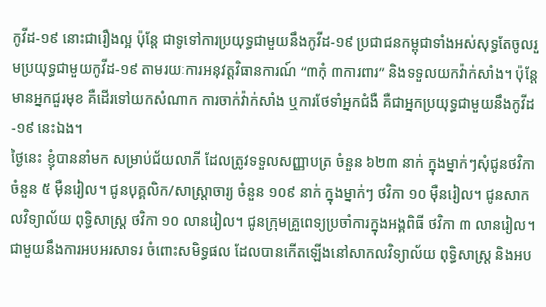កូវីដ-១៩ នោះជារឿងល្អ ប៉ុន្តែ ជាទូទៅការប្រយុទ្ធជាមួយនឹងកូវីដ-១៩ ប្រជាជនកម្ពុជាទាំងអស់សុទ្ធតែចូលរួមប្រយុទ្ធជាមួយកូវីដ-១៩ តាមរយៈការអនុវត្តវិធានការណ៍ “៣កុំ ៣ការពារ” និងទទួលយកវ៉ាក់សាំង។ ប៉ុន្តែ មានអ្នកជួរមុខ គឺដើរទៅយកសំណាក ការចាក់វ៉ាក់សាំង ឬការថែទាំអ្នកជំងឺ គឺជាអ្នកប្រយុទ្ធជាមួយនឹងកូវីដ-១៩ នេះឯង។
ថ្ងៃនេះ ខ្ញុំបាននាំមក សម្រាប់ជ័យលាភី ដែលត្រូវទទួលសញ្ញាបត្រ ចំនួន ៦២៣ នាក់ ក្នុងម្នាក់ៗសុំជូនថវិកា ចំនួន ៥ ម៉ឺនរៀល។ ជូនបុគ្គលិក/សាស្ត្រាចារ្យ ចំនួន ១០៩ នាក់ ក្នុងម្នាក់ៗ ថវិកា ១០ ម៉ឺនរៀល។ ជូនសាកលវិទ្យាល័យ ពុទ្ធិសាស្ត្រ ថវិកា ១០ លានរៀល។ ជូនក្រុមគ្រួពេទ្យប្រចាំការក្នុងអង្គពិធី ថវិកា ៣ លានរៀល។ ជាមួយនឹងការអបអរសាទរ ចំពោះសមិទ្ធផល ដែលបានកើតឡើងនៅសាកលវិទ្យាល័យ ពុទ្ធិសាស្ត្រ និងអប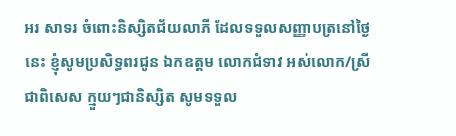អរ សាទរ ចំពោះនិស្សិតជ័យលាភី ដែលទទួលសញ្ញាបត្រនៅថ្ងៃនេះ ខ្ញុំសូមប្រសិទ្ធពរជូន ឯកឧត្តម លោកជំទាវ អស់លោក/ស្រី ជាពិសេស ក្មួយៗជានិស្សិត សូមទទួល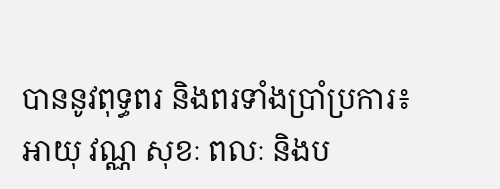បាននូវពុទ្ធពរ និងពរទាំងប្រាំប្រការ៖ អាយុ វណ្ណ សុខៈ ពលៈ និងប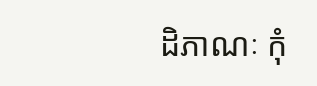ដិភាណៈ កុំ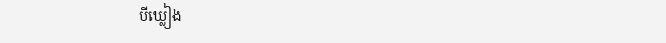បីឃ្លៀង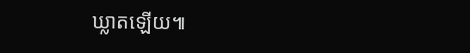ឃ្លាតឡើយ៕